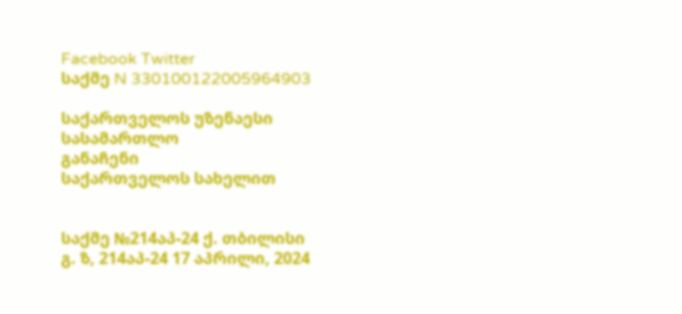Facebook Twitter
საქმე N 330100122005964903

საქართველოს უზენაესი სასამართლო
განაჩენი
საქართველოს სახელით


საქმე №214აპ-24 ქ. თბილისი
გ. ზ, 214აპ-24 17 აპრილი, 2024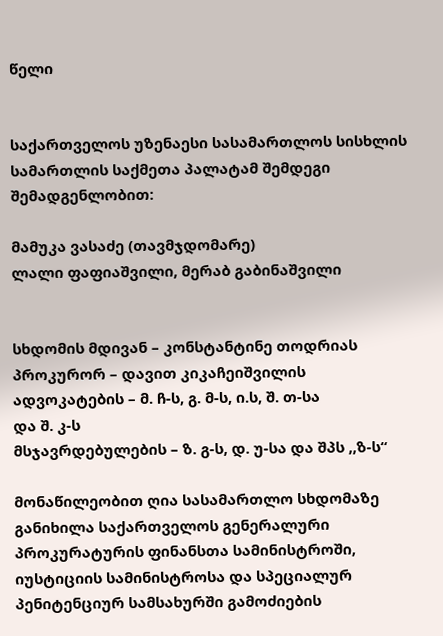წელი


საქართველოს უზენაესი სასამართლოს სისხლის სამართლის საქმეთა პალატამ შემდეგი შემადგენლობით:

მამუკა ვასაძე (თავმჯდომარე)
ლალი ფაფიაშვილი, მერაბ გაბინაშვილი


სხდომის მდივან – კონსტანტინე თოდრიას
პროკურორ – დავით კიკაჩეიშვილის
ადვოკატების – მ. ჩ-ს, გ. მ-ს, ი.ს, შ. თ-სა
და შ. კ-ს
მსჯავრდებულების – ზ. გ-ს, დ. უ-სა და შპს ,,ზ-ს“

მონაწილეობით ღია სასამართლო სხდომაზე განიხილა საქართველოს გენერალური პროკურატურის ფინანსთა სამინისტროში, იუსტიციის სამინისტროსა და სპეციალურ პენიტენციურ სამსახურში გამოძიების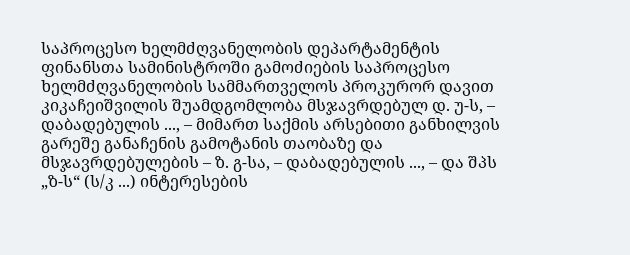საპროცესო ხელმძღვანელობის დეპარტამენტის ფინანსთა სამინისტროში გამოძიების საპროცესო ხელმძღვანელობის სამმართველოს პროკურორ დავით კიკაჩეიშვილის შუამდგომლობა მსჯავრდებულ დ. უ-ს, – დაბადებულის ..., – მიმართ საქმის არსებითი განხილვის გარეშე განაჩენის გამოტანის თაობაზე და მსჯავრდებულების – ზ. გ-სა, – დაბადებულის ..., – და შპს „ზ-ს“ (ს/კ ...) ინტერესების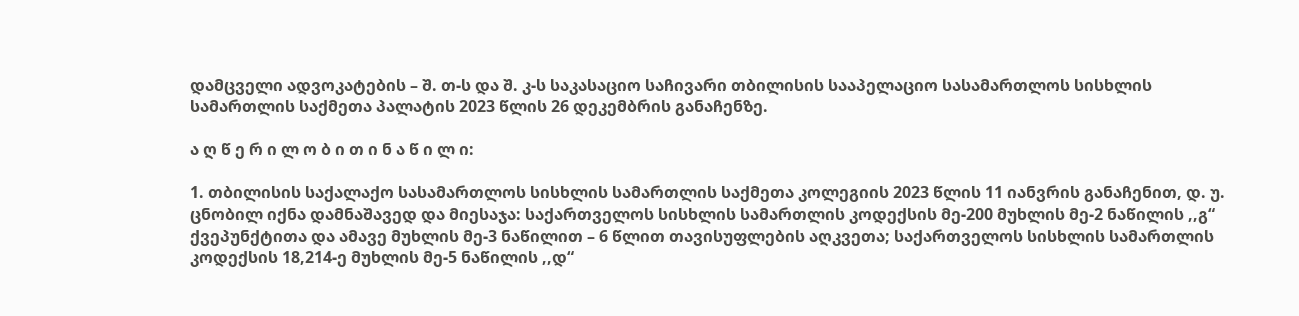დამცველი ადვოკატების – შ. თ-ს და შ. კ-ს საკასაციო საჩივარი თბილისის სააპელაციო სასამართლოს სისხლის სამართლის საქმეთა პალატის 2023 წლის 26 დეკემბრის განაჩენზე.

ა ღ წ ე რ ი ლ ო ბ ი თ ი ნ ა წ ი ლ ი:

1. თბილისის საქალაქო სასამართლოს სისხლის სამართლის საქმეთა კოლეგიის 2023 წლის 11 იანვრის განაჩენით, დ. უ. ცნობილ იქნა დამნაშავედ და მიესაჯა: საქართველოს სისხლის სამართლის კოდექსის მე-200 მუხლის მე-2 ნაწილის ,,გ“ ქვეპუნქტითა და ამავე მუხლის მე-3 ნაწილით – 6 წლით თავისუფლების აღკვეთა; საქართველოს სისხლის სამართლის კოდექსის 18,214-ე მუხლის მე-5 ნაწილის ,,დ“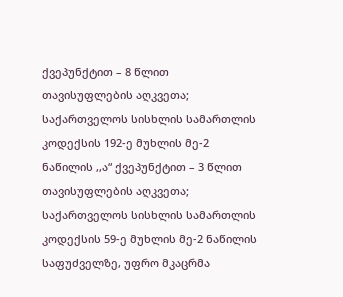ქვეპუნქტით – 8 წლით თავისუფლების აღკვეთა; საქართველოს სისხლის სამართლის კოდექსის 192-ე მუხლის მე-2 ნაწილის ,,ა“ ქვეპუნქტით – 3 წლით თავისუფლების აღკვეთა; საქართველოს სისხლის სამართლის კოდექსის 59-ე მუხლის მე-2 ნაწილის საფუძველზე, უფრო მკაცრმა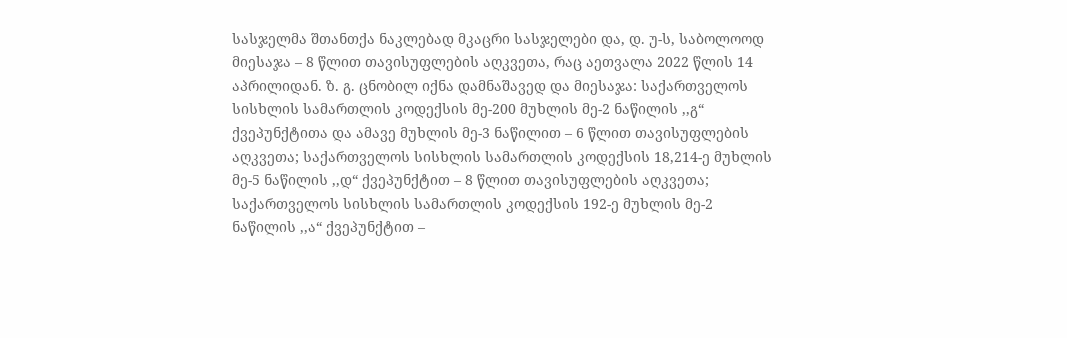სასჯელმა შთანთქა ნაკლებად მკაცრი სასჯელები და, დ. უ-ს, საბოლოოდ მიესაჯა – 8 წლით თავისუფლების აღკვეთა, რაც აეთვალა 2022 წლის 14 აპრილიდან. ზ. გ. ცნობილ იქნა დამნაშავედ და მიესაჯა: საქართველოს სისხლის სამართლის კოდექსის მე-200 მუხლის მე-2 ნაწილის ,,გ“ ქვეპუნქტითა და ამავე მუხლის მე-3 ნაწილით – 6 წლით თავისუფლების აღკვეთა; საქართველოს სისხლის სამართლის კოდექსის 18,214-ე მუხლის მე-5 ნაწილის ,,დ“ ქვეპუნქტით – 8 წლით თავისუფლების აღკვეთა; საქართველოს სისხლის სამართლის კოდექსის 192-ე მუხლის მე-2 ნაწილის ,,ა“ ქვეპუნქტით –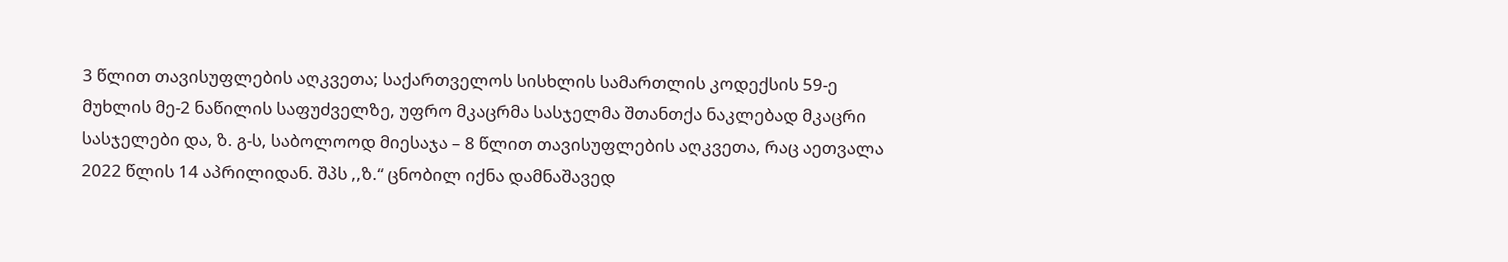3 წლით თავისუფლების აღკვეთა; საქართველოს სისხლის სამართლის კოდექსის 59-ე მუხლის მე-2 ნაწილის საფუძველზე, უფრო მკაცრმა სასჯელმა შთანთქა ნაკლებად მკაცრი სასჯელები და, ზ. გ-ს, საბოლოოდ მიესაჯა – 8 წლით თავისუფლების აღკვეთა, რაც აეთვალა 2022 წლის 14 აპრილიდან. შპს ,,ზ.“ ცნობილ იქნა დამნაშავედ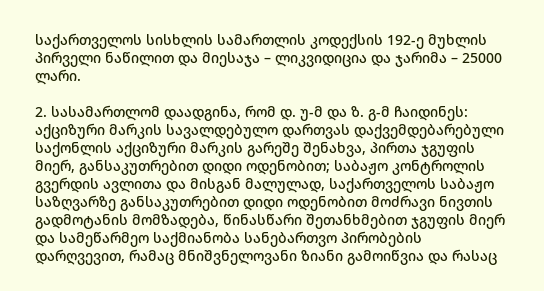საქართველოს სისხლის სამართლის კოდექსის 192-ე მუხლის პირველი ნაწილით და მიესაჯა – ლიკვიდიცია და ჯარიმა – 25000 ლარი.

2. სასამართლომ დაადგინა, რომ დ. უ-მ და ზ. გ-მ ჩაიდინეს: აქციზური მარკის სავალდებულო დართვას დაქვემდებარებული საქონლის აქციზური მარკის გარეშე შენახვა, პირთა ჯგუფის მიერ, განსაკუთრებით დიდი ოდენობით; საბაჟო კონტროლის გვერდის ავლითა და მისგან მალულად, საქართველოს საბაჟო საზღვარზე განსაკუთრებით დიდი ოდენობით მოძრავი ნივთის გადმოტანის მომზადება, წინასწარი შეთანხმებით ჯგუფის მიერ და სამეწარმეო საქმიანობა სანებართვო პირობების დარღვევით, რამაც მნიშვნელოვანი ზიანი გამოიწვია და რასაც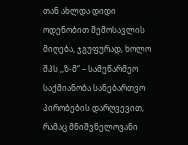თან ახლდა დიდი ოდენობით შემოსავლის მიღება, ჯგუფურად, ხოლო შპს ,,ზ-მ“ – სამეწარმეო საქმიანობა სანებართვო პირობების დარღვევით, რამაც მნიშვნელოვანი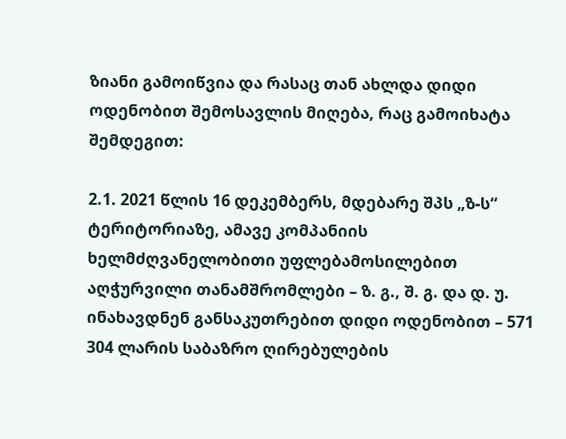ზიანი გამოიწვია და რასაც თან ახლდა დიდი ოდენობით შემოსავლის მიღება, რაც გამოიხატა შემდეგით:

2.1. 2021 წლის 16 დეკემბერს, მდებარე შპს „ზ-ს“ ტერიტორიაზე, ამავე კომპანიის ხელმძღვანელობითი უფლებამოსილებით აღჭურვილი თანამშრომლები – ზ. გ., შ. გ. და დ. უ. ინახავდნენ განსაკუთრებით დიდი ოდენობით – 571 304 ლარის საბაზრო ღირებულების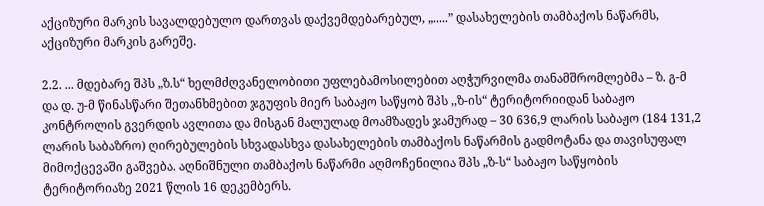აქციზური მარკის სავალდებულო დართვას დაქვემდებარებულ, „.....” დასახელების თამბაქოს ნაწარმს, აქციზური მარკის გარეშე.

2.2. ... მდებარე შპს „ზ.ს“ ხელმძღვანელობითი უფლებამოსილებით აღჭურვილმა თანამშრომლებმა – ზ. გ-მ და დ. უ-მ წინასწარი შეთანხმებით ჯგუფის მიერ საბაჟო საწყობ შპს ,,ზ-ის“ ტერიტორიიდან საბაჟო კონტროლის გვერდის ავლითა და მისგან მალულად მოამზადეს ჯამურად – 30 636,9 ლარის საბაჟო (184 131,2 ლარის საბაზრო) ღირებულების სხვადასხვა დასახელების თამბაქოს ნაწარმის გადმოტანა და თავისუფალ მიმოქცევაში გაშვება. აღნიშნული თამბაქოს ნაწარმი აღმოჩენილია შპს „ზ-ს“ საბაჟო საწყობის ტერიტორიაზე 2021 წლის 16 დეკემბერს.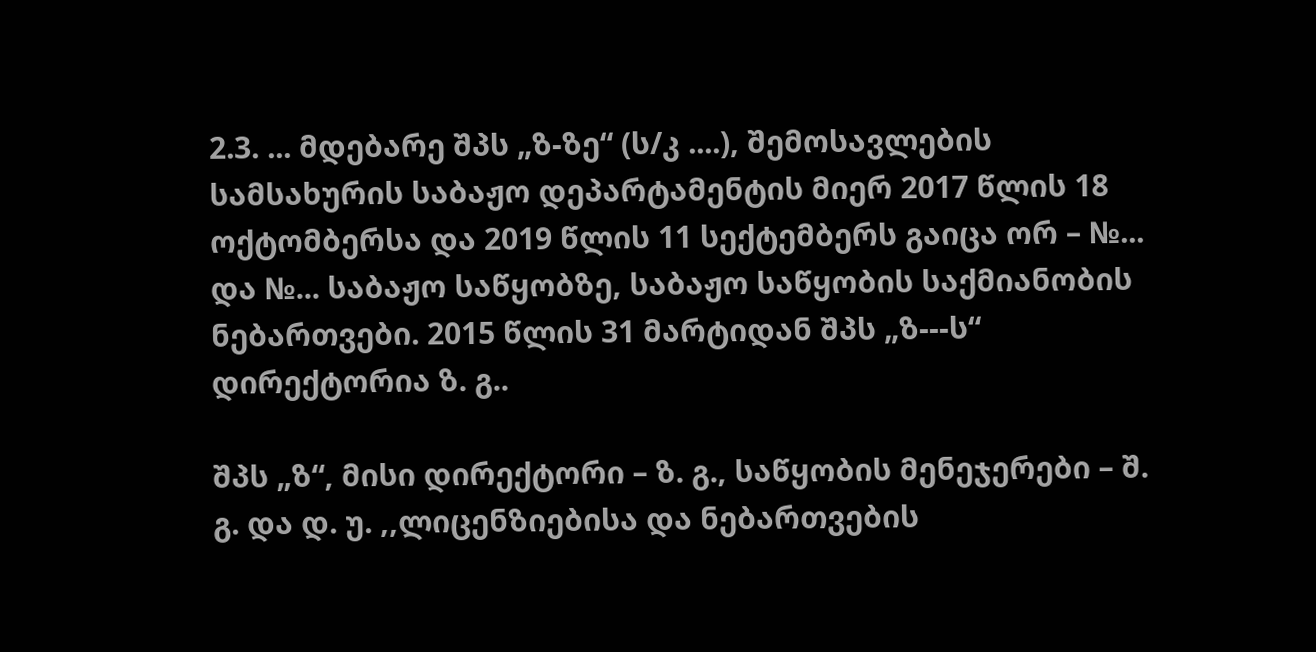2.3. ... მდებარე შპს „ზ-ზე“ (ს/კ ....), შემოსავლების სამსახურის საბაჟო დეპარტამენტის მიერ 2017 წლის 18 ოქტომბერსა და 2019 წლის 11 სექტემბერს გაიცა ორ – №... და №... საბაჟო საწყობზე, საბაჟო საწყობის საქმიანობის ნებართვები. 2015 წლის 31 მარტიდან შპს „ზ---ს“ დირექტორია ზ. გ..

შპს „ზ“, მისი დირექტორი – ზ. გ., საწყობის მენეჯერები – შ. გ. და დ. უ. ,,ლიცენზიებისა და ნებართვების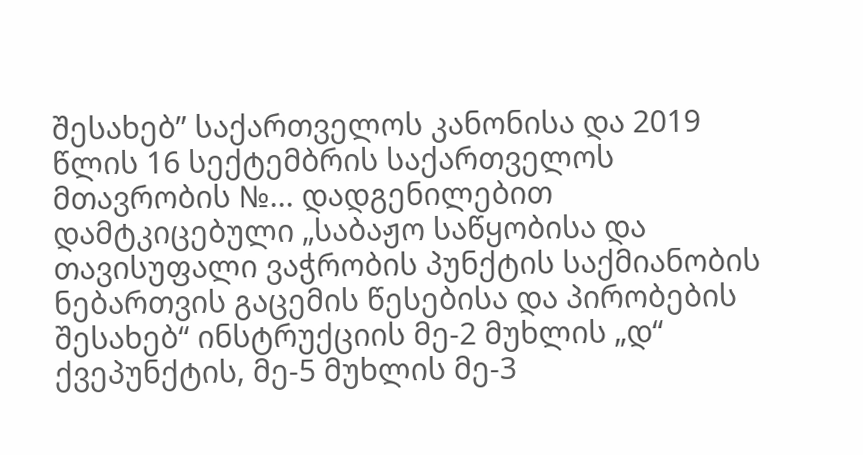შესახებ” საქართველოს კანონისა და 2019 წლის 16 სექტემბრის საქართველოს მთავრობის №... დადგენილებით დამტკიცებული „საბაჟო საწყობისა და თავისუფალი ვაჭრობის პუნქტის საქმიანობის ნებართვის გაცემის წესებისა და პირობების შესახებ“ ინსტრუქციის მე-2 მუხლის „დ“ ქვეპუნქტის, მე-5 მუხლის მე-3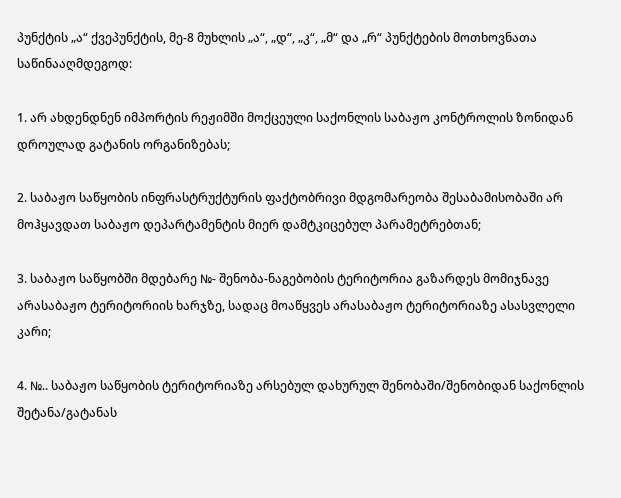პუნქტის „ა“ ქვეპუნქტის, მე-8 მუხლის „ა“, „დ“, „კ“, „მ“ და „რ“ პუნქტების მოთხოვნათა საწინააღმდეგოდ:

1. არ ახდენდნენ იმპორტის რეჟიმში მოქცეული საქონლის საბაჟო კონტროლის ზონიდან დროულად გატანის ორგანიზებას;

2. საბაჟო საწყობის ინფრასტრუქტურის ფაქტობრივი მდგომარეობა შესაბამისობაში არ მოჰყავდათ საბაჟო დეპარტამენტის მიერ დამტკიცებულ პარამეტრებთან;

3. საბაჟო საწყობში მდებარე №- შენობა-ნაგებობის ტერიტორია გაზარდეს მომიჯნავე არასაბაჟო ტერიტორიის ხარჯზე, სადაც მოაწყვეს არასაბაჟო ტერიტორიაზე ასასვლელი კარი;

4. №.. საბაჟო საწყობის ტერიტორიაზე არსებულ დახურულ შენობაში/შენობიდან საქონლის შეტანა/გატანას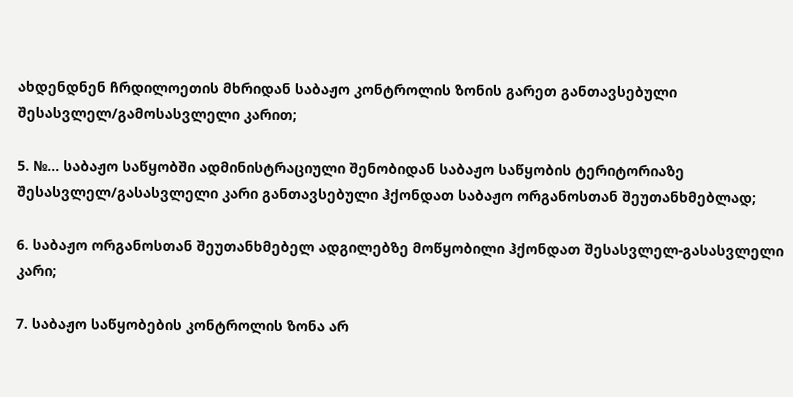ახდენდნენ ჩრდილოეთის მხრიდან საბაჟო კონტროლის ზონის გარეთ განთავსებული შესასვლელ/გამოსასვლელი კარით;

5. №... საბაჟო საწყობში ადმინისტრაციული შენობიდან საბაჟო საწყობის ტერიტორიაზე შესასვლელ/გასასვლელი კარი განთავსებული ჰქონდათ საბაჟო ორგანოსთან შეუთანხმებლად;

6. საბაჟო ორგანოსთან შეუთანხმებელ ადგილებზე მოწყობილი ჰქონდათ შესასვლელ-გასასვლელი კარი;

7. საბაჟო საწყობების კონტროლის ზონა არ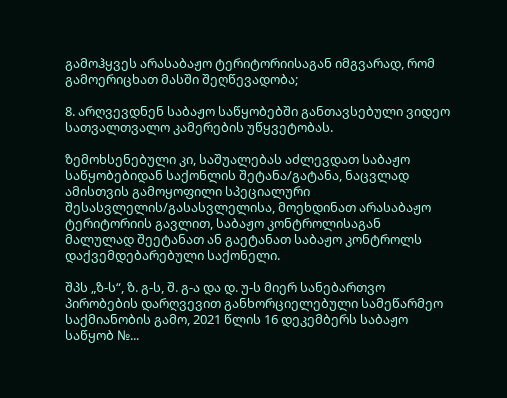გამოჰყვეს არასაბაჟო ტერიტორიისაგან იმგვარად, რომ გამოერიცხათ მასში შეღწევადობა;

8. არღვევდნენ საბაჟო საწყობებში განთავსებული ვიდეო სათვალთვალო კამერების უწყვეტობას.

ზემოხსენებული კი, საშუალებას აძლევდათ საბაჟო საწყობებიდან საქონლის შეტანა/გატანა, ნაცვლად ამისთვის გამოყოფილი სპეციალური შესასვლელის/გასასვლელისა, მოეხდინათ არასაბაჟო ტერიტორიის გავლით, საბაჟო კონტროლისაგან მალულად შეეტანათ ან გაეტანათ საბაჟო კონტროლს დაქვემდებარებული საქონელი.

შპს „ზ-ს“, ზ. გ-ს, შ. გ-ა და დ. უ-ს მიერ სანებართვო პირობების დარღვევით განხორციელებული სამეწარმეო საქმიანობის გამო, 2021 წლის 16 დეკემბერს საბაჟო საწყობ №...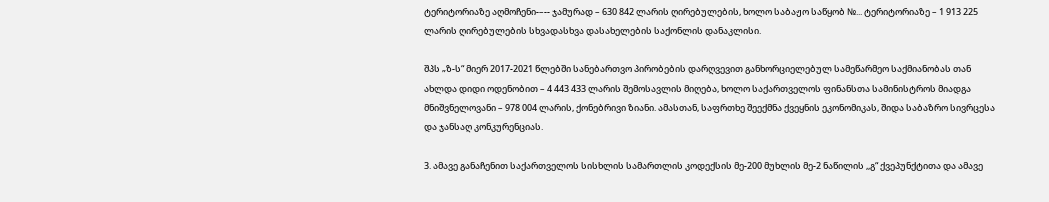ტერიტორიაზე აღმოჩენი-–-- ჯამურად – 630 842 ლარის ღირებულების, ხოლო საბაჟო საწყობ №... ტერიტორიაზე – 1 913 225 ლარის ღირებულების სხვადასხვა დასახელების საქონლის დანაკლისი.

შპს „ზ-ს“ მიერ 2017-2021 წლებში სანებართვო პირობების დარღვევით განხორციელებულ სამეწარმეო საქმიანობას თან ახლდა დიდი ოდენობით – 4 443 433 ლარის შემოსავლის მიღება, ხოლო საქართველოს ფინანსთა სამინისტროს მიადგა მნიშვნელოვანი – 978 004 ლარის, ქონებრივი ზიანი. ამასთან, საფრთხე შეექმნა ქვეყნის ეკონომიკას, შიდა საბაზრო სივრცესა და ჯანსაღ კონკურენციას.

3. ამავე განაჩენით საქართველოს სისხლის სამართლის კოდექსის მე-200 მუხლის მე-2 ნაწილის ,,გ“ ქვეპუნქტითა და ამავე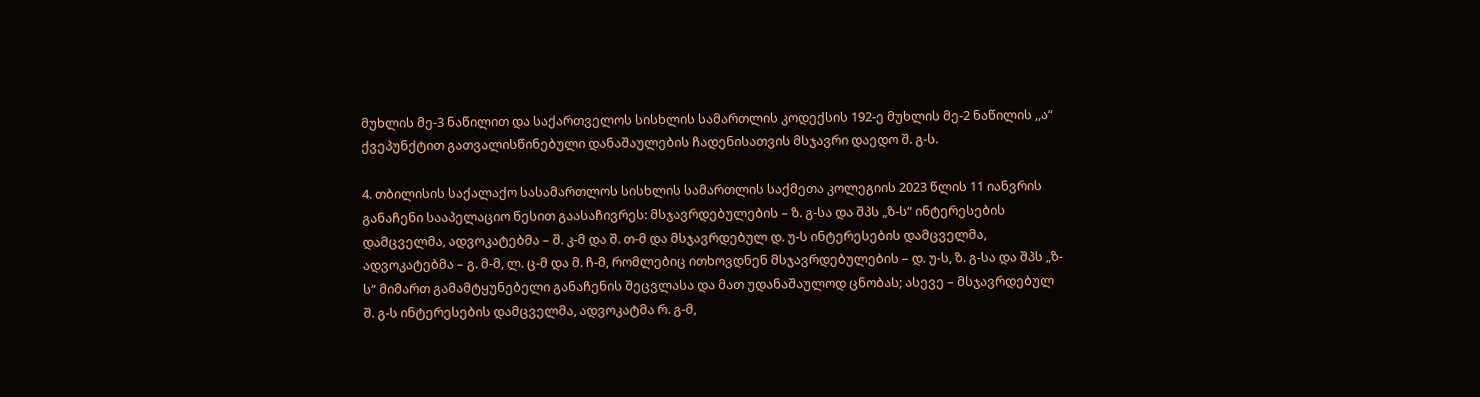მუხლის მე-3 ნაწილით და საქართველოს სისხლის სამართლის კოდექსის 192-ე მუხლის მე-2 ნაწილის ,,ა“ ქვეპუნქტით გათვალისწინებული დანაშაულების ჩადენისათვის მსჯავრი დაედო შ. გ-ს.

4. თბილისის საქალაქო სასამართლოს სისხლის სამართლის საქმეთა კოლეგიის 2023 წლის 11 იანვრის განაჩენი სააპელაციო წესით გაასაჩივრეს: მსჯავრდებულების – ზ. გ-სა და შპს „ზ-ს“ ინტერესების დამცველმა, ადვოკატებმა – შ. კ-მ და შ. თ-მ და მსჯავრდებულ დ. უ-ს ინტერესების დამცველმა, ადვოკატებმა – გ. მ-მ, ლ. ც-მ და მ. ჩ-მ, რომლებიც ითხოვდნენ მსჯავრდებულების – დ. უ-ს, ზ. გ-სა და შპს „ზ-ს“ მიმართ გამამტყუნებელი განაჩენის შეცვლასა და მათ უდანაშაულოდ ცნობას; ასევე – მსჯავრდებულ შ. გ-ს ინტერესების დამცველმა, ადვოკატმა რ. გ-მ,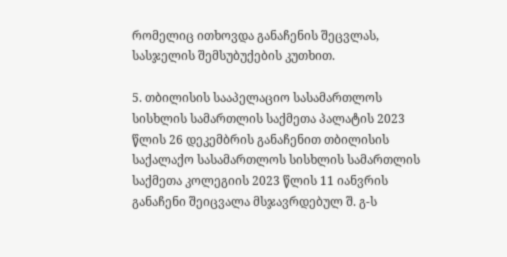რომელიც ითხოვდა განაჩენის შეცვლას, სასჯელის შემსუბუქების კუთხით.

5. თბილისის სააპელაციო სასამართლოს სისხლის სამართლის საქმეთა პალატის 2023 წლის 26 დეკემბრის განაჩენით თბილისის საქალაქო სასამართლოს სისხლის სამართლის საქმეთა კოლეგიის 2023 წლის 11 იანვრის განაჩენი შეიცვალა მსჯავრდებულ შ. გ-ს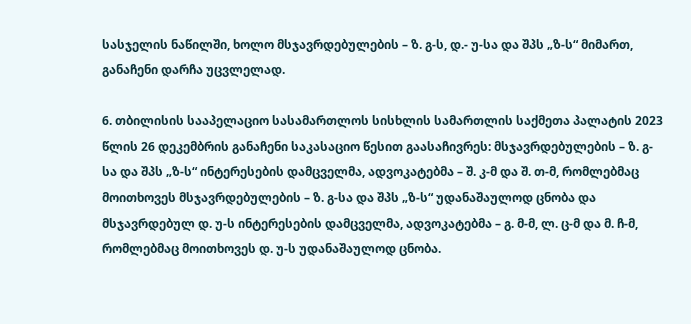სასჯელის ნაწილში, ხოლო მსჯავრდებულების – ზ. გ-ს, დ.- უ-სა და შპს „ზ-ს“ მიმართ, განაჩენი დარჩა უცვლელად.

6. თბილისის სააპელაციო სასამართლოს სისხლის სამართლის საქმეთა პალატის 2023 წლის 26 დეკემბრის განაჩენი საკასაციო წესით გაასაჩივრეს: მსჯავრდებულების – ზ. გ-სა და შპს „ზ-ს“ ინტერესების დამცველმა, ადვოკატებმა – შ. კ-მ და შ. თ-მ, რომლებმაც მოითხოვეს მსჯავრდებულების – ზ. გ-სა და შპს „ზ-ს“ უდანაშაულოდ ცნობა და მსჯავრდებულ დ. უ-ს ინტერესების დამცველმა, ადვოკატებმა – გ. მ-მ, ლ. ც-მ და მ. ჩ-მ, რომლებმაც მოითხოვეს დ. უ-ს უდანაშაულოდ ცნობა.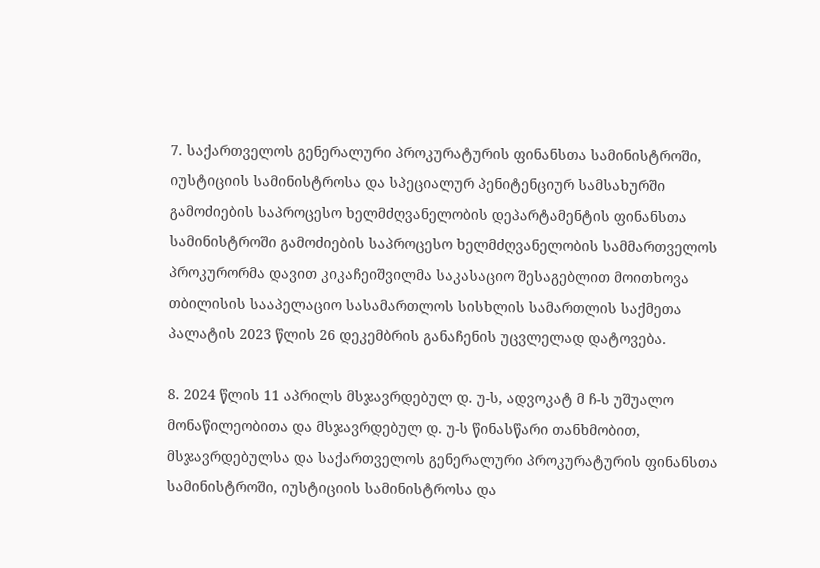7. საქართველოს გენერალური პროკურატურის ფინანსთა სამინისტროში, იუსტიციის სამინისტროსა და სპეციალურ პენიტენციურ სამსახურში გამოძიების საპროცესო ხელმძღვანელობის დეპარტამენტის ფინანსთა სამინისტროში გამოძიების საპროცესო ხელმძღვანელობის სამმართველოს პროკურორმა დავით კიკაჩეიშვილმა საკასაციო შესაგებლით მოითხოვა თბილისის სააპელაციო სასამართლოს სისხლის სამართლის საქმეთა პალატის 2023 წლის 26 დეკემბრის განაჩენის უცვლელად დატოვება.

8. 2024 წლის 11 აპრილს მსჯავრდებულ დ. უ-ს, ადვოკატ მ ჩ-ს უშუალო მონაწილეობითა და მსჯავრდებულ დ. უ-ს წინასწარი თანხმობით, მსჯავრდებულსა და საქართველოს გენერალური პროკურატურის ფინანსთა სამინისტროში, იუსტიციის სამინისტროსა და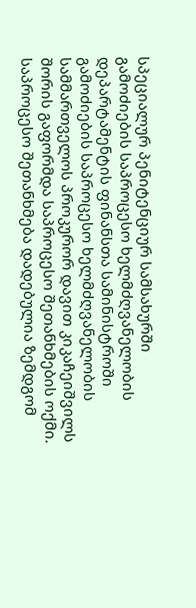სპეციალურ პენიტენციურ სამსახურში გამოძიების საპროცესო ხელმძღვანელობის დეპარტამენტის ფინანსთა სამინისტროში გამოძიების საპროცესო ხელმძღვანელობის სამმართველოს პროკურორ დავით კიკაჩეიშვილს შორის გაფორმდა საპროცესო შეთანხმების ოქმი. საპროცესო შეთანხმება დადებულია ზემდგომ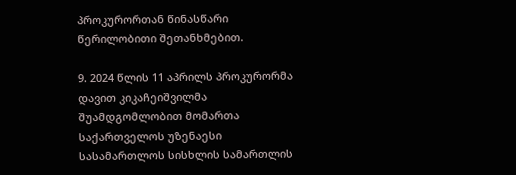პროკურორთან წინასწარი წერილობითი შეთანხმებით.

9. 2024 წლის 11 აპრილს პროკურორმა დავით კიკაჩეიშვილმა შუამდგომლობით მომართა საქართველოს უზენაესი სასამართლოს სისხლის სამართლის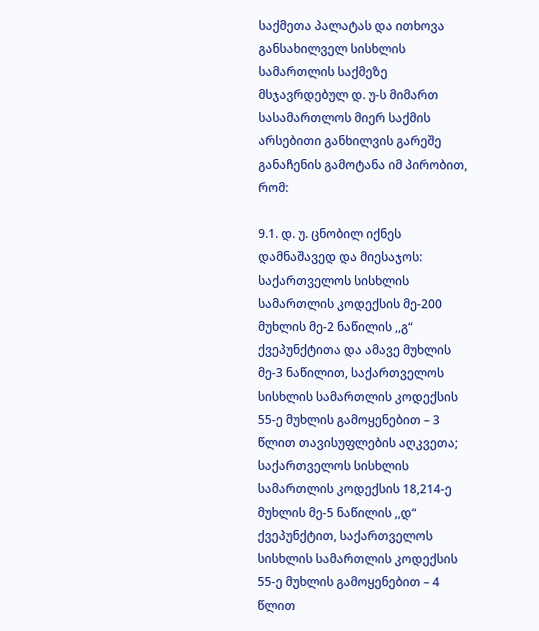საქმეთა პალატას და ითხოვა განსახილველ სისხლის სამართლის საქმეზე მსჯავრდებულ დ. უ-ს მიმართ სასამართლოს მიერ საქმის არსებითი განხილვის გარეშე განაჩენის გამოტანა იმ პირობით, რომ:

9.1. დ. უ. ცნობილ იქნეს დამნაშავედ და მიესაჯოს: საქართველოს სისხლის სამართლის კოდექსის მე-200 მუხლის მე-2 ნაწილის ,,გ“ ქვეპუნქტითა და ამავე მუხლის მე-3 ნაწილით, საქართველოს სისხლის სამართლის კოდექსის 55-ე მუხლის გამოყენებით – 3 წლით თავისუფლების აღკვეთა; საქართველოს სისხლის სამართლის კოდექსის 18,214-ე მუხლის მე-5 ნაწილის ,,დ“ ქვეპუნქტით, საქართველოს სისხლის სამართლის კოდექსის 55-ე მუხლის გამოყენებით – 4 წლით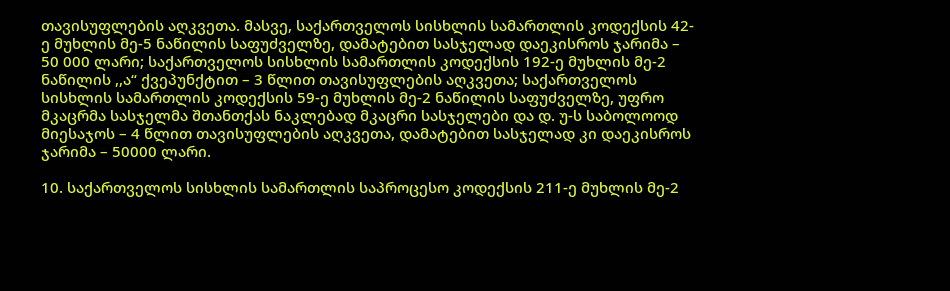თავისუფლების აღკვეთა. მასვე, საქართველოს სისხლის სამართლის კოდექსის 42-ე მუხლის მე-5 ნაწილის საფუძველზე, დამატებით სასჯელად დაეკისროს ჯარიმა – 50 000 ლარი; საქართველოს სისხლის სამართლის კოდექსის 192-ე მუხლის მე-2 ნაწილის ,,ა“ ქვეპუნქტით – 3 წლით თავისუფლების აღკვეთა; საქართველოს სისხლის სამართლის კოდექსის 59-ე მუხლის მე-2 ნაწილის საფუძველზე, უფრო მკაცრმა სასჯელმა შთანთქას ნაკლებად მკაცრი სასჯელები და დ. უ-ს საბოლოოდ მიესაჯოს – 4 წლით თავისუფლების აღკვეთა, დამატებით სასჯელად კი დაეკისროს ჯარიმა – 50000 ლარი.

10. საქართველოს სისხლის სამართლის საპროცესო კოდექსის 211-ე მუხლის მე-2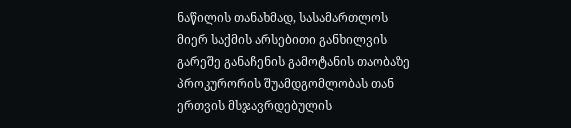ნაწილის თანახმად, სასამართლოს მიერ საქმის არსებითი განხილვის გარეშე განაჩენის გამოტანის თაობაზე პროკურორის შუამდგომლობას თან ერთვის მსჯავრდებულის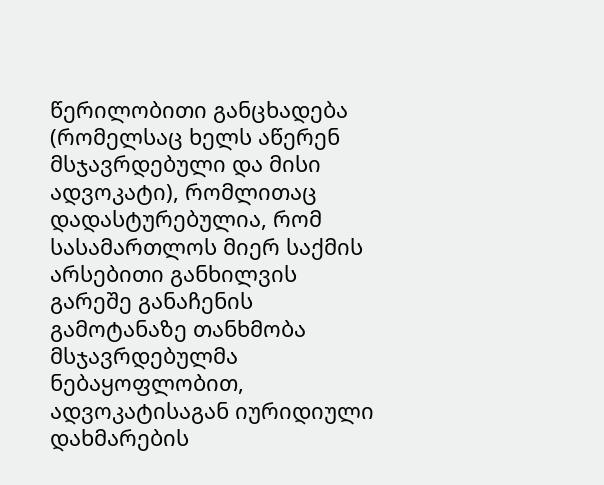წერილობითი განცხადება (რომელსაც ხელს აწერენ მსჯავრდებული და მისი ადვოკატი), რომლითაც დადასტურებულია, რომ სასამართლოს მიერ საქმის არსებითი განხილვის გარეშე განაჩენის გამოტანაზე თანხმობა მსჯავრდებულმა ნებაყოფლობით, ადვოკატისაგან იურიდიული დახმარების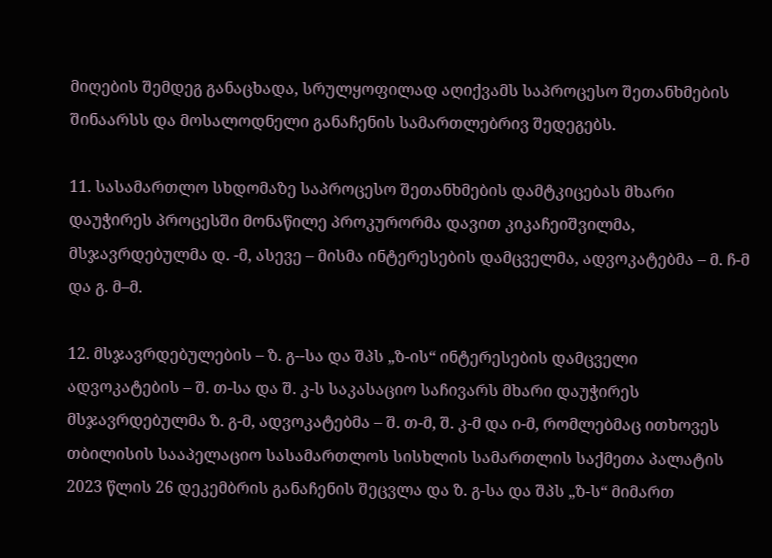მიღების შემდეგ განაცხადა, სრულყოფილად აღიქვამს საპროცესო შეთანხმების შინაარსს და მოსალოდნელი განაჩენის სამართლებრივ შედეგებს.

11. სასამართლო სხდომაზე საპროცესო შეთანხმების დამტკიცებას მხარი დაუჭირეს პროცესში მონაწილე პროკურორმა დავით კიკაჩეიშვილმა, მსჯავრდებულმა დ. -მ, ასევე – მისმა ინტერესების დამცველმა, ადვოკატებმა – მ. ჩ-მ და გ. მ–მ.

12. მსჯავრდებულების – ზ. გ--სა და შპს „ზ-ის“ ინტერესების დამცველი ადვოკატების – შ. თ-სა და შ. კ-ს საკასაციო საჩივარს მხარი დაუჭირეს მსჯავრდებულმა ზ. გ-მ, ადვოკატებმა – შ. თ-მ, შ. კ-მ და ი-მ, რომლებმაც ითხოვეს თბილისის სააპელაციო სასამართლოს სისხლის სამართლის საქმეთა პალატის 2023 წლის 26 დეკემბრის განაჩენის შეცვლა და ზ. გ-სა და შპს „ზ-ს“ მიმართ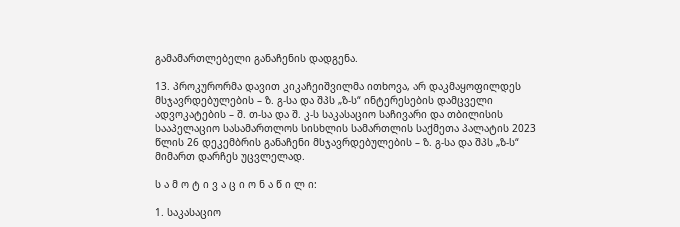გამამართლებელი განაჩენის დადგენა.

13. პროკურორმა დავით კიკაჩეიშვილმა ითხოვა, არ დაკმაყოფილდეს მსჯავრდებულების – ზ. გ-სა და შპს „ზ-ს“ ინტერესების დამცველი ადვოკატების – შ. თ-სა და შ. კ-ს საკასაციო საჩივარი და თბილისის სააპელაციო სასამართლოს სისხლის სამართლის საქმეთა პალატის 2023 წლის 26 დეკემბრის განაჩენი მსჯავრდებულების – ზ. გ-სა და შპს „ზ-ს“ მიმართ დარჩეს უცვლელად.

ს ა მ ო ტ ი ვ ა ც ი ო ნ ა წ ი ლ ი:

1. საკასაციო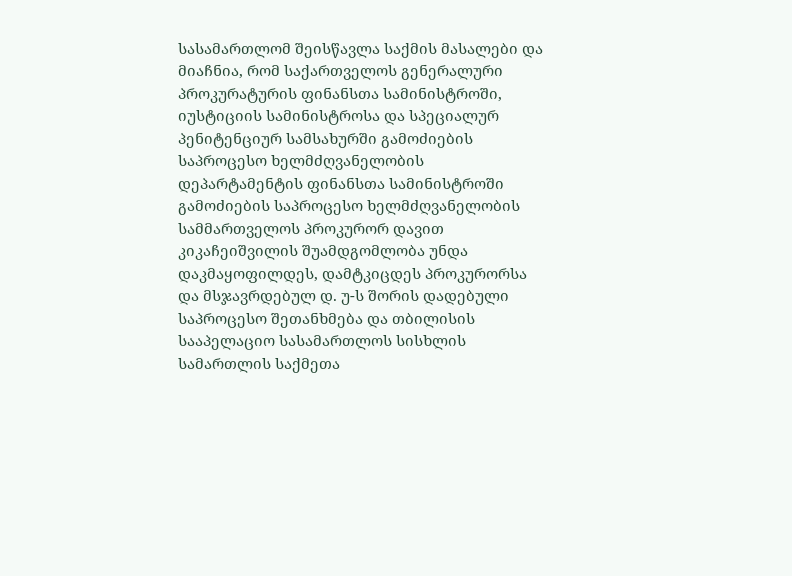სასამართლომ შეისწავლა საქმის მასალები და მიაჩნია, რომ საქართველოს გენერალური პროკურატურის ფინანსთა სამინისტროში, იუსტიციის სამინისტროსა და სპეციალურ პენიტენციურ სამსახურში გამოძიების საპროცესო ხელმძღვანელობის დეპარტამენტის ფინანსთა სამინისტროში გამოძიების საპროცესო ხელმძღვანელობის სამმართველოს პროკურორ დავით კიკაჩეიშვილის შუამდგომლობა უნდა დაკმაყოფილდეს, დამტკიცდეს პროკურორსა და მსჯავრდებულ დ. უ-ს შორის დადებული საპროცესო შეთანხმება და თბილისის სააპელაციო სასამართლოს სისხლის სამართლის საქმეთა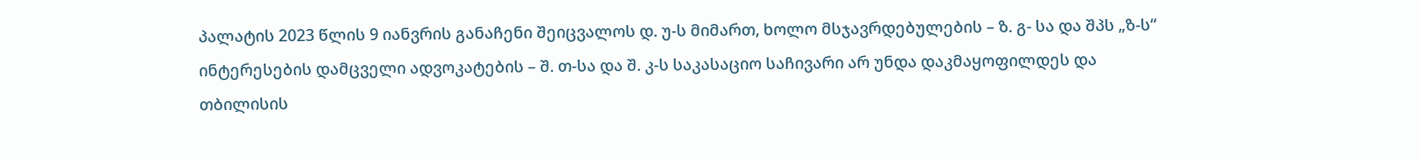პალატის 2023 წლის 9 იანვრის განაჩენი შეიცვალოს დ. უ-ს მიმართ, ხოლო მსჯავრდებულების – ზ. გ- სა და შპს „ზ-ს“ ინტერესების დამცველი ადვოკატების – შ. თ-სა და შ. კ-ს საკასაციო საჩივარი არ უნდა დაკმაყოფილდეს და თბილისის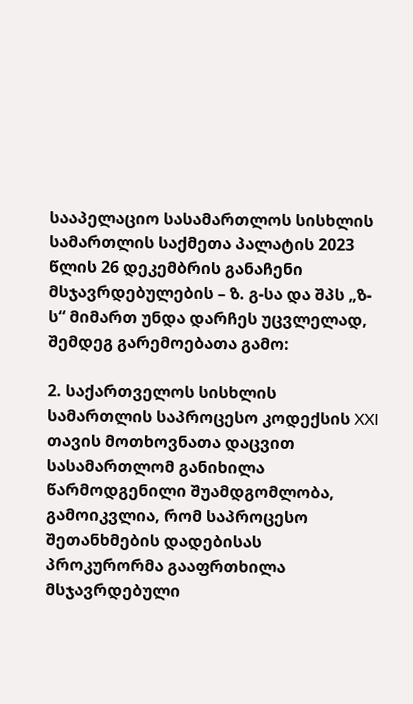სააპელაციო სასამართლოს სისხლის სამართლის საქმეთა პალატის 2023 წლის 26 დეკემბრის განაჩენი მსჯავრდებულების – ზ. გ-სა და შპს „ზ-ს“ მიმართ უნდა დარჩეს უცვლელად, შემდეგ გარემოებათა გამო:

2. საქართველოს სისხლის სამართლის საპროცესო კოდექსის XXI თავის მოთხოვნათა დაცვით სასამართლომ განიხილა წარმოდგენილი შუამდგომლობა, გამოიკვლია, რომ საპროცესო შეთანხმების დადებისას პროკურორმა გააფრთხილა მსჯავრდებული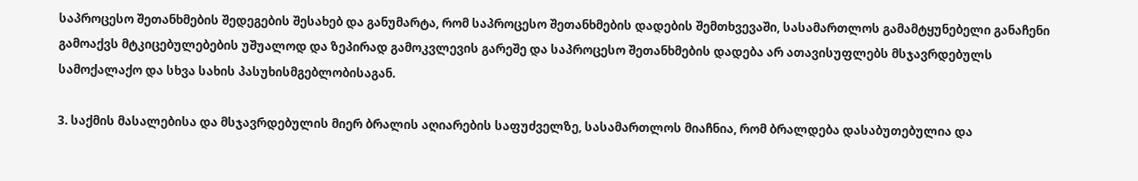საპროცესო შეთანხმების შედეგების შესახებ და განუმარტა, რომ საპროცესო შეთანხმების დადების შემთხვევაში, სასამართლოს გამამტყუნებელი განაჩენი გამოაქვს მტკიცებულებების უშუალოდ და ზეპირად გამოკვლევის გარეშე და საპროცესო შეთანხმების დადება არ ათავისუფლებს მსჯავრდებულს სამოქალაქო და სხვა სახის პასუხისმგებლობისაგან.

3. საქმის მასალებისა და მსჯავრდებულის მიერ ბრალის აღიარების საფუძველზე, სასამართლოს მიაჩნია, რომ ბრალდება დასაბუთებულია და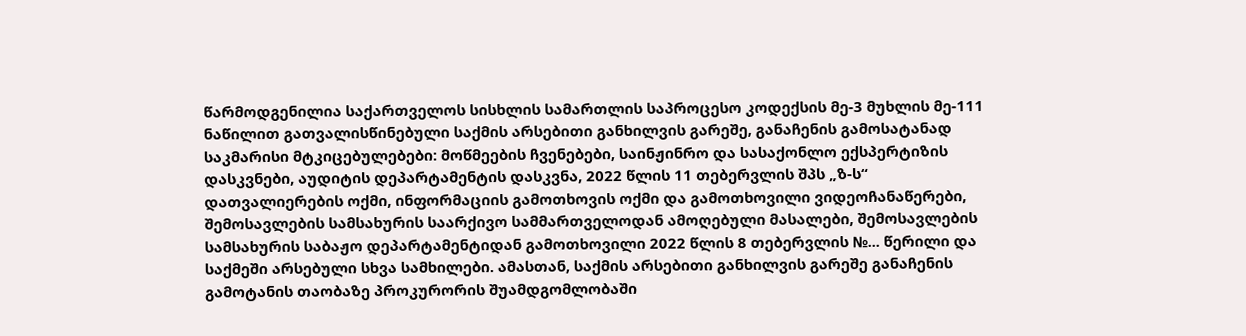წარმოდგენილია საქართველოს სისხლის სამართლის საპროცესო კოდექსის მე-3 მუხლის მე-111 ნაწილით გათვალისწინებული საქმის არსებითი განხილვის გარეშე, განაჩენის გამოსატანად საკმარისი მტკიცებულებები: მოწმეების ჩვენებები, საინჟინრო და სასაქონლო ექსპერტიზის დასკვნები, აუდიტის დეპარტამენტის დასკვნა, 2022 წლის 11 თებერვლის შპს „ზ-ს“ დათვალიერების ოქმი, ინფორმაციის გამოთხოვის ოქმი და გამოთხოვილი ვიდეოჩანაწერები, შემოსავლების სამსახურის საარქივო სამმართველოდან ამოღებული მასალები, შემოსავლების სამსახურის საბაჟო დეპარტამენტიდან გამოთხოვილი 2022 წლის 8 თებერვლის №... წერილი და საქმეში არსებული სხვა სამხილები. ამასთან, საქმის არსებითი განხილვის გარეშე განაჩენის გამოტანის თაობაზე პროკურორის შუამდგომლობაში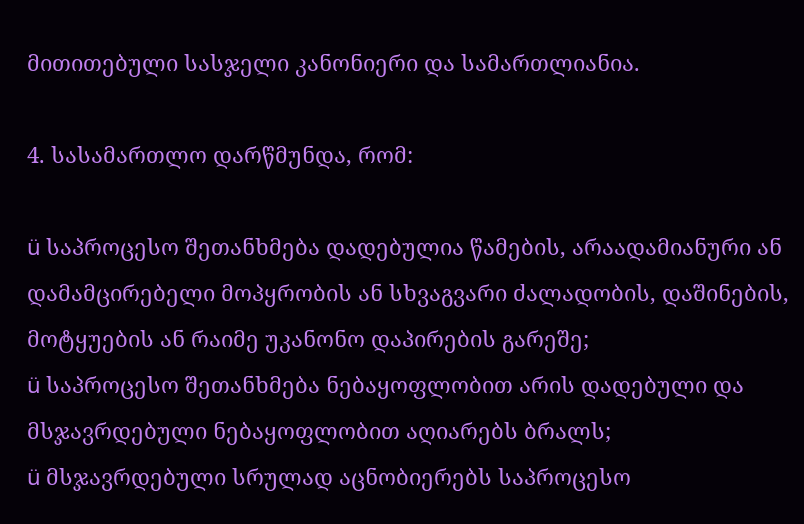მითითებული სასჯელი კანონიერი და სამართლიანია.

4. სასამართლო დარწმუნდა, რომ:

ü საპროცესო შეთანხმება დადებულია წამების, არაადამიანური ან დამამცირებელი მოპყრობის ან სხვაგვარი ძალადობის, დაშინების, მოტყუების ან რაიმე უკანონო დაპირების გარეშე;
ü საპროცესო შეთანხმება ნებაყოფლობით არის დადებული და მსჯავრდებული ნებაყოფლობით აღიარებს ბრალს;
ü მსჯავრდებული სრულად აცნობიერებს საპროცესო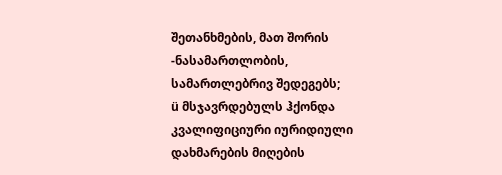შეთანხმების, მათ შორის -ნასამართლობის, სამართლებრივ შედეგებს;
ü მსჯავრდებულს ჰქონდა კვალიფიციური იურიდიული დახმარების მიღების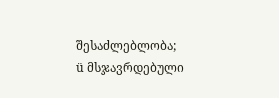შესაძლებლობა;
ü მსჯავრდებული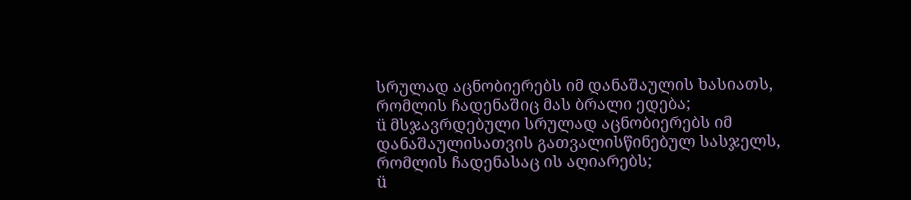სრულად აცნობიერებს იმ დანაშაულის ხასიათს, რომლის ჩადენაშიც მას ბრალი ედება;
ü მსჯავრდებული სრულად აცნობიერებს იმ დანაშაულისათვის გათვალისწინებულ სასჯელს, რომლის ჩადენასაც ის აღიარებს;
ü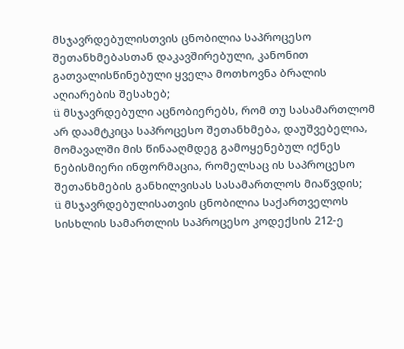მსჯავრდებულისთვის ცნობილია საპროცესო შეთანხმებასთან დაკავშირებული, კანონით გათვალისწინებული ყველა მოთხოვნა ბრალის აღიარების შესახებ;
ü მსჯავრდებული აცნობიერებს, რომ თუ სასამართლომ არ დაამტკიცა საპროცესო შეთანხმება, დაუშვებელია, მომავალში მის წინააღმდეგ გამოყენებულ იქნეს ნებისმიერი ინფორმაცია, რომელსაც ის საპროცესო შეთანხმების განხილვისას სასამართლოს მიაწვდის;
ü მსჯავრდებულისათვის ცნობილია საქართველოს სისხლის სამართლის საპროცესო კოდექსის 212-ე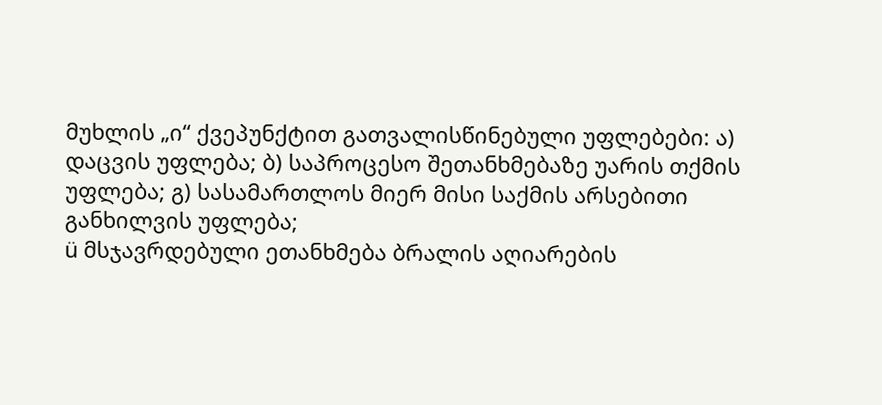მუხლის „ი“ ქვეპუნქტით გათვალისწინებული უფლებები: ა) დაცვის უფლება; ბ) საპროცესო შეთანხმებაზე უარის თქმის უფლება; გ) სასამართლოს მიერ მისი საქმის არსებითი განხილვის უფლება;
ü მსჯავრდებული ეთანხმება ბრალის აღიარების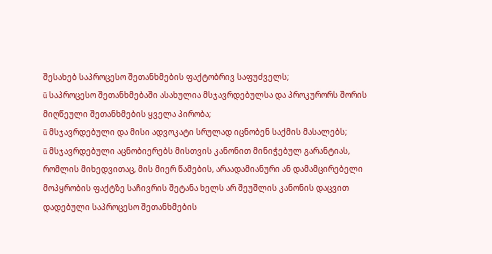შესახებ საპროცესო შეთანხმების ფაქტობრივ საფუძველს;
ü საპროცესო შეთანხმებაში ასახულია მსჯავრდებულსა და პროკურორს შორის მიღწეული შეთანხმების ყველა პირობა;
ü მსჯავრდებული და მისი ადვოკატი სრულად იცნობენ საქმის მასალებს;
ü მსჯავრდებული აცნობიერებს მისთვის კანონით მინიჭებულ გარანტიას, რომლის მიხედვითაც, მის მიერ წამების, არაადამიანური ან დამამცირებელი მოპყრობის ფაქტზე საჩივრის შეტანა ხელს არ შეუშლის კანონის დაცვით დადებული საპროცესო შეთანხმების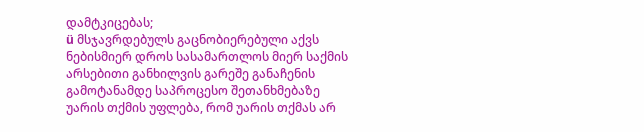დამტკიცებას;
ü მსჯავრდებულს გაცნობიერებული აქვს ნებისმიერ დროს სასამართლოს მიერ საქმის არსებითი განხილვის გარეშე განაჩენის გამოტანამდე საპროცესო შეთანხმებაზე უარის თქმის უფლება, რომ უარის თქმას არ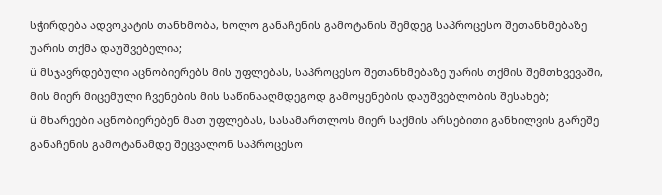სჭირდება ადვოკატის თანხმობა, ხოლო განაჩენის გამოტანის შემდეგ საპროცესო შეთანხმებაზე უარის თქმა დაუშვებელია;
ü მსჯავრდებული აცნობიერებს მის უფლებას, საპროცესო შეთანხმებაზე უარის თქმის შემთხვევაში, მის მიერ მიცემული ჩვენების მის საწინააღმდეგოდ გამოყენების დაუშვებლობის შესახებ;
ü მხარეები აცნობიერებენ მათ უფლებას, სასამართლოს მიერ საქმის არსებითი განხილვის გარეშე განაჩენის გამოტანამდე შეცვალონ საპროცესო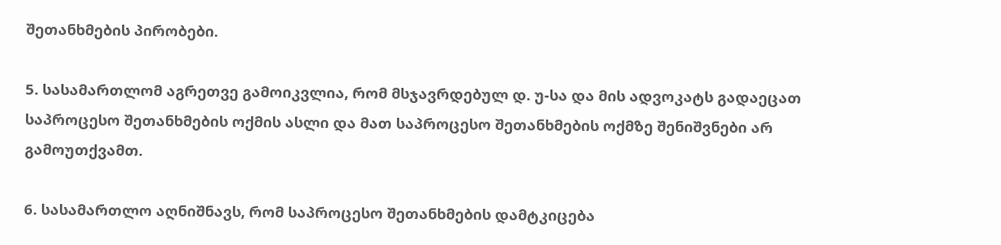შეთანხმების პირობები.

5. სასამართლომ აგრეთვე გამოიკვლია, რომ მსჯავრდებულ დ. უ-სა და მის ადვოკატს გადაეცათ საპროცესო შეთანხმების ოქმის ასლი და მათ საპროცესო შეთანხმების ოქმზე შენიშვნები არ გამოუთქვამთ.

6. სასამართლო აღნიშნავს, რომ საპროცესო შეთანხმების დამტკიცება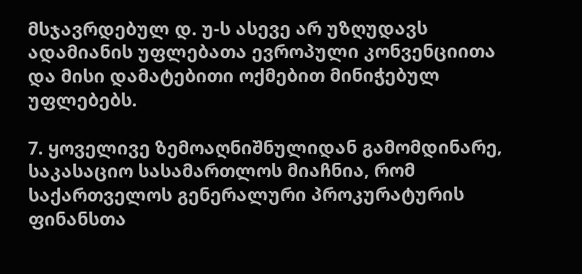მსჯავრდებულ დ. უ-ს ასევე არ უზღუდავს ადამიანის უფლებათა ევროპული კონვენციითა და მისი დამატებითი ოქმებით მინიჭებულ უფლებებს.

7. ყოველივე ზემოაღნიშნულიდან გამომდინარე, საკასაციო სასამართლოს მიაჩნია, რომ საქართველოს გენერალური პროკურატურის ფინანსთა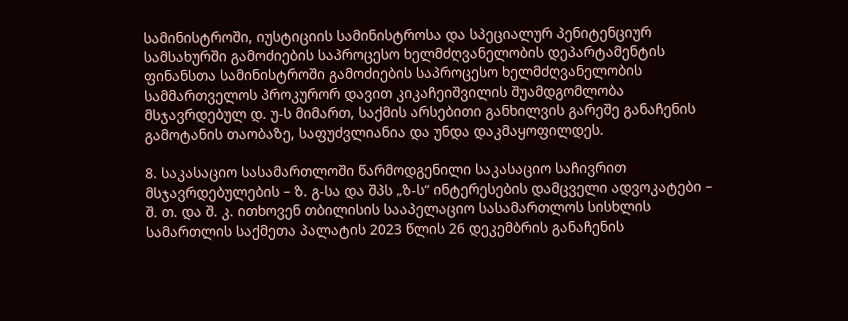სამინისტროში, იუსტიციის სამინისტროსა და სპეციალურ პენიტენციურ სამსახურში გამოძიების საპროცესო ხელმძღვანელობის დეპარტამენტის ფინანსთა სამინისტროში გამოძიების საპროცესო ხელმძღვანელობის სამმართველოს პროკურორ დავით კიკაჩეიშვილის შუამდგომლობა მსჯავრდებულ დ. უ-ს მიმართ, საქმის არსებითი განხილვის გარეშე განაჩენის გამოტანის თაობაზე, საფუძვლიანია და უნდა დაკმაყოფილდეს.

8. საკასაციო სასამართლოში წარმოდგენილი საკასაციო საჩივრით მსჯავრდებულების – ზ. გ-სა და შპს „ზ-ს“ ინტერესების დამცველი ადვოკატები – შ. თ. და შ. კ. ითხოვენ თბილისის სააპელაციო სასამართლოს სისხლის სამართლის საქმეთა პალატის 2023 წლის 26 დეკემბრის განაჩენის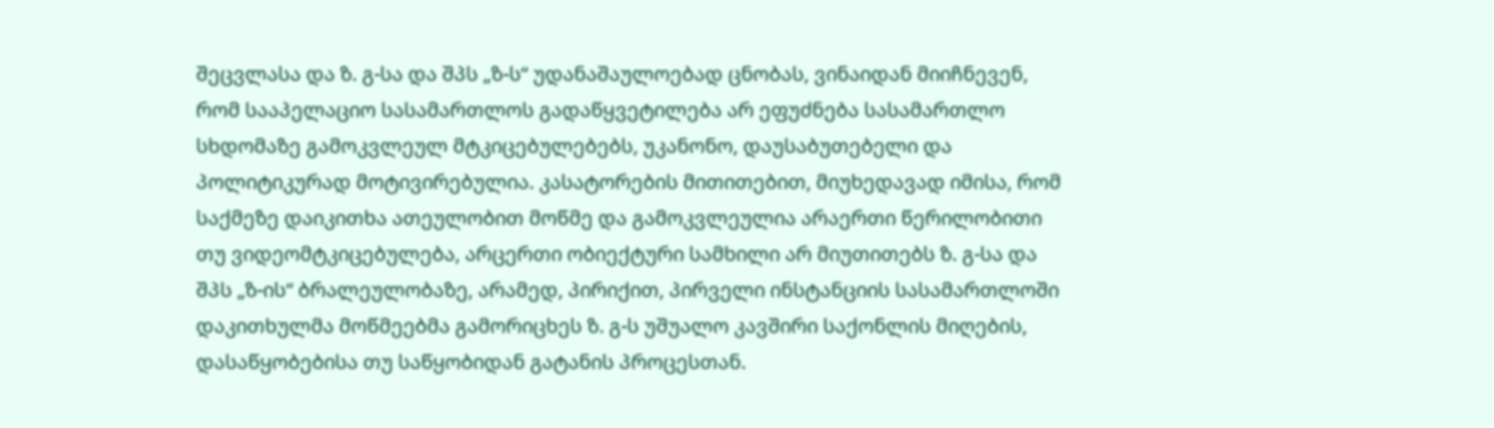შეცვლასა და ზ. გ-სა და შპს „ზ-ს“ უდანაშაულოებად ცნობას, ვინაიდან მიიჩნევენ, რომ სააპელაციო სასამართლოს გადაწყვეტილება არ ეფუძნება სასამართლო სხდომაზე გამოკვლეულ მტკიცებულებებს, უკანონო, დაუსაბუთებელი და პოლიტიკურად მოტივირებულია. კასატორების მითითებით, მიუხედავად იმისა, რომ საქმეზე დაიკითხა ათეულობით მოწმე და გამოკვლეულია არაერთი წერილობითი თუ ვიდეომტკიცებულება, არცერთი ობიექტური სამხილი არ მიუთითებს ზ. გ-სა და შპს „ზ-ის“ ბრალეულობაზე, არამედ, პირიქით, პირველი ინსტანციის სასამართლოში დაკითხულმა მოწმეებმა გამორიცხეს ზ. გ-ს უშუალო კავშირი საქონლის მიღების, დასაწყობებისა თუ საწყობიდან გატანის პროცესთან.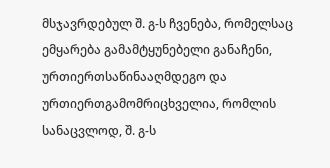მსჯავრდებულ შ. გ-ს ჩვენება, რომელსაც ემყარება გამამტყუნებელი განაჩენი, ურთიერთსაწინააღმდეგო და ურთიერთგამომრიცხველია, რომლის სანაცვლოდ, შ. გ-ს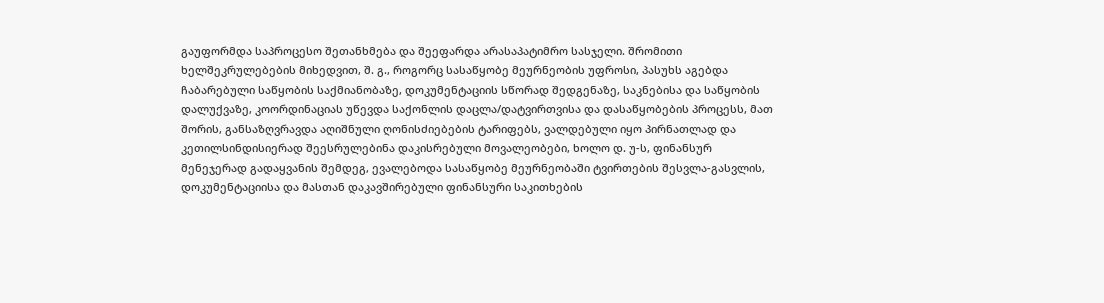გაუფორმდა საპროცესო შეთანხმება და შეეფარდა არასაპატიმრო სასჯელი. შრომითი ხელშეკრულებების მიხედვით, შ. გ., როგორც სასაწყობე მეურნეობის უფროსი, პასუხს აგებდა ჩაბარებული საწყობის საქმიანობაზე, დოკუმენტაციის სწორად შედგენაზე, საკნებისა და საწყობის დალუქვაზე, კოორდინაციას უწევდა საქონლის დაცლა/დატვირთვისა და დასაწყობების პროცესს, მათ შორის, განსაზღვრავდა აღიშნული ღონისძიებების ტარიფებს, ვალდებული იყო პირნათლად და კეთილსინდისიერად შეესრულებინა დაკისრებული მოვალეობები, ხოლო დ. უ-ს, ფინანსურ მენეჯერად გადაყვანის შემდეგ, ევალებოდა სასაწყობე მეურნეობაში ტვირთების შესვლა-გასვლის, დოკუმენტაციისა და მასთან დაკავშირებული ფინანსური საკითხების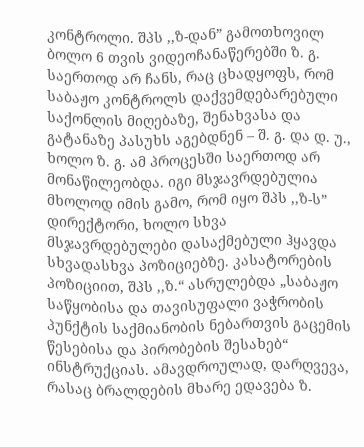კონტროლი. შპს ,,ზ-დან” გამოთხოვილ ბოლო 6 თვის ვიდეოჩანაწერებში ზ. გ. საერთოდ არ ჩანს, რაც ცხადყოფს, რომ საბაჟო კონტროლს დაქვემდებარებული საქონლის მიღებაზე, შენახვასა და გატანაზე პასუხს აგებდნენ – შ. გ. და დ. უ., ხოლო ზ. გ. ამ პროცესში საერთოდ არ მონაწილეობდა. იგი მსჯავრდებულია მხოლოდ იმის გამო, რომ იყო შპს ,,ზ-ს” დირექტორი, ხოლო სხვა მსჯავრდებულები დასაქმებული ჰყავდა სხვადასხვა პოზიციებზე. კასატორების პოზიციით, შპს ,,ზ.“ ასრულებდა „საბაჟო საწყობისა და თავისუფალი ვაჭრობის პუნქტის საქმიანობის ნებართვის გაცემის წესებისა და პირობების შესახებ“ ინსტრუქციას. ამავდროულად, დარღვევა, რასაც ბრალდების მხარე ედავება ზ.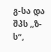გ-სა და შპს ,,ზ-ს“,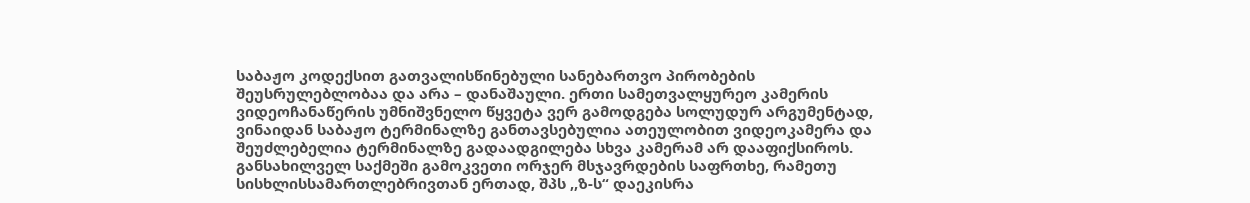საბაჟო კოდექსით გათვალისწინებული სანებართვო პირობების შეუსრულებლობაა და არა – დანაშაული. ერთი სამეთვალყურეო კამერის ვიდეოჩანაწერის უმნიშვნელო წყვეტა ვერ გამოდგება სოლუდურ არგუმენტად, ვინაიდან საბაჟო ტერმინალზე განთავსებულია ათეულობით ვიდეოკამერა და შეუძლებელია ტერმინალზე გადაადგილება სხვა კამერამ არ დააფიქსიროს. განსახილველ საქმეში გამოკვეთი ორჯერ მსჯავრდების საფრთხე, რამეთუ სისხლისსამართლებრივთან ერთად, შპს ,,ზ-ს“ დაეკისრა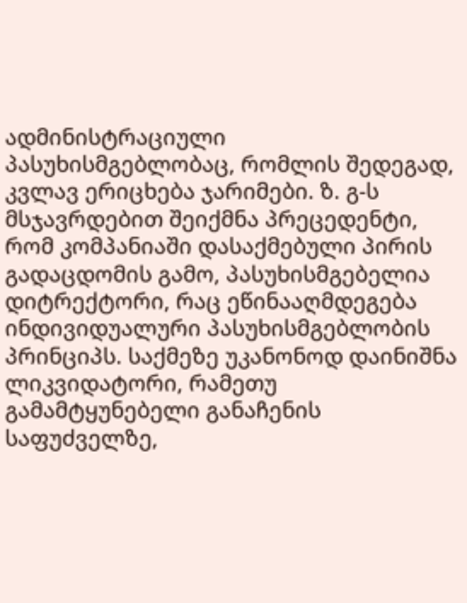ადმინისტრაციული პასუხისმგებლობაც, რომლის შედეგად, კვლავ ერიცხება ჯარიმები. ზ. გ-ს მსჯავრდებით შეიქმნა პრეცედენტი, რომ კომპანიაში დასაქმებული პირის გადაცდომის გამო, პასუხისმგებელია დიტრექტორი, რაც ეწინააღმდეგება ინდივიდუალური პასუხისმგებლობის პრინციპს. საქმეზე უკანონოდ დაინიშნა ლიკვიდატორი, რამეთუ გამამტყუნებელი განაჩენის საფუძველზე,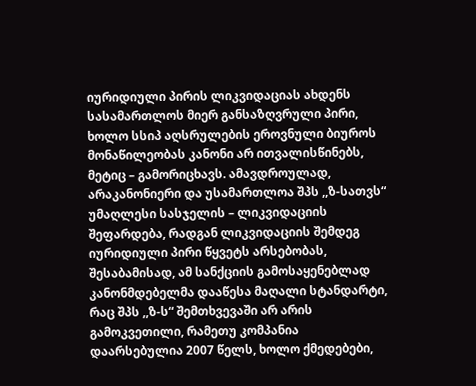იურიდიული პირის ლიკვიდაციას ახდენს სასამართლოს მიერ განსაზღვრული პირი, ხოლო სსიპ აღსრულების ეროვნული ბიუროს მონაწილეობას კანონი არ ითვალისწინებს, მეტიც – გამორიცხავს. ამავდროულად, არაკანონიერი და უსამართლოა შპს ,,ზ-სათვს“ უმაღლესი სასჯელის – ლიკვიდაციის შეფარდება, რადგან ლიკვიდაციის შემდეგ იურიდიული პირი წყვეტს არსებობას, შესაბამისად, ამ სანქციის გამოსაყენებლად კანონმდებელმა დააწესა მაღალი სტანდარტი, რაც შპს ,,ზ-ს“ შემთხვევაში არ არის გამოკვეთილი, რამეთუ კომპანია დაარსებულია 2007 წელს, ხოლო ქმედებები,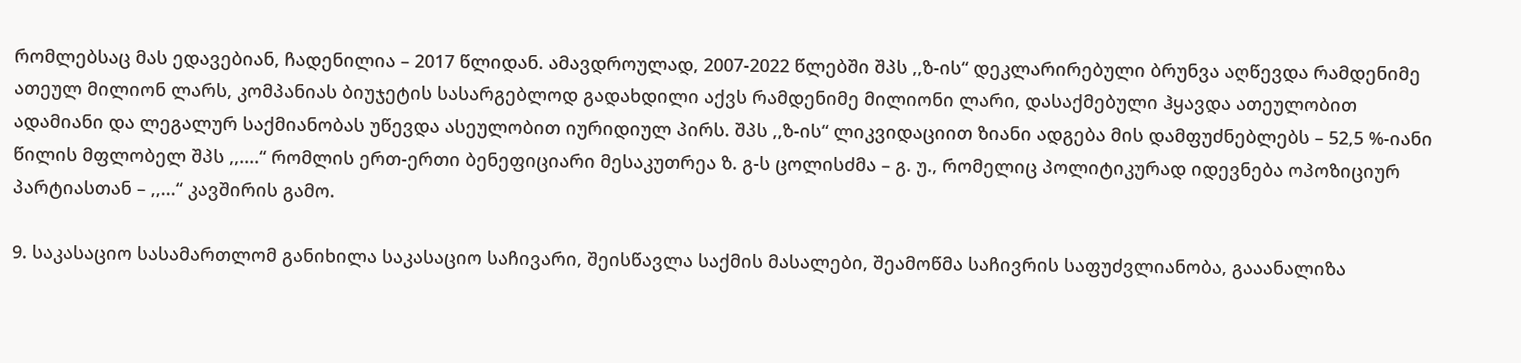რომლებსაც მას ედავებიან, ჩადენილია – 2017 წლიდან. ამავდროულად, 2007-2022 წლებში შპს ,,ზ-ის“ დეკლარირებული ბრუნვა აღწევდა რამდენიმე ათეულ მილიონ ლარს, კომპანიას ბიუჯეტის სასარგებლოდ გადახდილი აქვს რამდენიმე მილიონი ლარი, დასაქმებული ჰყავდა ათეულობით ადამიანი და ლეგალურ საქმიანობას უწევდა ასეულობით იურიდიულ პირს. შპს ,,ზ-ის“ ლიკვიდაციით ზიანი ადგება მის დამფუძნებლებს – 52,5 %-იანი წილის მფლობელ შპს ,,....“ რომლის ერთ-ერთი ბენეფიციარი მესაკუთრეა ზ. გ-ს ცოლისძმა – გ. უ., რომელიც პოლიტიკურად იდევნება ოპოზიციურ პარტიასთან – ,,...“ კავშირის გამო.

9. საკასაციო სასამართლომ განიხილა საკასაციო საჩივარი, შეისწავლა საქმის მასალები, შეამოწმა საჩივრის საფუძვლიანობა, გააანალიზა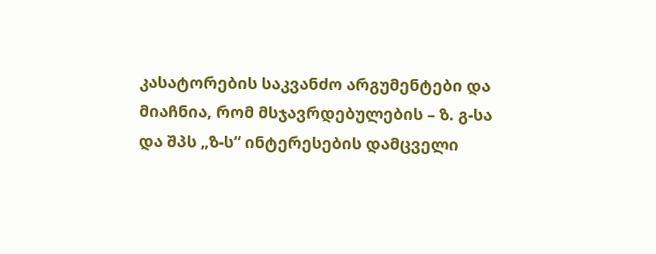კასატორების საკვანძო არგუმენტები და მიაჩნია, რომ მსჯავრდებულების – ზ. გ-სა და შპს „ზ-ს“ ინტერესების დამცველი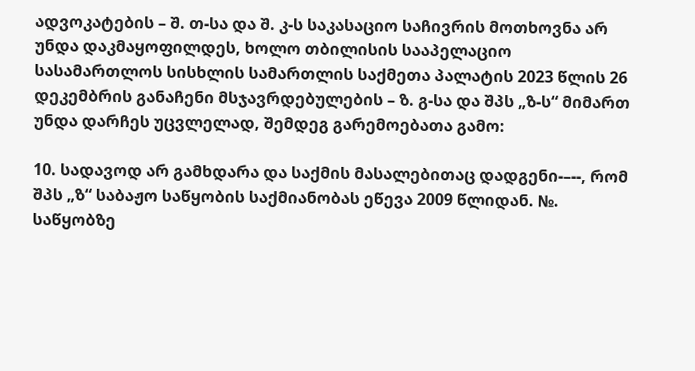ადვოკატების – შ. თ-სა და შ. კ-ს საკასაციო საჩივრის მოთხოვნა არ უნდა დაკმაყოფილდეს, ხოლო თბილისის სააპელაციო სასამართლოს სისხლის სამართლის საქმეთა პალატის 2023 წლის 26 დეკემბრის განაჩენი მსჯავრდებულების – ზ. გ-სა და შპს „ზ-ს“ მიმართ უნდა დარჩეს უცვლელად, შემდეგ გარემოებათა გამო:

10. სადავოდ არ გამხდარა და საქმის მასალებითაც დადგენი-–--, რომ შპს „ზ“ საბაჟო საწყობის საქმიანობას ეწევა 2009 წლიდან. №. საწყობზე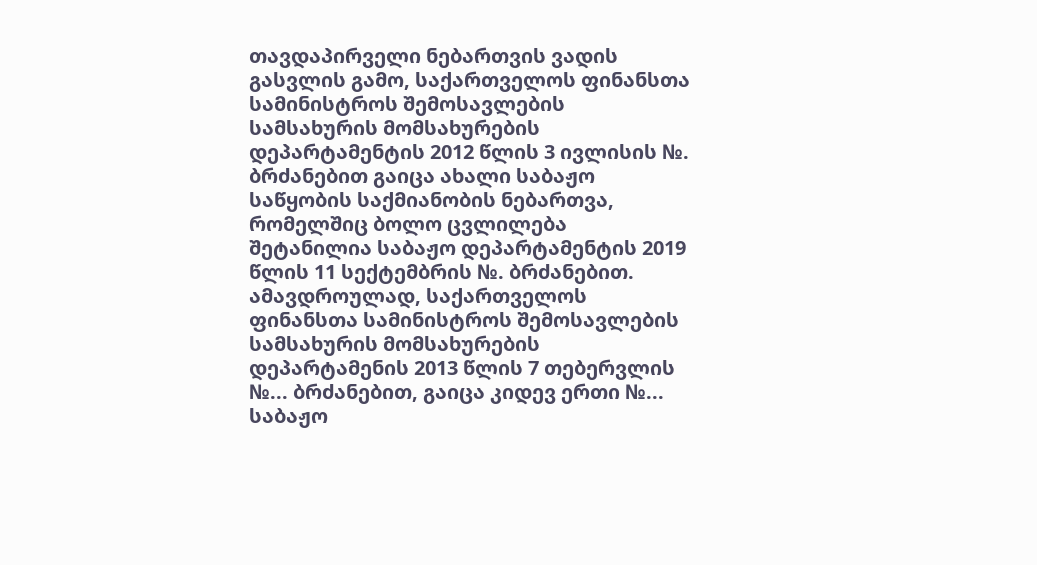თავდაპირველი ნებართვის ვადის გასვლის გამო, საქართველოს ფინანსთა სამინისტროს შემოსავლების სამსახურის მომსახურების დეპარტამენტის 2012 წლის 3 ივლისის №. ბრძანებით გაიცა ახალი საბაჟო საწყობის საქმიანობის ნებართვა, რომელშიც ბოლო ცვლილება შეტანილია საბაჟო დეპარტამენტის 2019 წლის 11 სექტემბრის №. ბრძანებით. ამავდროულად, საქართველოს ფინანსთა სამინისტროს შემოსავლების სამსახურის მომსახურების დეპარტამენის 2013 წლის 7 თებერვლის №... ბრძანებით, გაიცა კიდევ ერთი №... საბაჟო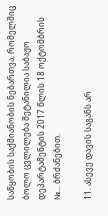საწყობის საქმიანობის ნებართვა, რომელშიც ბოლო ცვლილება შეტანილია საბაჟო დეპარტამენტის 2017 წლის 18 ოქტომბრის №... ბრძანებით.

11. ასევე დავის საგანს არ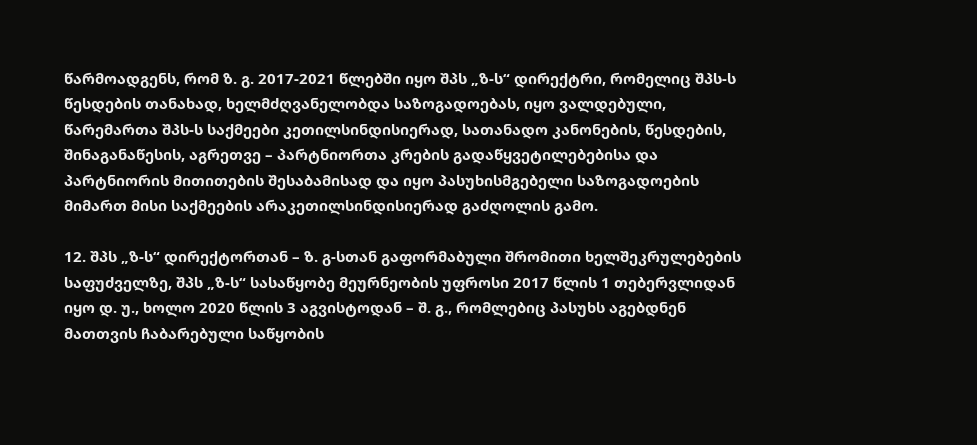წარმოადგენს, რომ ზ. გ. 2017-2021 წლებში იყო შპს „ზ-ს“ დირექტრი, რომელიც შპს-ს წესდების თანახად, ხელმძღვანელობდა საზოგადოებას, იყო ვალდებული, წარემართა შპს-ს საქმეები კეთილსინდისიერად, სათანადო კანონების, წესდების, შინაგანაწესის, აგრეთვე – პარტნიორთა კრების გადაწყვეტილებებისა და პარტნიორის მითითების შესაბამისად და იყო პასუხისმგებელი საზოგადოების მიმართ მისი საქმეების არაკეთილსინდისიერად გაძღოლის გამო.

12. შპს „ზ-ს“ დირექტორთან – ზ. გ-სთან გაფორმაბული შრომითი ხელშეკრულებების საფუძველზე, შპს „ზ-ს“ სასაწყობე მეურნეობის უფროსი 2017 წლის 1 თებერვლიდან იყო დ. უ., ხოლო 2020 წლის 3 აგვისტოდან – შ. გ., რომლებიც პასუხს აგებდნენ მათთვის ჩაბარებული საწყობის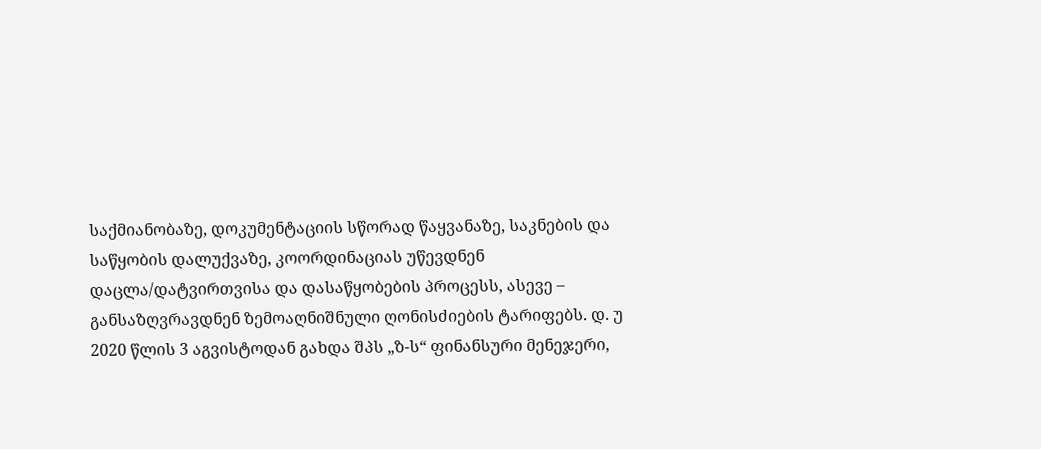საქმიანობაზე, დოკუმენტაციის სწორად წაყვანაზე, საკნების და საწყობის დალუქვაზე, კოორდინაციას უწევდნენ დაცლა/დატვირთვისა და დასაწყობების პროცესს, ასევე – განსაზღვრავდნენ ზემოაღნიშნული ღონისძიების ტარიფებს. დ. უ 2020 წლის 3 აგვისტოდან გახდა შპს „ზ-ს“ ფინანსური მენეჯერი,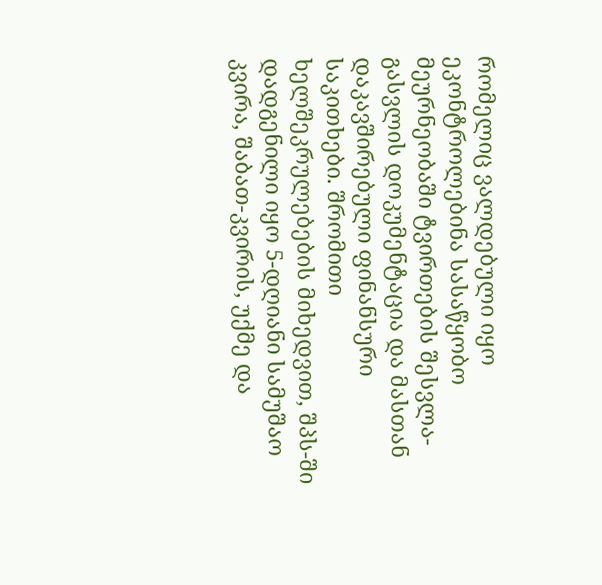რომელიც ვალდებული იყო ეკონტროლებინა სასაწყობო მეურნეობაში ტვირთების შესვლა-გასვლის დოკუმენტაცია და მასთან დაკავშირებული ფინანსური საკითხები. შრომითი ხელშეკრულებების მიხედვით, შპს-ში დადგენილი იყო 5-დღიანი სამუშაო კვირა, შაბათ-კვირის, უქმე და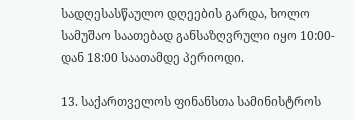სადღესასწაულო დღეების გარდა, ხოლო სამუშაო საათებად განსაზღვრული იყო 10:00-დან 18:00 საათამდე პერიოდი.

13. საქართველოს ფინანსთა სამინისტროს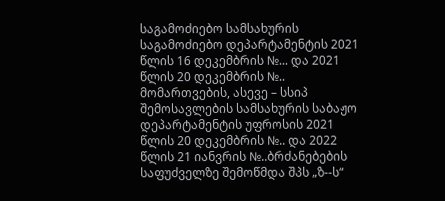საგამოძიებო სამსახურის საგამოძიებო დეპარტამენტის 2021 წლის 16 დეკემბრის №... და 2021 წლის 20 დეკემბრის №.. მომართვების, ასევე – სსიპ შემოსავლების სამსახურის საბაჟო დეპარტამენტის უფროსის 2021 წლის 20 დეკემბრის №.. და 2022 წლის 21 იანვრის №..ბრძანებების საფუძველზე შემოწმდა შპს „ზ--ს“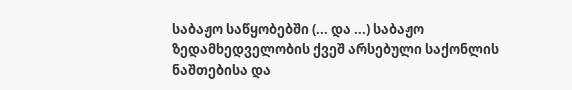საბაჟო საწყობებში (... და ...) საბაჟო ზედამხედველობის ქვეშ არსებული საქონლის ნაშთებისა და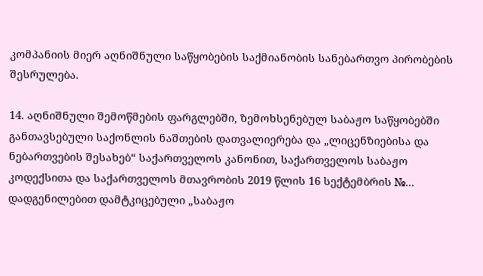კომპანიის მიერ აღნიშნული საწყობების საქმიანობის სანებართვო პირობების შესრულება.

14. აღნიშნული შემოწმების ფარგლებში, ზემოხსენებულ საბაჟო საწყობებში განთავსებული საქონლის ნაშთების დათვალიერება და „ლიცენზიებისა და ნებართვების შესახებ“ საქართველოს კანონით, საქართველოს საბაჟო კოდექსითა და საქართველოს მთავრობის 2019 წლის 16 სექტემბრის №... დადგენილებით დამტკიცებული „საბაჟო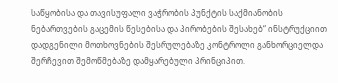საწყობისა და თავისუფალი ვაჭრობის პუნქტის საქმიანობის ნებართვების გაცემის წესებისა და პირობების შესახებ“ ინსტრუქციით დადგენილი მოთხოვნების შესრულებაზე კონტროლი განხორციელდა შერჩევით შემოწმებაზე დამყარებული პრინციპით.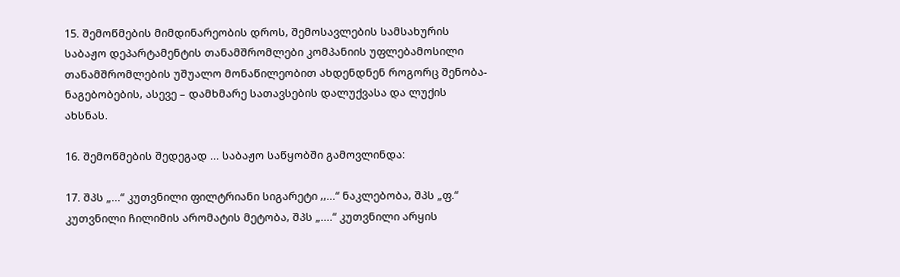15. შემოწმების მიმდინარეობის დროს, შემოსავლების სამსახურის საბაჟო დეპარტამენტის თანამშრომლები კომპანიის უფლებამოსილი თანამშრომლების უშუალო მონაწილეობით ახდენდნენ როგორც შენობა-ნაგებობების, ასევე – დამხმარე სათავსების დალუქვასა და ლუქის ახსნას.

16. შემოწმების შედეგად ... საბაჟო საწყობში გამოვლინდა:

17. შპს „...“ კუთვნილი ფილტრიანი სიგარეტი ,,...“ ნაკლებობა, შპს „ფ.“ კუთვნილი ჩილიმის არომატის მეტობა, შპს „....“ კუთვნილი არყის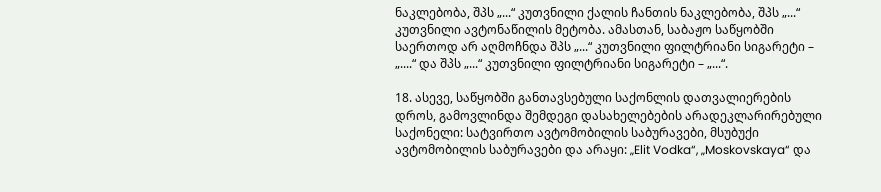ნაკლებობა, შპს „...“ კუთვნილი ქალის ჩანთის ნაკლებობა, შპს „...“ კუთვნილი ავტონაწილის მეტობა. ამასთან, საბაჟო საწყობში საერთოდ არ აღმოჩნდა შპს „...“ კუთვნილი ფილტრიანი სიგარეტი – „....“ და შპს „...“ კუთვნილი ფილტრიანი სიგარეტი – „...“.

18. ასევე, საწყობში განთავსებული საქონლის დათვალიერების დროს, გამოვლინდა შემდეგი დასახელებების არადეკლარირებული საქონელი: სატვირთო ავტომობილის საბურავები, მსუბუქი ავტომობილის საბურავები და არაყი: „Elit Vodka“, „Moskovskaya“ და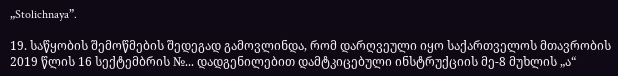„Stolichnaya”.

19. საწყობის შემოწმების შედეგად გამოვლინდა, რომ დარღვეული იყო საქართველოს მთავრობის 2019 წლის 16 სექტემბრის №... დადგენილებით დამტკიცებული ინსტრუქციის მე-8 მუხლის „ა“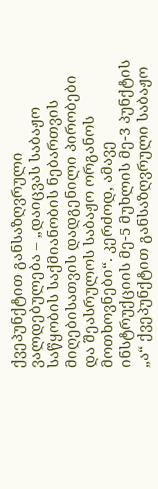ქვეპუნქტით განსაზღვრული ვალდებულება – „დაიცვას საბაჟო საწყობის საქმიანობის ნებართვის მიღებისათვის დადგენილი პირობები და შეასრულოს საბაჟო ორგანოს მოთხოვნები“. კერძოდ, ამავე ინსტრუქციის მე-5 მუხლის მე-3 პუნქტის „ა“ ქვეპუნქტით განსაზღვრული საბაჟო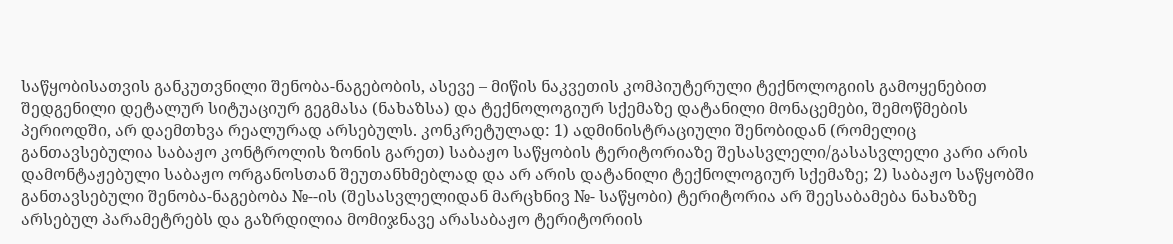საწყობისათვის განკუთვნილი შენობა-ნაგებობის, ასევე – მიწის ნაკვეთის კომპიუტერული ტექნოლოგიის გამოყენებით შედგენილი დეტალურ სიტუაციურ გეგმასა (ნახაზსა) და ტექნოლოგიურ სქემაზე დატანილი მონაცემები, შემოწმების პერიოდში, არ დაემთხვა რეალურად არსებულს. კონკრეტულად: 1) ადმინისტრაციული შენობიდან (რომელიც განთავსებულია საბაჟო კონტროლის ზონის გარეთ) საბაჟო საწყობის ტერიტორიაზე შესასვლელი/გასასვლელი კარი არის დამონტაჟებული საბაჟო ორგანოსთან შეუთანხმებლად და არ არის დატანილი ტექნოლოგიურ სქემაზე; 2) საბაჟო საწყობში განთავსებული შენობა-ნაგებობა №--ის (შესასვლელიდან მარცხნივ №- საწყობი) ტერიტორია არ შეესაბამება ნახაზზე არსებულ პარამეტრებს და გაზრდილია მომიჯნავე არასაბაჟო ტერიტორიის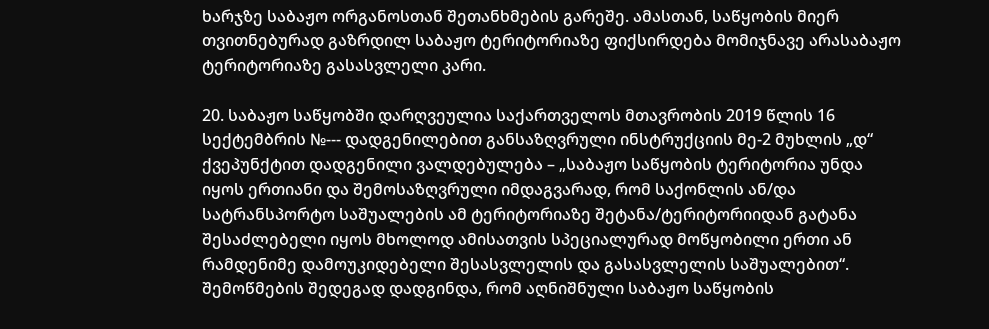ხარჯზე საბაჟო ორგანოსთან შეთანხმების გარეშე. ამასთან, საწყობის მიერ თვითნებურად გაზრდილ საბაჟო ტერიტორიაზე ფიქსირდება მომიჯნავე არასაბაჟო ტერიტორიაზე გასასვლელი კარი.

20. საბაჟო საწყობში დარღვეულია საქართველოს მთავრობის 2019 წლის 16 სექტემბრის №--- დადგენილებით განსაზღვრული ინსტრუქციის მე-2 მუხლის „დ“ ქვეპუნქტით დადგენილი ვალდებულება – „საბაჟო საწყობის ტერიტორია უნდა იყოს ერთიანი და შემოსაზღვრული იმდაგვარად, რომ საქონლის ან/და სატრანსპორტო საშუალების ამ ტერიტორიაზე შეტანა/ტერიტორიიდან გატანა შესაძლებელი იყოს მხოლოდ ამისათვის სპეციალურად მოწყობილი ერთი ან რამდენიმე დამოუკიდებელი შესასვლელის და გასასვლელის საშუალებით“. შემოწმების შედეგად დადგინდა, რომ აღნიშნული საბაჟო საწყობის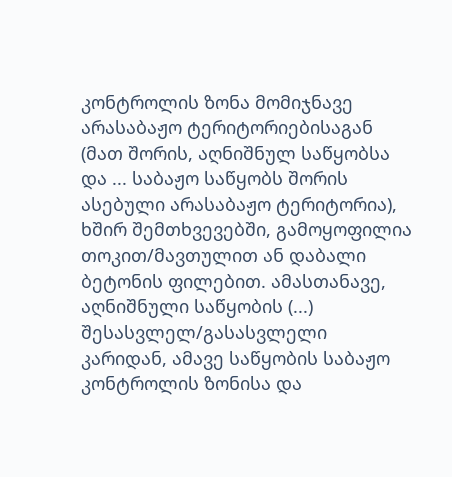კონტროლის ზონა მომიჯნავე არასაბაჟო ტერიტორიებისაგან (მათ შორის, აღნიშნულ საწყობსა და ... საბაჟო საწყობს შორის ასებული არასაბაჟო ტერიტორია), ხშირ შემთხვევებში, გამოყოფილია თოკით/მავთულით ან დაბალი ბეტონის ფილებით. ამასთანავე, აღნიშნული საწყობის (...) შესასვლელ/გასასვლელი კარიდან, ამავე საწყობის საბაჟო კონტროლის ზონისა და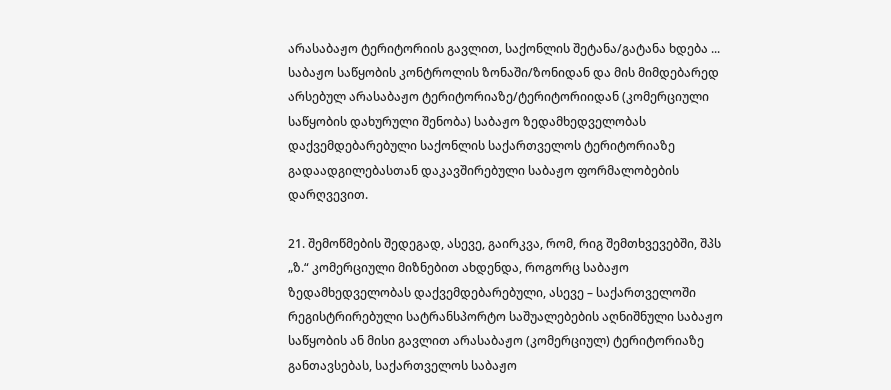არასაბაჟო ტერიტორიის გავლით, საქონლის შეტანა/გატანა ხდება ... საბაჟო საწყობის კონტროლის ზონაში/ზონიდან და მის მიმდებარედ არსებულ არასაბაჟო ტერიტორიაზე/ტერიტორიიდან (კომერციული საწყობის დახურული შენობა) საბაჟო ზედამხედველობას დაქვემდებარებული საქონლის საქართველოს ტერიტორიაზე გადაადგილებასთან დაკავშირებული საბაჟო ფორმალობების დარღვევით.

21. შემოწმების შედეგად, ასევე, გაირკვა, რომ, რიგ შემთხვევებში, შპს „ზ.“ კომერციული მიზნებით ახდენდა, როგორც საბაჟო ზედამხედველობას დაქვემდებარებული, ასევე – საქართველოში რეგისტრირებული სატრანსპორტო საშუალებების აღნიშნული საბაჟო საწყობის ან მისი გავლით არასაბაჟო (კომერციულ) ტერიტორიაზე განთავსებას, საქართველოს საბაჟო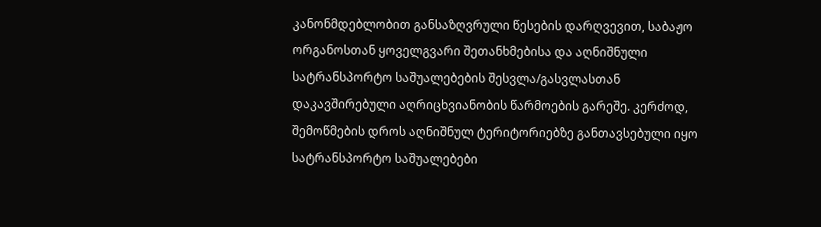კანონმდებლობით განსაზღვრული წესების დარღვევით, საბაჟო ორგანოსთან ყოველგვარი შეთანხმებისა და აღნიშნული სატრანსპორტო საშუალებების შესვლა/გასვლასთან დაკავშირებული აღრიცხვიანობის წარმოების გარეშე. კერძოდ, შემოწმების დროს აღნიშნულ ტერიტორიებზე განთავსებული იყო სატრანსპორტო საშუალებები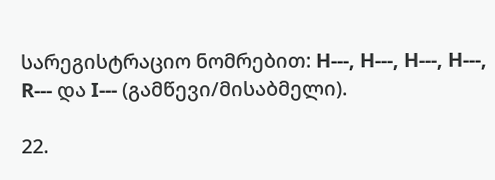სარეგისტრაციო ნომრებით: H---, H---, H---, H---, R--- და I--- (გამწევი/მისაბმელი).

22.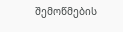შემოწმების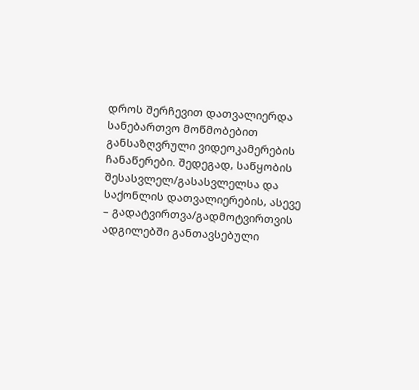დროს შერჩევით დათვალიერდა სანებართვო მოწმობებით განსაზღვრული ვიდეოკამერების ჩანაწერები. შედეგად, საწყობის შესასვლელ/გასასვლელსა და საქონლის დათვალიერების, ასევე – გადატვირთვა/გადმოტვირთვის ადგილებში განთავსებული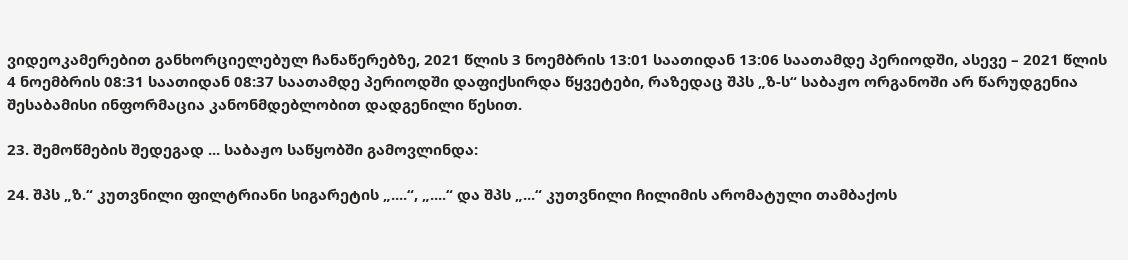ვიდეოკამერებით განხორციელებულ ჩანაწერებზე, 2021 წლის 3 ნოემბრის 13:01 საათიდან 13:06 საათამდე პერიოდში, ასევე – 2021 წლის 4 ნოემბრის 08:31 საათიდან 08:37 საათამდე პერიოდში დაფიქსირდა წყვეტები, რაზედაც შპს „ზ-ს“ საბაჟო ორგანოში არ წარუდგენია შესაბამისი ინფორმაცია კანონმდებლობით დადგენილი წესით.

23. შემოწმების შედეგად ... საბაჟო საწყობში გამოვლინდა:

24. შპს „ზ.“ კუთვნილი ფილტრიანი სიგარეტის „....“, „....“ და შპს „...“ კუთვნილი ჩილიმის არომატული თამბაქოს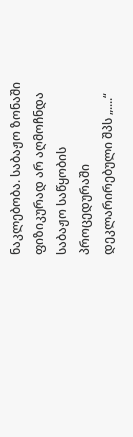ნაკლებობა. საბაჟო ზონაში ფიზიკურად არ აღმოჩნდა საბაჟო საწყობის პროცედურაში დეკლარირებული შპს „....“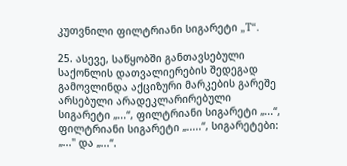კუთვნილი ფილტრიანი სიგარეტი „T“.

25. ასევე, საწყობში განთავსებული საქონლის დათვალიერების შედეგად გამოვლინდა აქციზური მარკების გარეშე არსებული არადეკლარირებული სიგარეტი „...“, ფილტრიანი სიგარეტი „...“, ფილტრიანი სიგარეტი „.....“, სიგარეტები: „..." და „...“.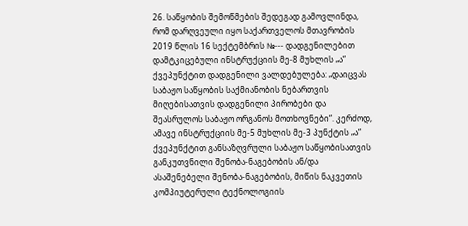26. საწყობის შემოწმების შედეგად გამოვლინდა, რომ დარღვეული იყო საქართველოს მთავრობის 2019 წლის 16 სექტემბრის №--- დადგენილებით დამტკიცებული ინსტრუქციის მე-8 მუხლის „ა“ ქვეპუნქტით დადგენილი ვალდებულება: „დაიცვას საბაჟო საწყობის საქმიანობის ნებართვის მიღებისათვის დადგენილი პირობები და შეასრულოს საბაჟო ორგანოს მოთხოვნები“. კერძოდ, ამავე ინსტრუქციის მე-5 მუხლის მე-3 პუნქტის „ა“ ქვეპუნქტით განსაზღვრული საბაჟო საწყობისათვის განკუთვნილი შენობა-ნაგებობის ან/და ასაშენებელი შენობა-ნაგებობის, მიწის ნაკვეთის კომპიუტერული ტექნოლოგიის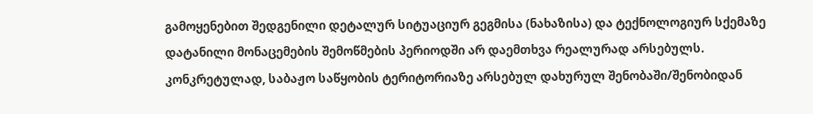გამოყენებით შედგენილი დეტალურ სიტუაციურ გეგმისა (ნახაზისა) და ტექნოლოგიურ სქემაზე დატანილი მონაცემების შემოწმების პერიოდში არ დაემთხვა რეალურად არსებულს. კონკრეტულად, საბაჟო საწყობის ტერიტორიაზე არსებულ დახურულ შენობაში/შენობიდან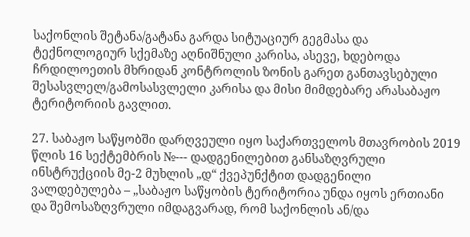საქონლის შეტანა/გატანა გარდა სიტუაციურ გეგმასა და ტექნოლოგიურ სქემაზე აღნიშნული კარისა, ასევე, ხდებოდა ჩრდილოეთის მხრიდან კონტროლის ზონის გარეთ განთავსებული შესასვლელ/გამოსასვლელი კარისა და მისი მიმდებარე არასაბაჟო ტერიტორიის გავლით.

27. საბაჟო საწყობში დარღვეული იყო საქართველოს მთავრობის 2019 წლის 16 სექტემბრის №--- დადგენილებით განსაზღვრული ინსტრუქციის მე-2 მუხლის „დ“ ქვეპუნქტით დადგენილი ვალდებულება – „საბაჟო საწყობის ტერიტორია უნდა იყოს ერთიანი და შემოსაზღვრული იმდაგვარად, რომ საქონლის ან/და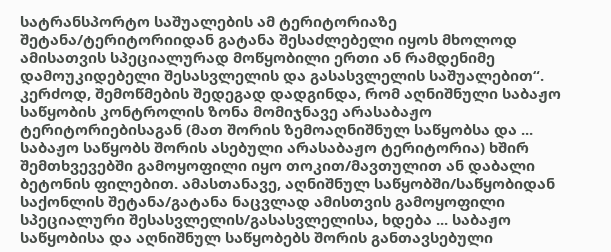სატრანსპორტო საშუალების ამ ტერიტორიაზე შეტანა/ტერიტორიიდან გატანა შესაძლებელი იყოს მხოლოდ ამისათვის სპეციალურად მოწყობილი ერთი ან რამდენიმე დამოუკიდებელი შესასვლელის და გასასვლელის საშუალებით“. კერძოდ, შემოწმების შედეგად დადგინდა, რომ აღნიშნული საბაჟო საწყობის კონტროლის ზონა მომიჯნავე არასაბაჟო ტერიტორიებისაგან (მათ შორის ზემოაღნიშნულ საწყობსა და ... საბაჟო საწყობს შორის ასებული არასაბაჟო ტერიტორია) ხშირ შემთხვევებში გამოყოფილი იყო თოკით/მავთულით ან დაბალი ბეტონის ფილებით. ამასთანავე, აღნიშნულ საწყობში/საწყობიდან საქონლის შეტანა/გატანა ნაცვლად ამისთვის გამოყოფილი სპეციალური შესასვლელის/გასასვლელისა, ხდება ... საბაჟო საწყობისა და აღნიშნულ საწყობებს შორის განთავსებული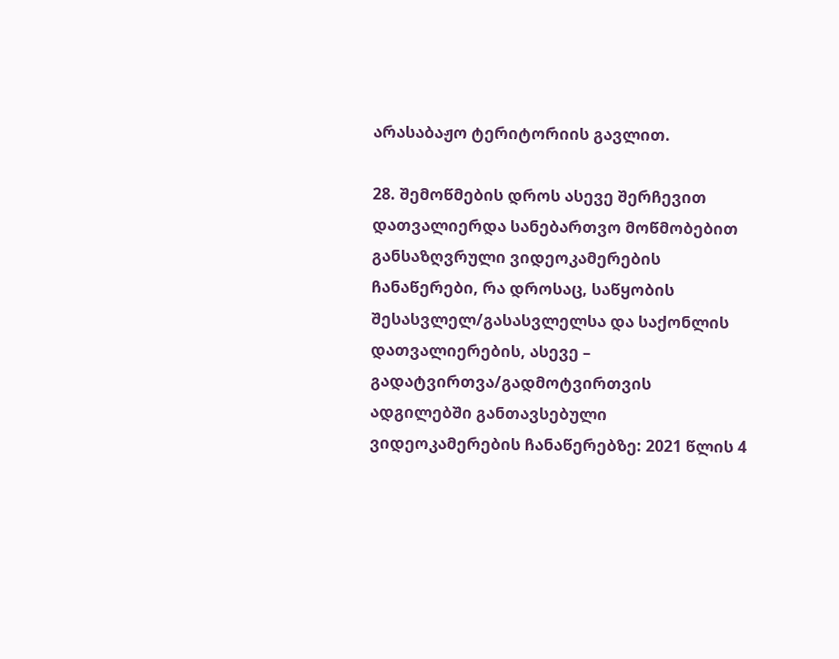არასაბაჟო ტერიტორიის გავლით.

28. შემოწმების დროს ასევე შერჩევით დათვალიერდა სანებართვო მოწმობებით განსაზღვრული ვიდეოკამერების ჩანაწერები, რა დროსაც, საწყობის შესასვლელ/გასასვლელსა და საქონლის დათვალიერების, ასევე – გადატვირთვა/გადმოტვირთვის ადგილებში განთავსებული ვიდეოკამერების ჩანაწერებზე: 2021 წლის 4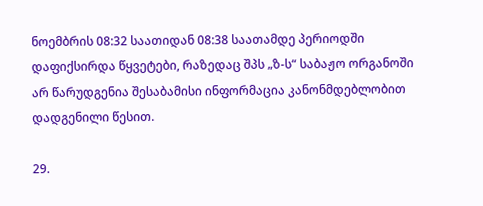ნოემბრის 08:32 საათიდან 08:38 საათამდე პერიოდში დაფიქსირდა წყვეტები, რაზედაც შპს „ზ-ს“ საბაჟო ორგანოში არ წარუდგენია შესაბამისი ინფორმაცია კანონმდებლობით დადგენილი წესით.

29.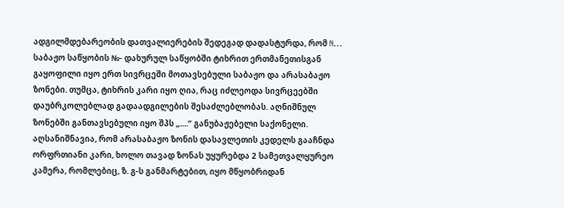ადგილმდებარეობის დათვალიერების შედეგად დადასტურდა, რომ N... საბაჟო საწყობის №- დახურულ საწყობში ტიხრით ერთმანეთისგან გაყოფილი იყო ერთ სივრცეში მოთავსებული საბაჟო და არასაბაჟო ზონები. თუმცა, ტიხრის კარი იყო ღია, რაც იძლეოდა სივრცეებში დაუბრკოლებლად გადაადგილების შესაძლებლობას. აღნიშნულ ზონებში განთავსებული იყო შპს „....“ განუბაჟებელი საქონელი. აღსანიშნავია, რომ არასაბაჟო ზონის დასავლეთის კედელს გააჩნდა ორფრთიანი კარი, ხოლო თავად ზონას უყურებდა 2 სამეთვალყურეო კამერა, რომლებიც, ზ. გ-ს განმარტებით, იყო მწყობრიდან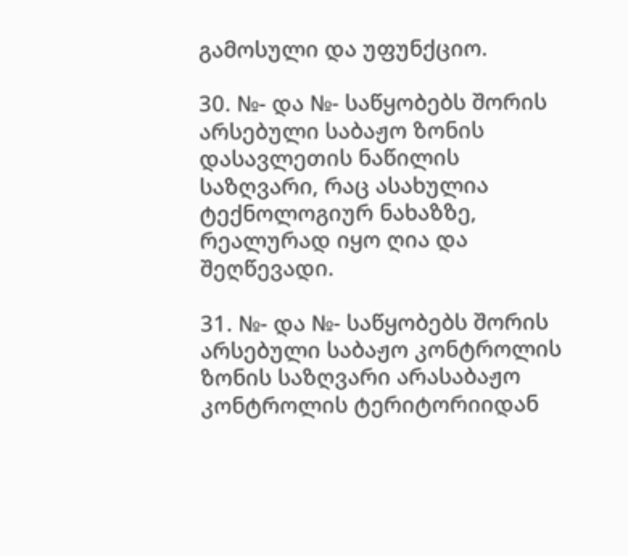გამოსული და უფუნქციო.

30. №- და №- საწყობებს შორის არსებული საბაჟო ზონის დასავლეთის ნაწილის საზღვარი, რაც ასახულია ტექნოლოგიურ ნახაზზე, რეალურად იყო ღია და შეღწევადი.

31. №- და №- საწყობებს შორის არსებული საბაჟო კონტროლის ზონის საზღვარი არასაბაჟო კონტროლის ტერიტორიიდან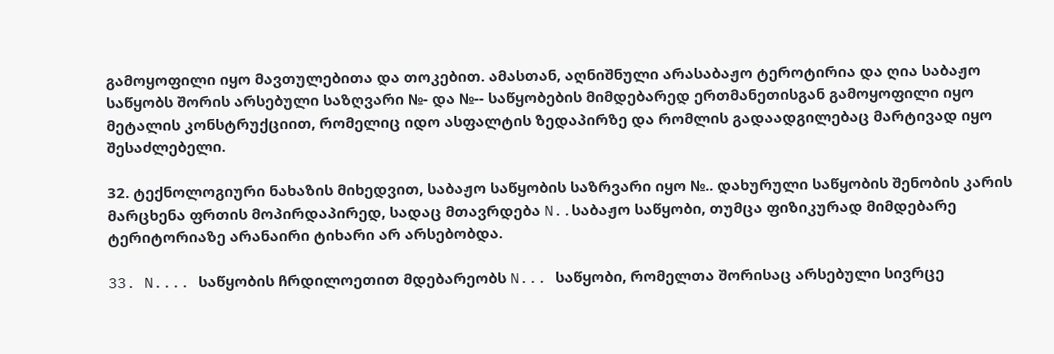გამოყოფილი იყო მავთულებითა და თოკებით. ამასთან, აღნიშნული არასაბაჟო ტეროტირია და ღია საბაჟო საწყობს შორის არსებული საზღვარი №- და №-- საწყობების მიმდებარედ ერთმანეთისგან გამოყოფილი იყო მეტალის კონსტრუქციით, რომელიც იდო ასფალტის ზედაპირზე და რომლის გადაადგილებაც მარტივად იყო შესაძლებელი.

32. ტექნოლოგიური ნახაზის მიხედვით, საბაჟო საწყობის საზრვარი იყო №.. დახურული საწყობის შენობის კარის მარცხენა ფრთის მოპირდაპირედ, სადაც მთავრდება N..საბაჟო საწყობი, თუმცა ფიზიკურად მიმდებარე ტერიტორიაზე არანაირი ტიხარი არ არსებობდა.

33. N.... საწყობის ჩრდილოეთით მდებარეობს N... საწყობი, რომელთა შორისაც არსებული სივრცე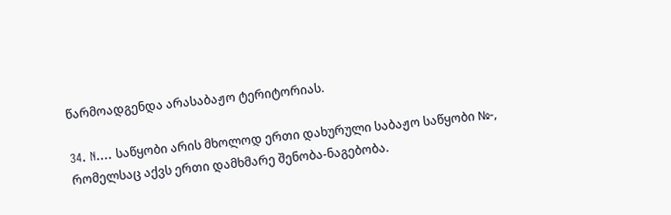წარმოადგენდა არასაბაჟო ტერიტორიას.

34. N.... საწყობი არის მხოლოდ ერთი დახურული საბაჟო საწყობი №-, რომელსაც აქვს ერთი დამხმარე შენობა-ნაგებობა.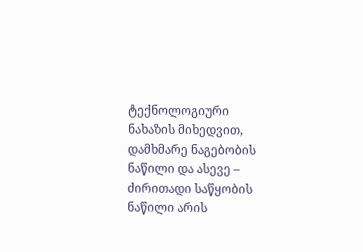ტექნოლოგიური ნახაზის მიხედვით, დამხმარე ნაგებობის ნაწილი და ასევე – ძირითადი საწყობის ნაწილი არის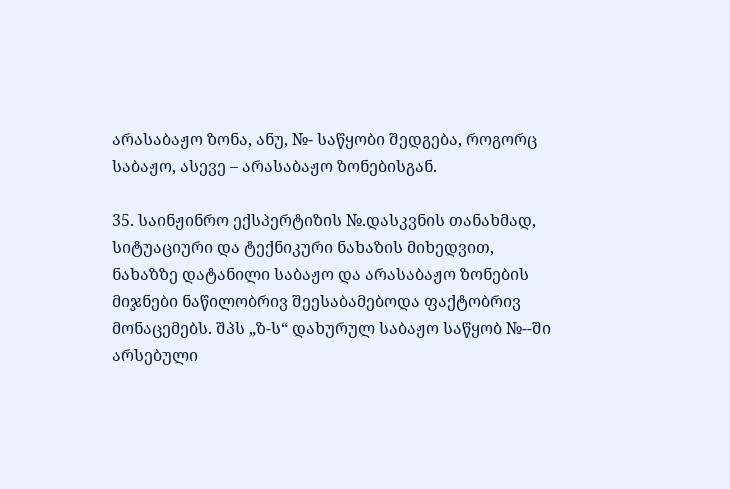არასაბაჟო ზონა, ანუ, №- საწყობი შედგება, როგორც საბაჟო, ასევე – არასაბაჟო ზონებისგან.

35. საინჟინრო ექსპერტიზის №.დასკვნის თანახმად, სიტუაციური და ტექნიკური ნახაზის მიხედვით, ნახაზზე დატანილი საბაჟო და არასაბაჟო ზონების მიჯნები ნაწილობრივ შეესაბამებოდა ფაქტობრივ მონაცემებს. შპს „ზ-ს“ დახურულ საბაჟო საწყობ №--ში არსებული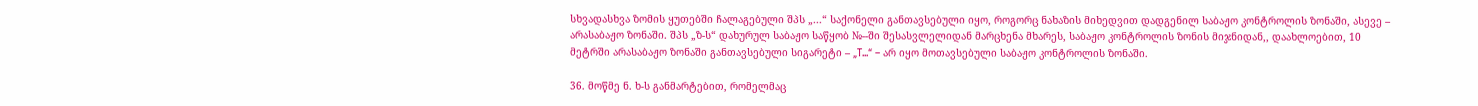სხვადასხვა ზომის ყუთებში ჩალაგებული შპს „...“ საქონელი განთავსებული იყო, როგორც ნახაზის მიხედვით დადგენილ საბაჟო კონტროლის ზონაში, ასევე – არასაბაჟო ზონაში. შპს „ზ-ს“ დახურულ საბაჟო საწყობ №--ში შესასვლელიდან მარცხენა მხარეს, საბაჟო კონტროლის ზონის მიჯნიდან,, დაახლოებით, 10 მეტრში არასაბაჟო ზონაში განთავსებული სიგარეტი – „T...“ – არ იყო მოთავსებული საბაჟო კონტროლის ზონაში.

36. მოწმე ნ. ხ-ს განმარტებით, რომელმაც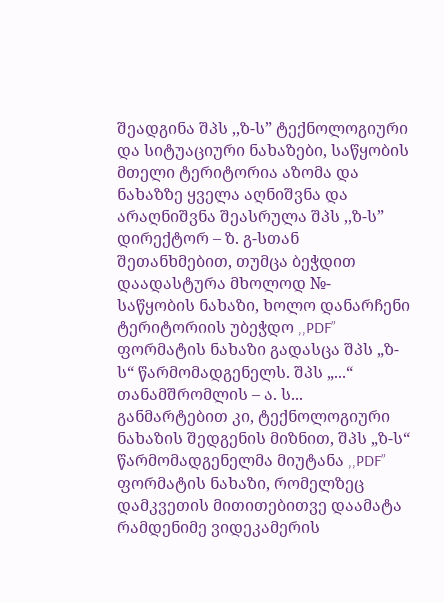შეადგინა შპს ,,ზ-ს” ტექნოლოგიური და სიტუაციური ნახაზები, საწყობის მთელი ტერიტორია აზომა და ნახაზზე ყველა აღნიშვნა და არაღნიშვნა შეასრულა შპს ,,ზ-ს” დირექტორ – ზ. გ-სთან შეთანხმებით, თუმცა ბეჭდით დაადასტურა მხოლოდ №- საწყობის ნახაზი, ხოლო დანარჩენი ტერიტორიის უბეჭდო ,,PDF” ფორმატის ნახაზი გადასცა შპს „ზ-ს“ წარმომადგენელს. შპს „...“ თანამშრომლის – ა. ს... განმარტებით კი, ტექნოლოგიური ნახაზის შედგენის მიზნით, შპს „ზ-ს“ წარმომადგენელმა მიუტანა ,,PDF” ფორმატის ნახაზი, რომელზეც დამკვეთის მითითებითვე დაამატა რამდენიმე ვიდეკამერის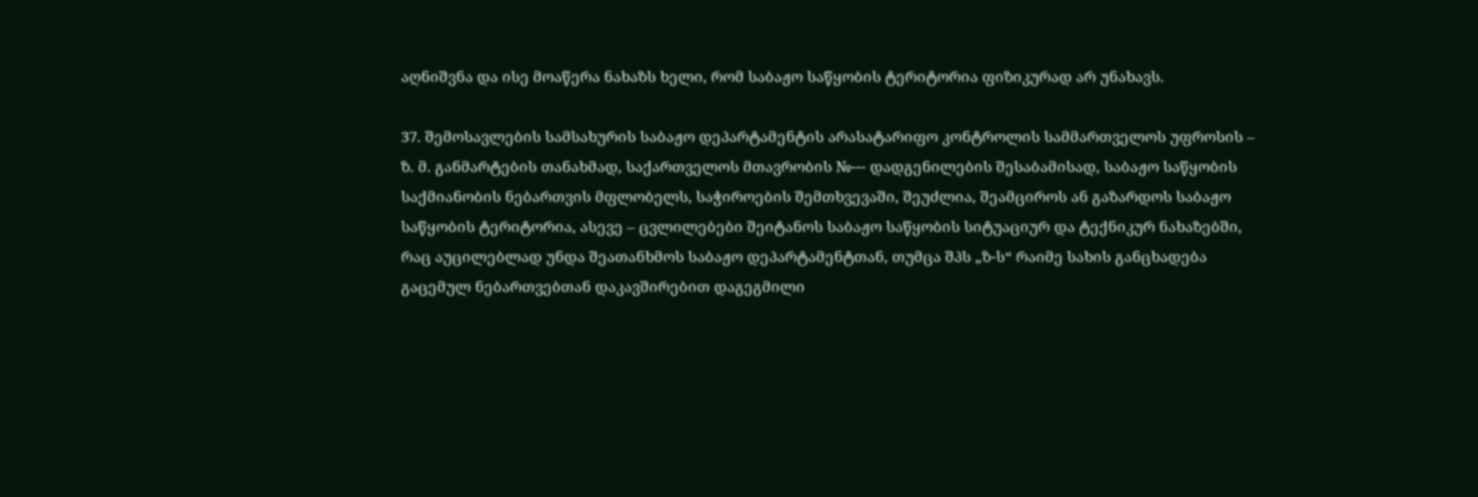აღნიშვნა და ისე მოაწერა ნახაზს ხელი, რომ საბაჟო საწყობის ტერიტორია ფიზიკურად არ უნახავს.

37. შემოსავლების სამსახურის საბაჟო დეპარტამენტის არასატარიფო კონტროლის სამმართველოს უფროსის – ზ. მ. განმარტების თანახმად, საქართველოს მთავრობის №--- დადგენილების შესაბამისად, საბაჟო საწყობის საქმიანობის ნებართვის მფლობელს, საჭიროების შემთხვევაში, შეუძლია, შეამციროს ან გაზარდოს საბაჟო საწყობის ტერიტორია, ასევე – ცვლილებები შეიტანოს საბაჟო საწყობის სიტუაციურ და ტექნიკურ ნახაზებში, რაც აუცილებლად უნდა შეათანხმოს საბაჟო დეპარტამენტთან, თუმცა შპს „ზ-ს“ რაიმე სახის განცხადება გაცემულ ნებართვებთან დაკავშირებით დაგეგმილი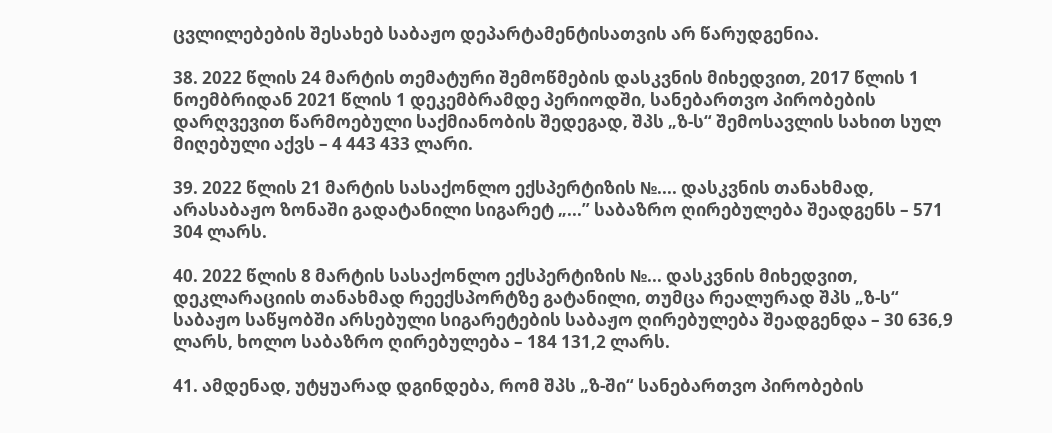ცვლილებების შესახებ საბაჟო დეპარტამენტისათვის არ წარუდგენია.

38. 2022 წლის 24 მარტის თემატური შემოწმების დასკვნის მიხედვით, 2017 წლის 1 ნოემბრიდან 2021 წლის 1 დეკემბრამდე პერიოდში, სანებართვო პირობების დარღვევით წარმოებული საქმიანობის შედეგად, შპს „ზ-ს“ შემოსავლის სახით სულ მიღებული აქვს – 4 443 433 ლარი.

39. 2022 წლის 21 მარტის სასაქონლო ექსპერტიზის №.... დასკვნის თანახმად, არასაბაჟო ზონაში გადატანილი სიგარეტ „...” საბაზრო ღირებულება შეადგენს – 571 304 ლარს.

40. 2022 წლის 8 მარტის სასაქონლო ექსპერტიზის №... დასკვნის მიხედვით, დეკლარაციის თანახმად რეექსპორტზე გატანილი, თუმცა რეალურად შპს „ზ-ს“ საბაჟო საწყობში არსებული სიგარეტების საბაჟო ღირებულება შეადგენდა – 30 636,9 ლარს, ხოლო საბაზრო ღირებულება – 184 131,2 ლარს.

41. ამდენად, უტყუარად დგინდება, რომ შპს „ზ-ში“ სანებართვო პირობების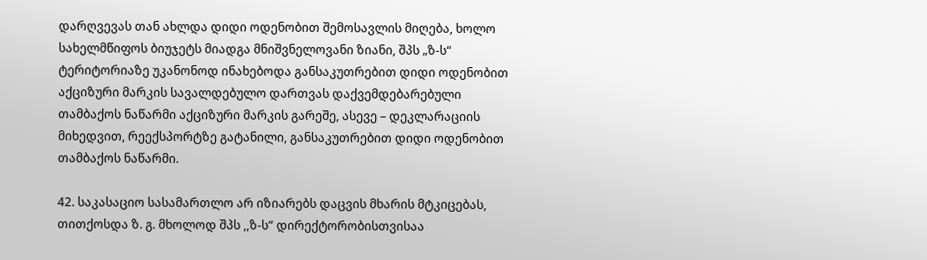დარღვევას თან ახლდა დიდი ოდენობით შემოსავლის მიღება, ხოლო სახელმწიფოს ბიუჯეტს მიადგა მნიშვნელოვანი ზიანი, შპს „ზ-ს“ ტერიტორიაზე უკანონოდ ინახებოდა განსაკუთრებით დიდი ოდენობით აქციზური მარკის სავალდებულო დართვას დაქვემდებარებული თამბაქოს ნაწარმი აქციზური მარკის გარეშე, ასევე – დეკლარაციის მიხედვით, რეექსპორტზე გატანილი, განსაკუთრებით დიდი ოდენობით თამბაქოს ნაწარმი.

42. საკასაციო სასამართლო არ იზიარებს დაცვის მხარის მტკიცებას, თითქოსდა ზ. გ. მხოლოდ შპს ,,ზ-ს“ დირექტორობისთვისაა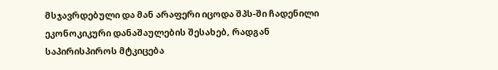მსჯავრდებული და მან არაფერი იცოდა შპს-ში ჩადენილი ეკონოკიკური დანაშაულების შესახებ, რადგან საპირისპიროს მტკიცება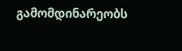გამომდინარეობს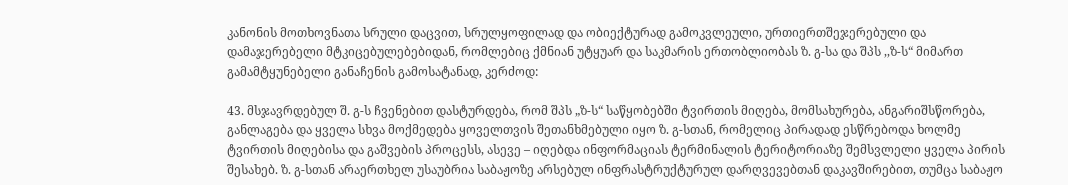კანონის მოთხოვნათა სრული დაცვით, სრულყოფილად და ობიექტურად გამოკვლეული, ურთიერთშეჯერებული და დამაჯერებელი მტკიცებულებებიდან, რომლებიც ქმნიან უტყუარ და საკმარის ერთობლიობას ზ. გ-სა და შპს ,,ზ-ს“ მიმართ გამამტყუნებელი განაჩენის გამოსატანად, კერძოდ:

43. მსჯავრდებულ შ. გ-ს ჩვენებით დასტურდება, რომ შპს „ზ-ს“ საწყობებში ტვირთის მიღება, მომსახურება, ანგარიშსწორება, განლაგება და ყველა სხვა მოქმედება ყოველთვის შეთანხმებული იყო ზ. გ-სთან, რომელიც პირადად ესწრებოდა ხოლმე ტვირთის მიღებისა და გაშვების პროცესს, ასევე – იღებდა ინფორმაციას ტერმინალის ტერიტორიაზე შემსვლელი ყველა პირის შესახებ. ზ. გ-სთან არაერთხელ უსაუბრია საბაჟოზე არსებულ ინფრასტრუქტურულ დარღვევებთან დაკავშირებით, თუმცა საბაჟო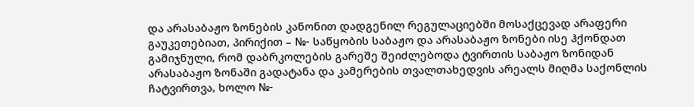და არასაბაჟო ზონების კანონით დადგენილ რეგულაციებში მოსაქცევად არაფერი გაუკეთებიათ, პირიქით – №- საწყობის საბაჟო და არასაბაჟო ზონები ისე ჰქონდათ გამიჯნული, რომ დაბრკოლების გარეშე შეიძლებოდა ტვირთის საბაჟო ზონიდან არასაბაჟო ზონაში გადატანა და კამერების თვალთახედვის არეალს მიღმა საქონლის ჩატვირთვა, ხოლო №-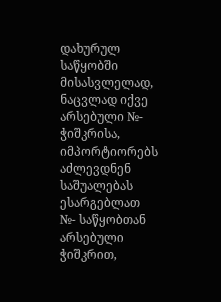დახურულ საწყობში მისასვლელად, ნაცვლად იქვე არსებული №- ჭიშკრისა, იმპორტიორებს აძლევდნენ საშუალებას ესარგებლათ №- საწყობთან არსებული ჭიშკრით,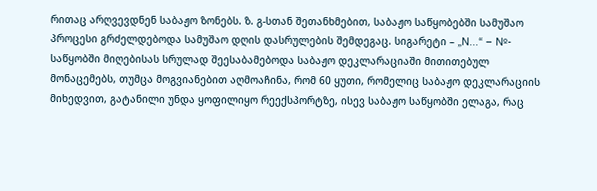რითაც არღვევდნენ საბაჟო ზონებს. ზ. გ-სთან შეთანხმებით, საბაჟო საწყობებში სამუშაო პროცესი გრძელდებოდა სამუშაო დღის დასრულების შემდეგაც. სიგარეტი – „N...“ – №- საწყობში მიღებისას სრულად შეესაბამებოდა საბაჟო დეკლარაციაში მითითებულ მონაცემებს, თუმცა მოგვიანებით აღმოაჩინა, რომ 60 ყუთი, რომელიც საბაჟო დეკლარაციის მიხედვით, გატანილი უნდა ყოფილიყო რეექსპორტზე, ისევ საბაჟო საწყობში ელაგა, რაც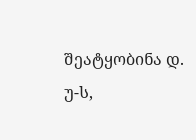შეატყობინა დ. უ-ს,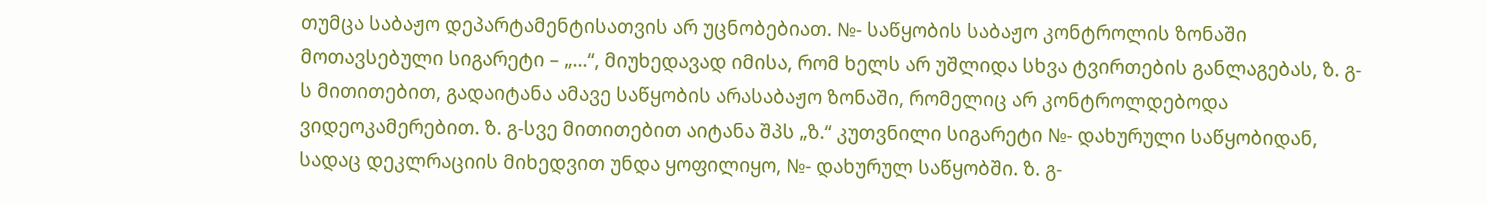თუმცა საბაჟო დეპარტამენტისათვის არ უცნობებიათ. №- საწყობის საბაჟო კონტროლის ზონაში მოთავსებული სიგარეტი – „...“, მიუხედავად იმისა, რომ ხელს არ უშლიდა სხვა ტვირთების განლაგებას, ზ. გ-ს მითითებით, გადაიტანა ამავე საწყობის არასაბაჟო ზონაში, რომელიც არ კონტროლდებოდა ვიდეოკამერებით. ზ. გ-სვე მითითებით აიტანა შპს „ზ.“ კუთვნილი სიგარეტი №- დახურული საწყობიდან, სადაც დეკლრაციის მიხედვით უნდა ყოფილიყო, №- დახურულ საწყობში. ზ. გ-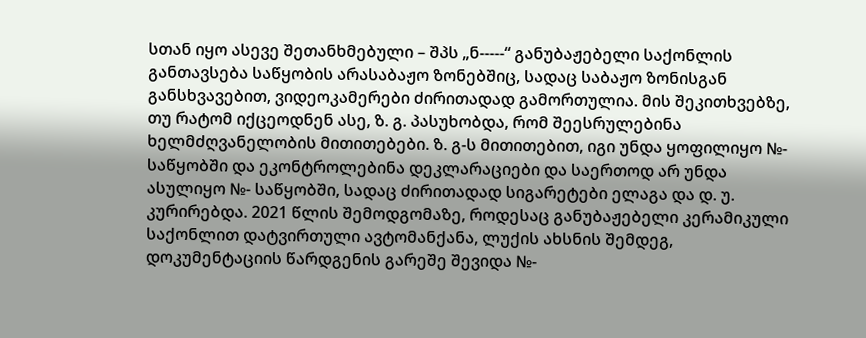სთან იყო ასევე შეთანხმებული – შპს „ნ-----“ განუბაჟებელი საქონლის განთავსება საწყობის არასაბაჟო ზონებშიც, სადაც საბაჟო ზონისგან განსხვავებით, ვიდეოკამერები ძირითადად გამორთულია. მის შეკითხვებზე, თუ რატომ იქცეოდნენ ასე, ზ. გ. პასუხობდა, რომ შეესრულებინა ხელმძღვანელობის მითითებები. ზ. გ-ს მითითებით, იგი უნდა ყოფილიყო №- საწყობში და ეკონტროლებინა დეკლარაციები და საერთოდ არ უნდა ასულიყო №- საწყობში, სადაც ძირითადად სიგარეტები ელაგა და დ. უ. კურირებდა. 2021 წლის შემოდგომაზე, როდესაც განუბაჟებელი კერამიკული საქონლით დატვირთული ავტომანქანა, ლუქის ახსნის შემდეგ, დოკუმენტაციის წარდგენის გარეშე შევიდა №-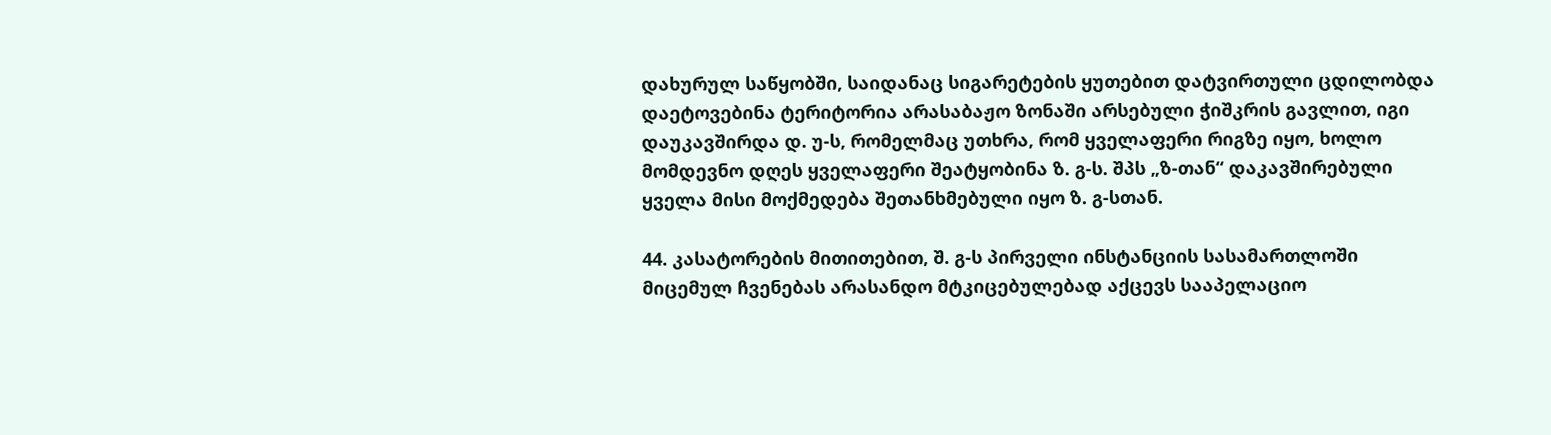დახურულ საწყობში, საიდანაც სიგარეტების ყუთებით დატვირთული ცდილობდა დაეტოვებინა ტერიტორია არასაბაჟო ზონაში არსებული ჭიშკრის გავლით, იგი დაუკავშირდა დ. უ-ს, რომელმაც უთხრა, რომ ყველაფერი რიგზე იყო, ხოლო მომდევნო დღეს ყველაფერი შეატყობინა ზ. გ-ს. შპს „ზ-თან“ დაკავშირებული ყველა მისი მოქმედება შეთანხმებული იყო ზ. გ-სთან.

44. კასატორების მითითებით, შ. გ-ს პირველი ინსტანციის სასამართლოში მიცემულ ჩვენებას არასანდო მტკიცებულებად აქცევს სააპელაციო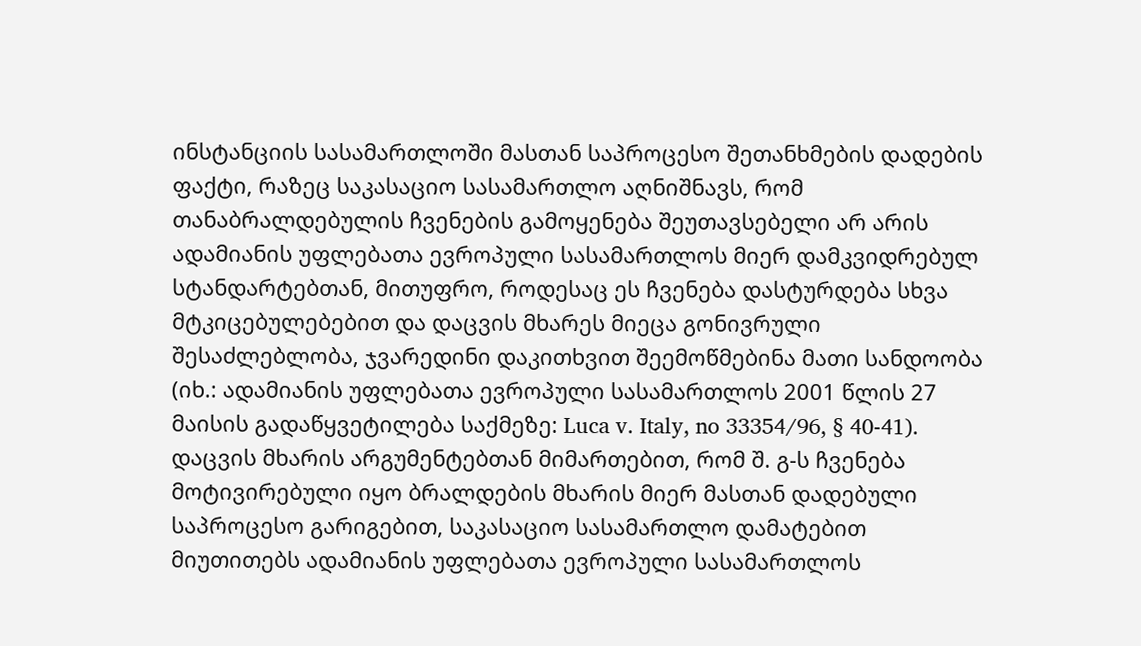ინსტანციის სასამართლოში მასთან საპროცესო შეთანხმების დადების ფაქტი, რაზეც საკასაციო სასამართლო აღნიშნავს, რომ თანაბრალდებულის ჩვენების გამოყენება შეუთავსებელი არ არის ადამიანის უფლებათა ევროპული სასამართლოს მიერ დამკვიდრებულ სტანდარტებთან, მითუფრო, როდესაც ეს ჩვენება დასტურდება სხვა მტკიცებულებებით და დაცვის მხარეს მიეცა გონივრული შესაძლებლობა, ჯვარედინი დაკითხვით შეემოწმებინა მათი სანდოობა (იხ.: ადამიანის უფლებათა ევროპული სასამართლოს 2001 წლის 27 მაისის გადაწყვეტილება საქმეზე: Luca v. Italy, no 33354/96, § 40-41). დაცვის მხარის არგუმენტებთან მიმართებით, რომ შ. გ-ს ჩვენება მოტივირებული იყო ბრალდების მხარის მიერ მასთან დადებული საპროცესო გარიგებით, საკასაციო სასამართლო დამატებით მიუთითებს ადამიანის უფლებათა ევროპული სასამართლოს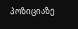პოზიციაზე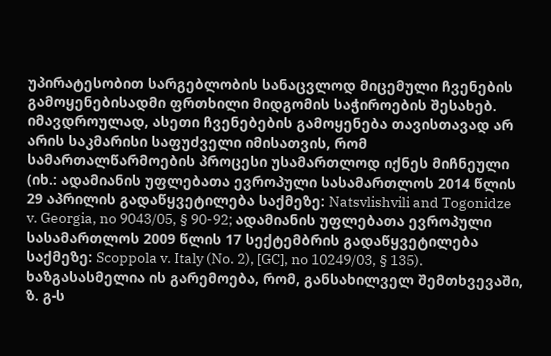უპირატესობით სარგებლობის სანაცვლოდ მიცემული ჩვენების გამოყენებისადმი ფრთხილი მიდგომის საჭიროების შესახებ. იმავდროულად, ასეთი ჩვენებების გამოყენება თავისთავად არ არის საკმარისი საფუძველი იმისათვის, რომ სამართალწარმოების პროცესი უსამართლოდ იქნეს მიჩნეული (იხ.: ადამიანის უფლებათა ევროპული სასამართლოს 2014 წლის 29 აპრილის გადაწყვეტილება საქმეზე: Natsvlishvili and Togonidze v. Georgia, no 9043/05, § 90-92; ადამიანის უფლებათა ევროპული სასამართლოს 2009 წლის 17 სექტემბრის გადაწყვეტილება საქმეზე: Scoppola v. Italy (No. 2), [GC], no 10249/03, § 135). ხაზგასასმელია ის გარემოება, რომ, განსახილველ შემთხვევაში, ზ. გ-ს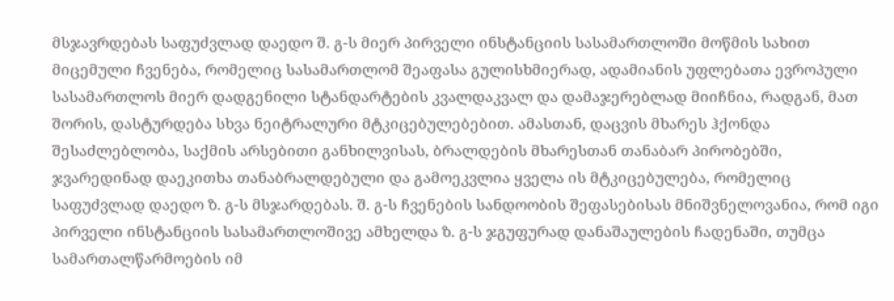მსჯავრდებას საფუძვლად დაედო შ. გ-ს მიერ პირველი ინსტანციის სასამართლოში მოწმის სახით მიცემული ჩვენება, რომელიც სასამართლომ შეაფასა გულისხმიერად, ადამიანის უფლებათა ევროპული სასამართლოს მიერ დადგენილი სტანდარტების კვალდაკვალ და დამაჯერებლად მიიჩნია, რადგან, მათ შორის, დასტურდება სხვა ნეიტრალური მტკიცებულებებით. ამასთან, დაცვის მხარეს ჰქონდა შესაძლებლობა, საქმის არსებითი განხილვისას, ბრალდების მხარესთან თანაბარ პირობებში, ჯვარედინად დაეკითხა თანაბრალდებული და გამოეკვლია ყველა ის მტკიცებულება, რომელიც საფუძვლად დაედო ზ. გ-ს მსჯარდებას. შ. გ-ს ჩვენების სანდოობის შეფასებისას მნიშვნელოვანია, რომ იგი პირველი ინსტანციის სასამართლოშივე ამხელდა ზ. გ-ს ჯგუფურად დანაშაულების ჩადენაში, თუმცა სამართალწარმოების იმ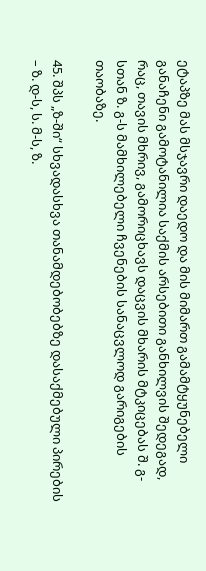ეტაპზე მას მსჯავრი დაედო და მის მიმართ გამამტყუნებელი განაჩენი გამოტანილია საქმის არსებითი განხილვის შედეგად, რაც, თავის მხრივ, გამორიცხავს დაცვის მხარის მტკიცებას შ. გ-სთან ზ. გ-ს მამხილებელი ჩვენების სანაცვლოდ გარიგების თაობაზე.

45. შპს „ზ-ში“ სხვადასხვა თანამდებობებზე დასაქმებული პირების – ზ. დ-ს, ს. მ-ს, ზ.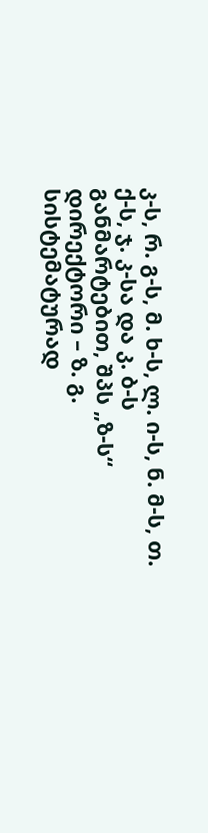კ-ს, რ. გ-ს, მ. ხ-ს, ლ. ი-ს, ნ. მ-ს, თ. ქ-ს, ჯ. კ-სა და კ. ბ-ს განმარტებით, შპს „ზ-ს“ დირექტორი – ზ. გ. სისტემატურად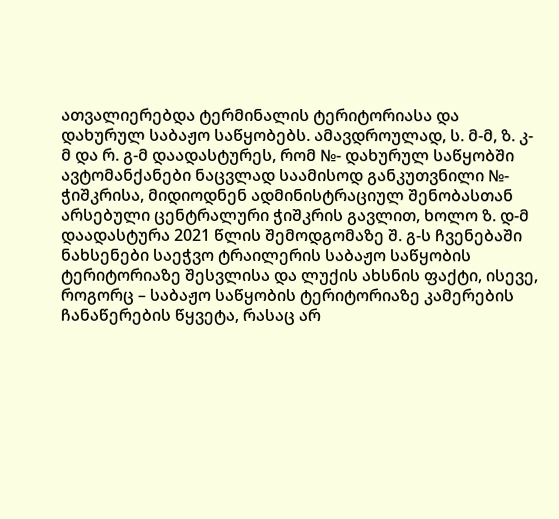ათვალიერებდა ტერმინალის ტერიტორიასა და დახურულ საბაჟო საწყობებს. ამავდროულად, ს. მ-მ, ზ. კ-მ და რ. გ-მ დაადასტურეს, რომ №- დახურულ საწყობში ავტომანქანები ნაცვლად საამისოდ განკუთვნილი №- ჭიშკრისა, მიდიოდნენ ადმინისტრაციულ შენობასთან არსებული ცენტრალური ჭიშკრის გავლით, ხოლო ზ. დ-მ დაადასტურა 2021 წლის შემოდგომაზე შ. გ-ს ჩვენებაში ნახსენები საეჭვო ტრაილერის საბაჟო საწყობის ტერიტორიაზე შესვლისა და ლუქის ახსნის ფაქტი, ისევე, როგორც – საბაჟო საწყობის ტერიტორიაზე კამერების ჩანაწერების წყვეტა, რასაც არ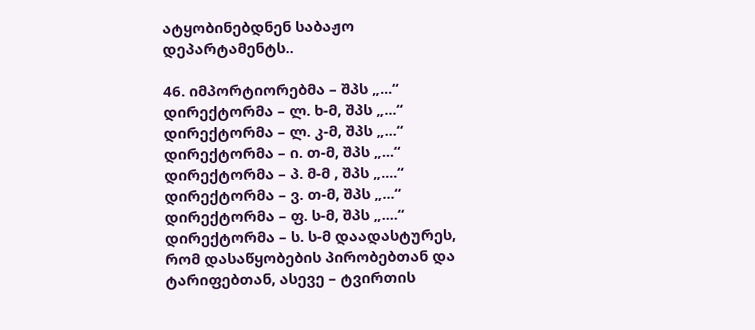ატყობინებდნენ საბაჟო დეპარტამენტს..

46. იმპორტიორებმა – შპს „...“ დირექტორმა – ლ. ხ-მ, შპს „...“ დირექტორმა – ლ. კ-მ, შპს „...“ დირექტორმა – ი. თ-მ, შპს „...“ დირექტორმა – პ. მ-მ , შპს „....“ დირექტორმა – ვ. თ-მ, შპს „...“ დირექტორმა – ფ. ს-მ, შპს „....“ დირექტორმა – ს. ს-მ დაადასტურეს, რომ დასაწყობების პირობებთან და ტარიფებთან, ასევე – ტვირთის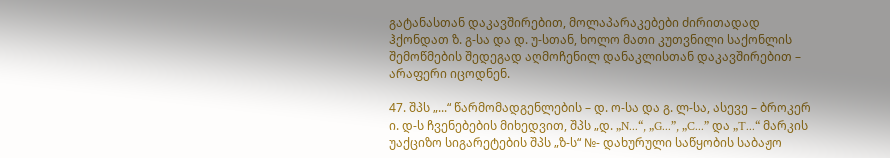გატანასთან დაკავშირებით, მოლაპარაკებები ძირითადად ჰქონდათ ზ. გ-სა და დ. უ-სთან, ხოლო მათი კუთვნილი საქონლის შემოწმების შედეგად აღმოჩენილ დანაკლისთან დაკავშირებით – არაფერი იცოდნენ.

47. შპს „...“ წარმომადგენლების – დ. ო-სა და გ. ლ-სა, ასევე – ბროკერ ი. დ-ს ჩვენებების მიხედვით, შპს „დ. „N...“, „G...”, „C...” და „T...“ მარკის უაქციზო სიგარეტების შპს „ზ-ს“ №- დახურული საწყობის საბაჟო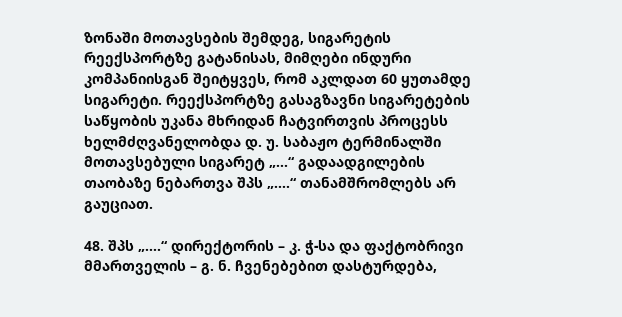ზონაში მოთავსების შემდეგ, სიგარეტის რეექსპორტზე გატანისას, მიმღები ინდური კომპანიისგან შეიტყვეს, რომ აკლდათ 60 ყუთამდე სიგარეტი. რეექსპორტზე გასაგზავნი სიგარეტების საწყობის უკანა მხრიდან ჩატვირთვის პროცესს ხელმძღვანელობდა დ. უ. საბაჟო ტერმინალში მოთავსებული სიგარეტ „...“ გადაადგილების თაობაზე ნებართვა შპს „....“ თანამშრომლებს არ გაუციათ.

48. შპს „....“ დირექტორის – კ. ჭ-სა და ფაქტობრივი მმართველის – გ. ნ. ჩვენებებით დასტურდება,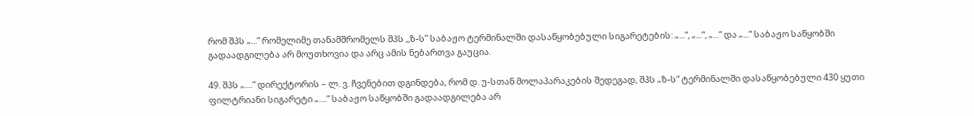რომ შპს „...“ რომელიმე თანამშრომელს შპს ,,ზ-ს” საბაჟო ტერმინალში დასაწყობებული სიგარეტების: „...“, „...“, „...“ და „...“ საბაჟო საწყობში გადაადგილება არ მოუთხოვია და არც ამის ნებართვა გაუცია.

49. შპს „....“ დირექტორის – ლ. ვ. ჩვენებით დგინდება, რომ დ. უ-სთან მოლაპარაკების შედეგად, შპს „ზ-ს“ ტერმინალში დასაწყობებული 430 ყუთი ფილტრიანი სიგარეტი „....“ საბაჟო საწყობში გადაადგილება არ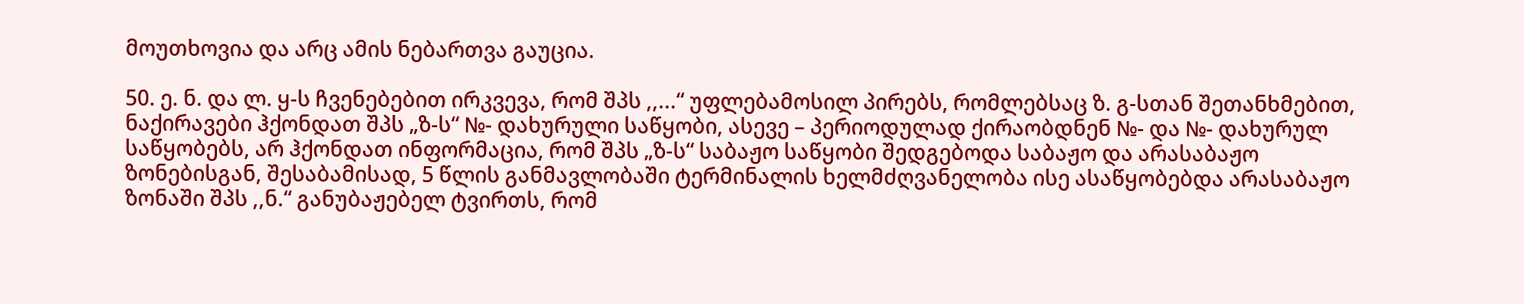მოუთხოვია და არც ამის ნებართვა გაუცია.

50. ე. ნ. და ლ. ყ-ს ჩვენებებით ირკვევა, რომ შპს ,,...“ უფლებამოსილ პირებს, რომლებსაც ზ. გ-სთან შეთანხმებით, ნაქირავები ჰქონდათ შპს „ზ-ს“ №- დახურული საწყობი, ასევე – პერიოდულად ქირაობდნენ №- და №- დახურულ საწყობებს, არ ჰქონდათ ინფორმაცია, რომ შპს „ზ-ს“ საბაჟო საწყობი შედგებოდა საბაჟო და არასაბაჟო ზონებისგან, შესაბამისად, 5 წლის განმავლობაში ტერმინალის ხელმძღვანელობა ისე ასაწყობებდა არასაბაჟო ზონაში შპს ,,ნ.“ განუბაჟებელ ტვირთს, რომ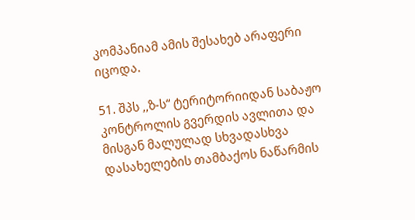კომპანიამ ამის შესახებ არაფერი იცოდა.

51. შპს ,,ზ-ს“ ტერიტორიიდან საბაჟო კონტროლის გვერდის ავლითა და მისგან მალულად სხვადასხვა დასახელების თამბაქოს ნაწარმის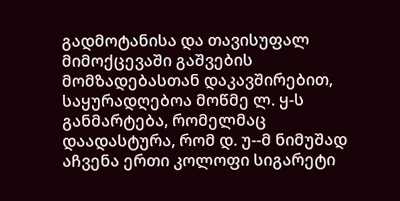გადმოტანისა და თავისუფალ მიმოქცევაში გაშვების მომზადებასთან დაკავშირებით, საყურადღებოა მოწმე ლ. ყ-ს განმარტება, რომელმაც დაადასტურა, რომ დ. უ--მ ნიმუშად აჩვენა ერთი კოლოფი სიგარეტი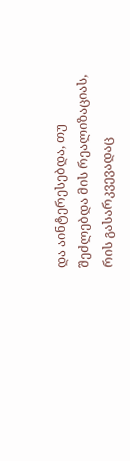და აინტერესებდა, თუ შეძლებდა მის რეალიზაციას, რის გასარკვევადაც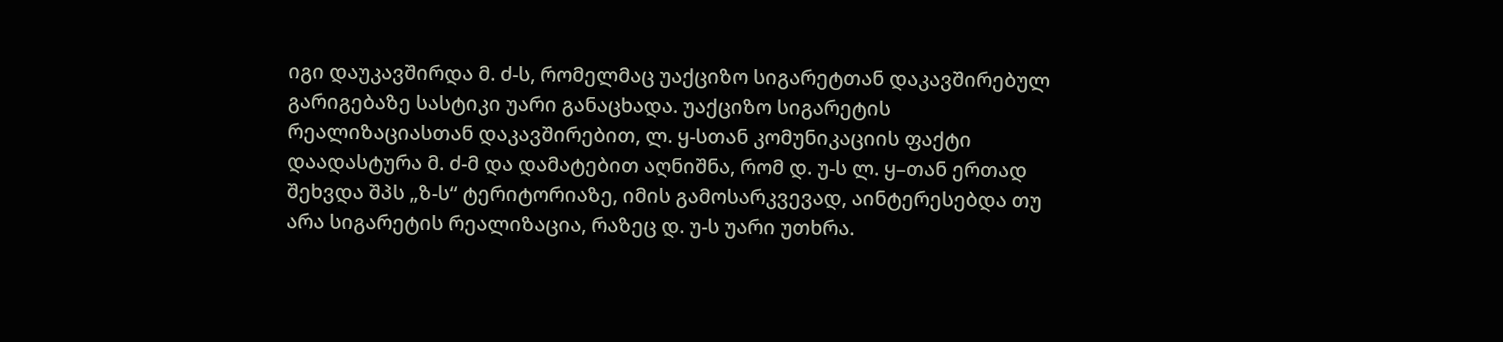იგი დაუკავშირდა მ. ძ-ს, რომელმაც უაქციზო სიგარეტთან დაკავშირებულ გარიგებაზე სასტიკი უარი განაცხადა. უაქციზო სიგარეტის რეალიზაციასთან დაკავშირებით, ლ. ყ-სთან კომუნიკაციის ფაქტი დაადასტურა მ. ძ-მ და დამატებით აღნიშნა, რომ დ. უ-ს ლ. ყ–თან ერთად შეხვდა შპს „ზ-ს“ ტერიტორიაზე, იმის გამოსარკვევად, აინტერესებდა თუ არა სიგარეტის რეალიზაცია, რაზეც დ. უ-ს უარი უთხრა.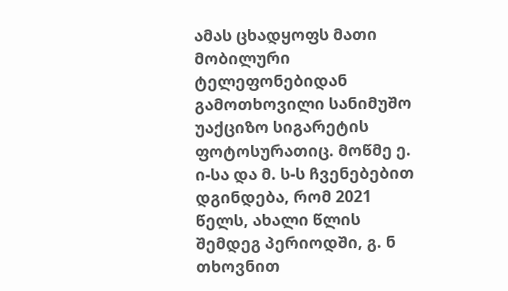ამას ცხადყოფს მათი მობილური ტელეფონებიდან გამოთხოვილი სანიმუშო უაქციზო სიგარეტის ფოტოსურათიც. მოწმე ე. ი-სა და მ. ს-ს ჩვენებებით დგინდება, რომ 2021 წელს, ახალი წლის შემდეგ პერიოდში, გ. ნ თხოვნით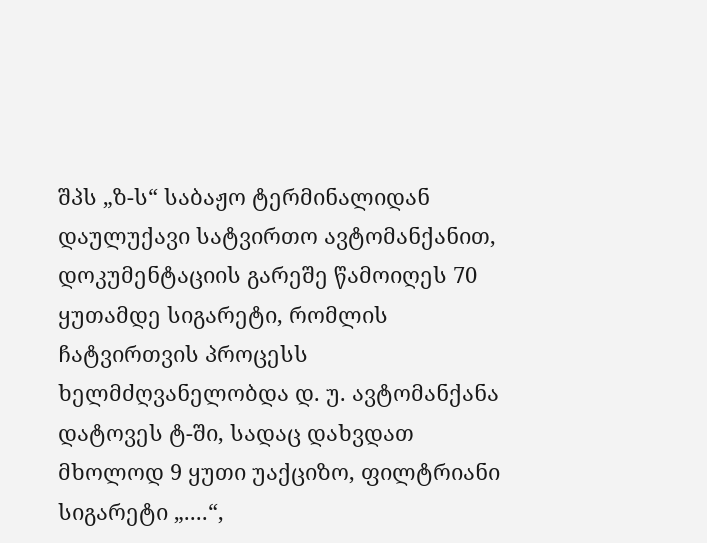შპს „ზ-ს“ საბაჟო ტერმინალიდან დაულუქავი სატვირთო ავტომანქანით, დოკუმენტაციის გარეშე წამოიღეს 70 ყუთამდე სიგარეტი, რომლის ჩატვირთვის პროცესს ხელმძღვანელობდა დ. უ. ავტომანქანა დატოვეს ტ-ში, სადაც დახვდათ მხოლოდ 9 ყუთი უაქციზო, ფილტრიანი სიგარეტი „....“,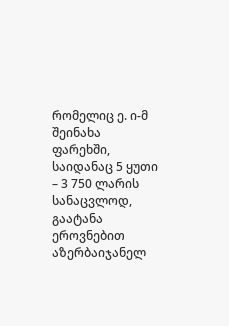რომელიც ე. ი-მ შეინახა ფარეხში, საიდანაც 5 ყუთი – 3 750 ლარის სანაცვლოდ, გაატანა ეროვნებით აზერბაიჯანელ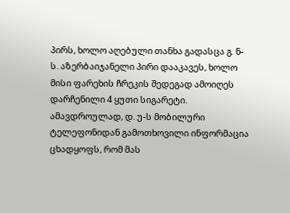პირს, ხოლო აღებული თანხა გადასცა გ. ნ-ს. აზერბაიჯანელი პირი დააკავეს, ხოლო მისი ფარეხის ჩრეკის შედეგად ამოიღეს დარჩენილი 4 ყუთი სიგარეტი. ამავდროულად, დ. უ-ს მობილური ტელეფონიდან გამოთხოვილი ინფორმაცია ცხადყოფს, რომ მას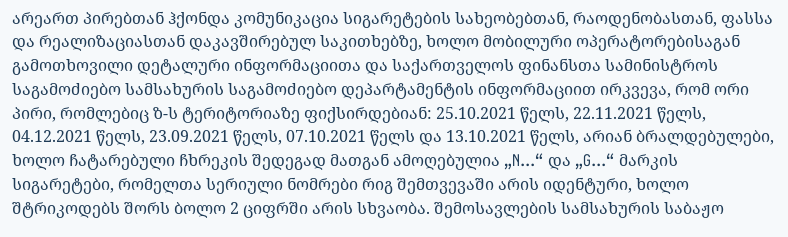არეართ პირებთან ჰქონდა კომუნიკაცია სიგარეტების სახეობებთან, რაოდენობასთან, ფასსა და რეალიზაციასთან დაკავშირებულ საკითხებზე, ხოლო მობილური ოპერატორებისაგან გამოთხოვილი დეტალური ინფორმაციითა და საქართველოს ფინანსთა სამინისტროს საგამოძიებო სამსახურის საგამოძიებო დეპარტამენტის ინფორმაციით ირკვევა, რომ ორი პირი, რომლებიც ზ-ს ტერიტორიაზე ფიქსირდებიან: 25.10.2021 წელს, 22.11.2021 წელს, 04.12.2021 წელს, 23.09.2021 წელს, 07.10.2021 წელს და 13.10.2021 წელს, არიან ბრალდებულები, ხოლო ჩატარებული ჩხრეკის შედეგად მათგან ამოღებულია „N...“ და „G...“ მარკის სიგარეტები, რომელთა სერიული ნომრები რიგ შემთვევაში არის იდენტური, ხოლო შტრიკოდებს შორს ბოლო 2 ციფრში არის სხვაობა. შემოსავლების სამსახურის საბაჟო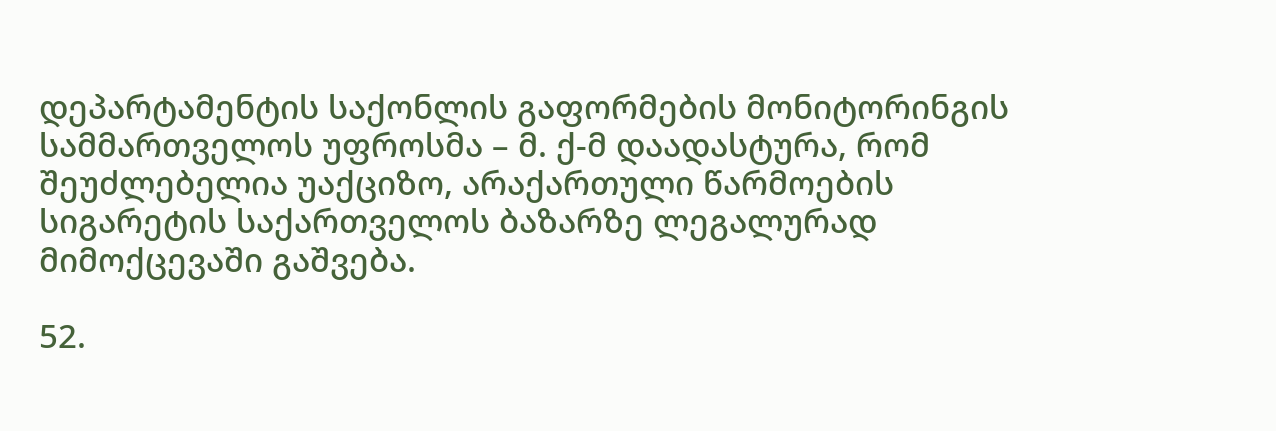დეპარტამენტის საქონლის გაფორმების მონიტორინგის სამმართველოს უფროსმა – მ. ქ-მ დაადასტურა, რომ შეუძლებელია უაქციზო, არაქართული წარმოების სიგარეტის საქართველოს ბაზარზე ლეგალურად მიმოქცევაში გაშვება.

52.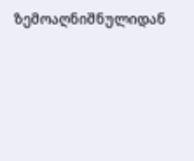ზემოაღნიშნულიდან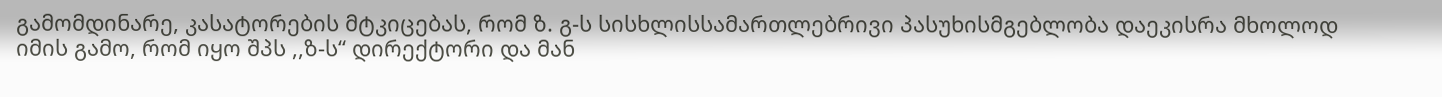გამომდინარე, კასატორების მტკიცებას, რომ ზ. გ-ს სისხლისსამართლებრივი პასუხისმგებლობა დაეკისრა მხოლოდ იმის გამო, რომ იყო შპს ,,ზ-ს“ დირექტორი და მან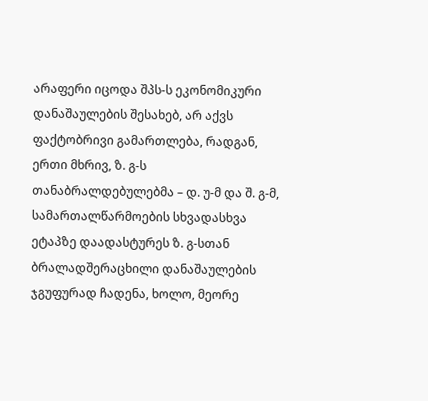არაფერი იცოდა შპს-ს ეკონომიკური დანაშაულების შესახებ, არ აქვს ფაქტობრივი გამართლება, რადგან, ერთი მხრივ, ზ. გ-ს თანაბრალდებულებმა – დ. უ-მ და შ. გ-მ, სამართალწარმოების სხვადასხვა ეტაპზე დაადასტურეს ზ. გ-სთან ბრალადშერაცხილი დანაშაულების ჯგუფურად ჩადენა, ხოლო, მეორე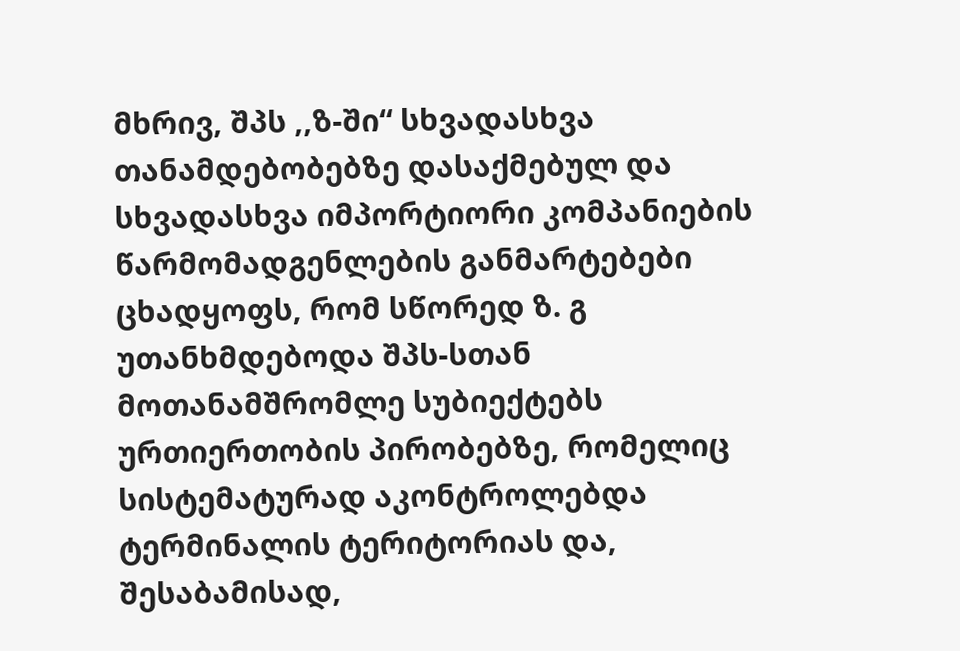მხრივ, შპს ,,ზ-ში“ სხვადასხვა თანამდებობებზე დასაქმებულ და სხვადასხვა იმპორტიორი კომპანიების წარმომადგენლების განმარტებები ცხადყოფს, რომ სწორედ ზ. გ უთანხმდებოდა შპს-სთან მოთანამშრომლე სუბიექტებს ურთიერთობის პირობებზე, რომელიც სისტემატურად აკონტროლებდა ტერმინალის ტერიტორიას და, შესაბამისად,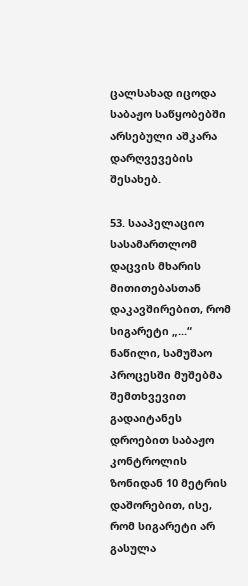ცალსახად იცოდა საბაჟო საწყობებში არსებული აშკარა დარღვევების შესახებ.

53. სააპელაციო სასამართლომ დაცვის მხარის მითითებასთან დაკავშირებით, რომ სიგარეტი „...“ ნაწილი, სამუშაო პროცესში მუშებმა შემთხვევით გადაიტანეს დროებით საბაჟო კონტროლის ზონიდან 10 მეტრის დაშორებით, ისე, რომ სიგარეტი არ გასულა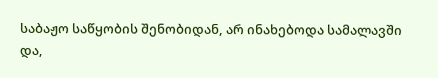საბაჟო საწყობის შენობიდან, არ ინახებოდა სამალავში და,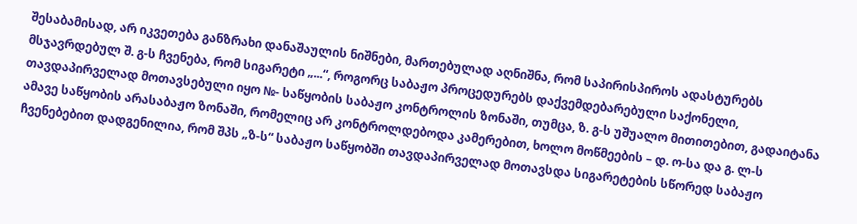შესაბამისად, არ იკვეთება განზრახი დანაშაულის ნიშნები, მართებულად აღნიშნა, რომ საპირისპიროს ადასტურებს მსჯავრდებულ შ. გ-ს ჩვენება, რომ სიგარეტი „...“, როგორც საბაჟო პროცედურებს დაქვემდებარებული საქონელი, თავდაპირველად მოთავსებული იყო №- საწყობის საბაჟო კონტროლის ზონაში, თუმცა, ზ. გ-ს უშუალო მითითებით, გადაიტანა ამავე საწყობის არასაბაჟო ზონაში, რომელიც არ კონტროლდებოდა კამერებით, ხოლო მოწმეების – დ. ო-სა და გ. ლ-ს ჩვენებებით დადგენილია, რომ შპს „ზ-ს“ საბაჟო საწყობში თავდაპირველად მოთავსდა სიგარეტების სწორედ საბაჟო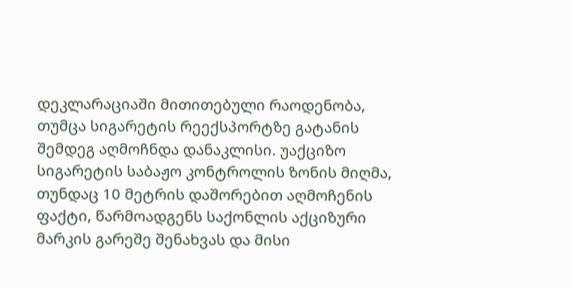დეკლარაციაში მითითებული რაოდენობა, თუმცა სიგარეტის რეექსპორტზე გატანის შემდეგ აღმოჩნდა დანაკლისი. უაქციზო სიგარეტის საბაჟო კონტროლის ზონის მიღმა, თუნდაც 10 მეტრის დაშორებით აღმოჩენის ფაქტი, წარმოადგენს საქონლის აქციზური მარკის გარეშე შენახვას და მისი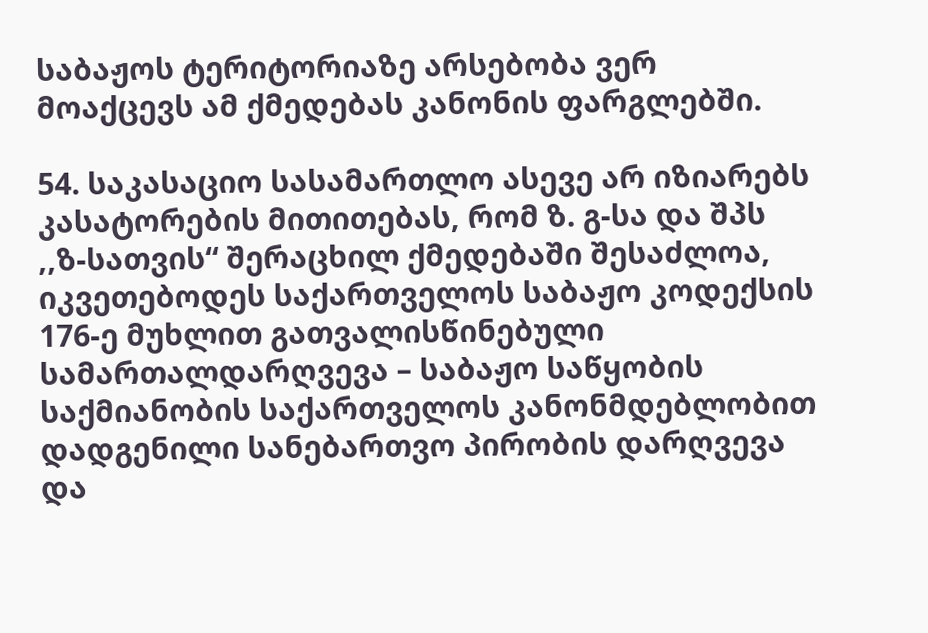საბაჟოს ტერიტორიაზე არსებობა ვერ მოაქცევს ამ ქმედებას კანონის ფარგლებში.

54. საკასაციო სასამართლო ასევე არ იზიარებს კასატორების მითითებას, რომ ზ. გ-სა და შპს ,,ზ-სათვის“ შერაცხილ ქმედებაში შესაძლოა, იკვეთებოდეს საქართველოს საბაჟო კოდექსის 176-ე მუხლით გათვალისწინებული სამართალდარღვევა – საბაჟო საწყობის საქმიანობის საქართველოს კანონმდებლობით დადგენილი სანებართვო პირობის დარღვევა და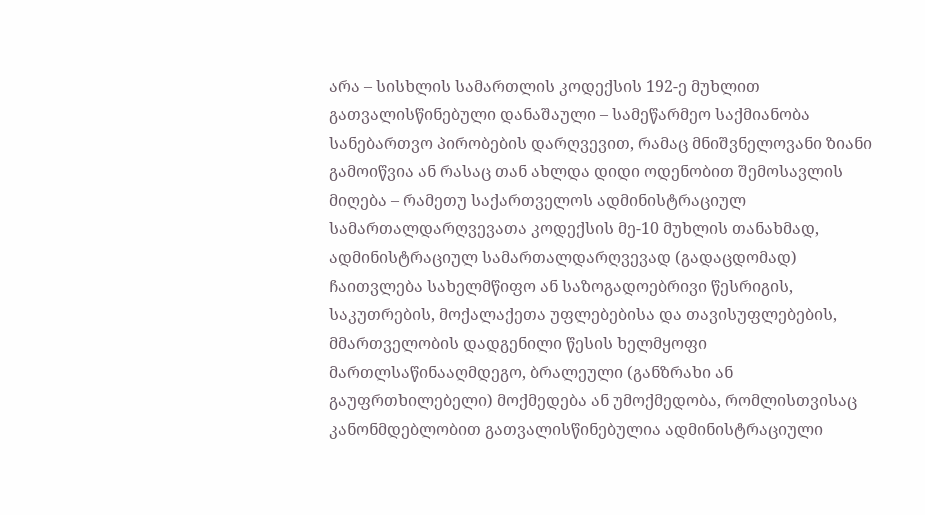არა – სისხლის სამართლის კოდექსის 192-ე მუხლით გათვალისწინებული დანაშაული – სამეწარმეო საქმიანობა სანებართვო პირობების დარღვევით, რამაც მნიშვნელოვანი ზიანი გამოიწვია ან რასაც თან ახლდა დიდი ოდენობით შემოსავლის მიღება – რამეთუ საქართველოს ადმინისტრაციულ სამართალდარღვევათა კოდექსის მე-10 მუხლის თანახმად, ადმინისტრაციულ სამართალდარღვევად (გადაცდომად) ჩაითვლება სახელმწიფო ან საზოგადოებრივი წესრიგის, საკუთრების, მოქალაქეთა უფლებებისა და თავისუფლებების, მმართველობის დადგენილი წესის ხელმყოფი მართლსაწინააღმდეგო, ბრალეული (განზრახი ან გაუფრთხილებელი) მოქმედება ან უმოქმედობა, რომლისთვისაც კანონმდებლობით გათვალისწინებულია ადმინისტრაციული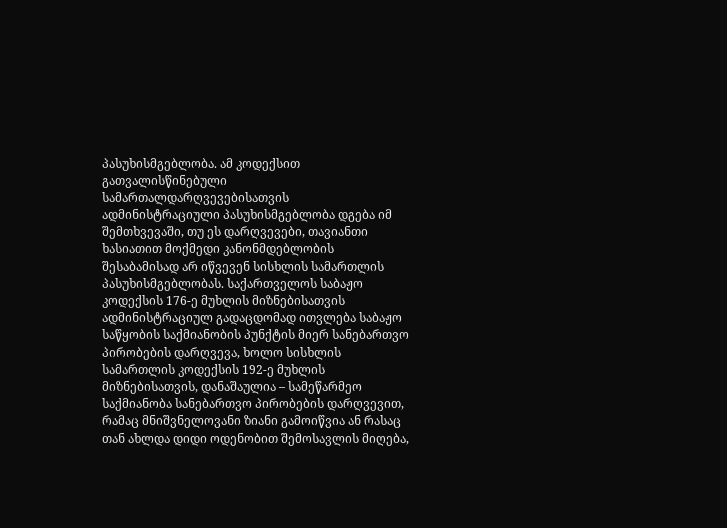პასუხისმგებლობა. ამ კოდექსით გათვალისწინებული სამართალდარღვევებისათვის ადმინისტრაციული პასუხისმგებლობა დგება იმ შემთხვევაში, თუ ეს დარღვევები, თავიანთი ხასიათით მოქმედი კანონმდებლობის შესაბამისად არ იწვევენ სისხლის სამართლის პასუხისმგებლობას. საქართველოს საბაჟო კოდექსის 176-ე მუხლის მიზნებისათვის ადმინისტრაციულ გადაცდომად ითვლება საბაჟო საწყობის საქმიანობის პუნქტის მიერ სანებართვო პირობების დარღვევა, ხოლო სისხლის სამართლის კოდექსის 192-ე მუხლის მიზნებისათვის, დანაშაულია – სამეწარმეო საქმიანობა სანებართვო პირობების დარღვევით, რამაც მნიშვნელოვანი ზიანი გამოიწვია ან რასაც თან ახლდა დიდი ოდენობით შემოსავლის მიღება,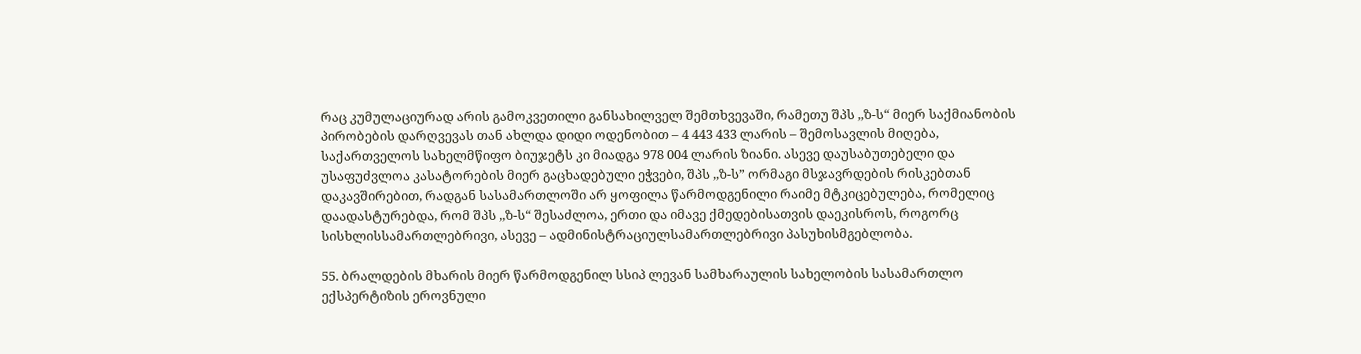რაც კუმულაციურად არის გამოკვეთილი განსახილველ შემთხვევაში, რამეთუ შპს ,,ზ-ს“ მიერ საქმიანობის პირობების დარღვევას თან ახლდა დიდი ოდენობით – 4 443 433 ლარის – შემოსავლის მიღება, საქართველოს სახელმწიფო ბიუჯეტს კი მიადგა 978 004 ლარის ზიანი. ასევე დაუსაბუთებელი და უსაფუძვლოა კასატორების მიერ გაცხადებული ეჭვები, შპს ,,ზ-ს” ორმაგი მსჯავრდების რისკებთან დაკავშირებით, რადგან სასამართლოში არ ყოფილა წარმოდგენილი რაიმე მტკიცებულება, რომელიც დაადასტურებდა, რომ შპს ,,ზ-ს“ შესაძლოა, ერთი და იმავე ქმედებისათვის დაეკისროს, როგორც სისხლისსამართლებრივი, ასევე – ადმინისტრაციულსამართლებრივი პასუხისმგებლობა.

55. ბრალდების მხარის მიერ წარმოდგენილ სსიპ ლევან სამხარაულის სახელობის სასამართლო ექსპერტიზის ეროვნული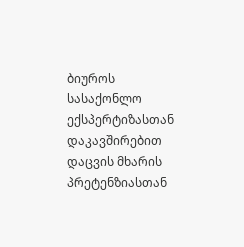ბიუროს სასაქონლო ექსპერტიზასთან დაკავშირებით დაცვის მხარის პრეტენზიასთან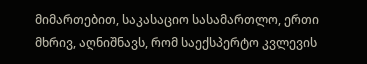მიმართებით, საკასაციო სასამართლო, ერთი მხრივ, აღნიშნავს, რომ საექსპერტო კვლევის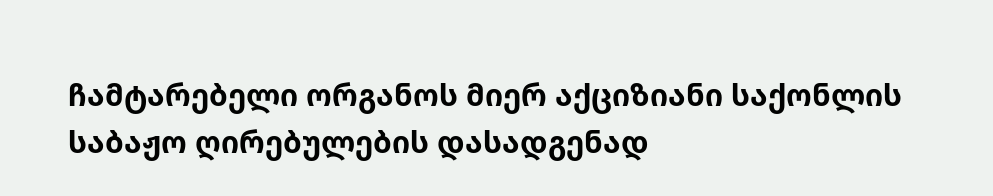ჩამტარებელი ორგანოს მიერ აქციზიანი საქონლის საბაჟო ღირებულების დასადგენად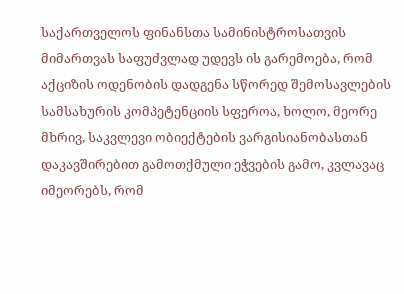საქართველოს ფინანსთა სამინისტროსათვის მიმართვას საფუძვლად უდევს ის გარემოება, რომ აქციზის ოდენობის დადგენა სწორედ შემოსავლების სამსახურის კომპეტენციის სფეროა, ხოლო, მეორე მხრივ, საკვლევი ობიექტების ვარგისიანობასთან დაკავშირებით გამოთქმული ეჭვების გამო, კვლავაც იმეორებს, რომ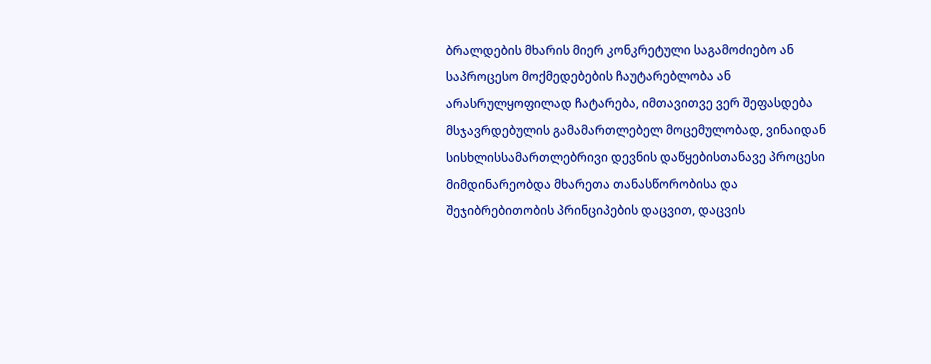ბრალდების მხარის მიერ კონკრეტული საგამოძიებო ან საპროცესო მოქმედებების ჩაუტარებლობა ან არასრულყოფილად ჩატარება, იმთავითვე ვერ შეფასდება მსჯავრდებულის გამამართლებელ მოცემულობად, ვინაიდან სისხლისსამართლებრივი დევნის დაწყებისთანავე პროცესი მიმდინარეობდა მხარეთა თანასწორობისა და შეჯიბრებითობის პრინციპების დაცვით, დაცვის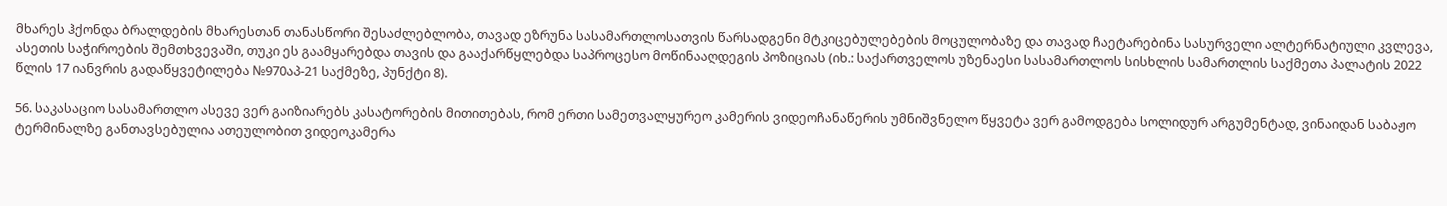მხარეს ჰქონდა ბრალდების მხარესთან თანასწორი შესაძლებლობა, თავად ეზრუნა სასამართლოსათვის წარსადგენი მტკიცებულებების მოცულობაზე და თავად ჩაეტარებინა სასურველი ალტერნატიული კვლევა, ასეთის საჭიროების შემთხვევაში, თუკი ეს გაამყარებდა თავის და გააქარწყლებდა საპროცესო მოწინააღდეგის პოზიციას (იხ.: საქართველოს უზენაესი სასამართლოს სისხლის სამართლის საქმეთა პალატის 2022 წლის 17 იანვრის გადაწყვეტილება №970აპ-21 საქმეზე, პუნქტი 8).

56. საკასაციო სასამართლო ასევე ვერ გაიზიარებს კასატორების მითითებას, რომ ერთი სამეთვალყურეო კამერის ვიდეოჩანაწერის უმნიშვნელო წყვეტა ვერ გამოდგება სოლიდურ არგუმენტად, ვინაიდან საბაჟო ტერმინალზე განთავსებულია ათეულობით ვიდეოკამერა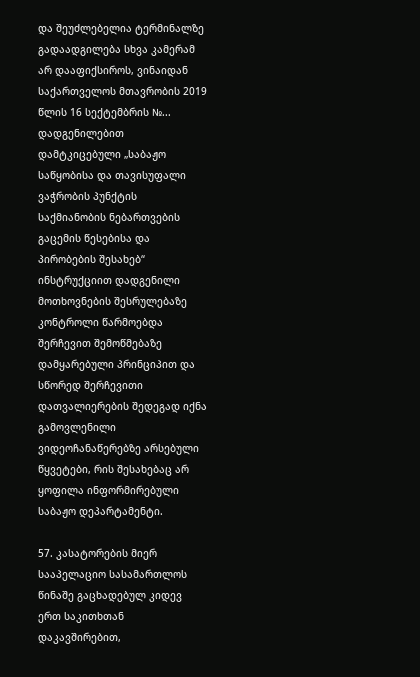და შეუძლებელია ტერმინალზე გადაადგილება სხვა კამერამ არ დააფიქსიროს, ვინაიდან საქართველოს მთავრობის 2019 წლის 16 სექტემბრის №... დადგენილებით დამტკიცებული „საბაჟო საწყობისა და თავისუფალი ვაჭრობის პუნქტის საქმიანობის ნებართვების გაცემის წესებისა და პირობების შესახებ“ ინსტრუქციით დადგენილი მოთხოვნების შესრულებაზე კონტროლი წარმოებდა შერჩევით შემოწმებაზე დამყარებული პრინციპით და სწორედ შერჩევითი დათვალიერების შედეგად იქნა გამოვლენილი ვიდეოჩანაწერებზე არსებული წყვეტები, რის შესახებაც არ ყოფილა ინფორმირებული საბაჟო დეპარტამენტი.

57. კასატორების მიერ სააპელაციო სასამართლოს წინაშე გაცხადებულ კიდევ ერთ საკითხთან დაკავშირებით,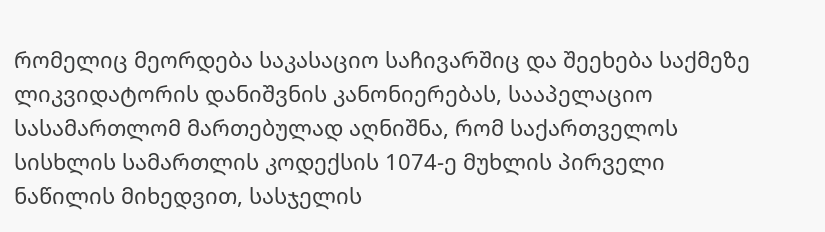რომელიც მეორდება საკასაციო საჩივარშიც და შეეხება საქმეზე ლიკვიდატორის დანიშვნის კანონიერებას, სააპელაციო სასამართლომ მართებულად აღნიშნა, რომ საქართველოს სისხლის სამართლის კოდექსის 1074-ე მუხლის პირველი ნაწილის მიხედვით, სასჯელის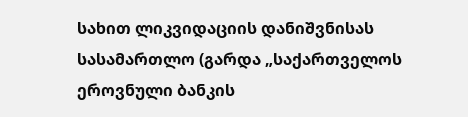სახით ლიკვიდაციის დანიშვნისას სასამართლო (გარდა „საქართველოს ეროვნული ბანკის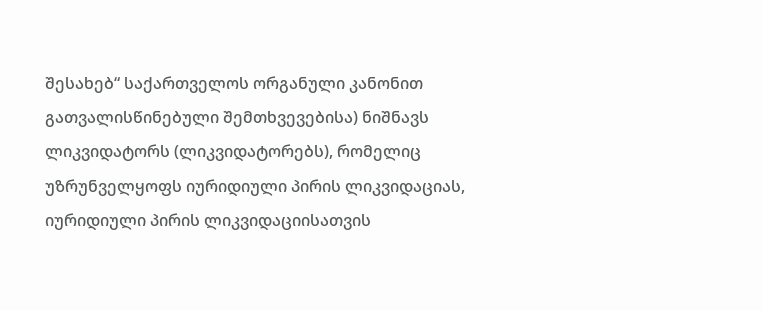შესახებ“ საქართველოს ორგანული კანონით გათვალისწინებული შემთხვევებისა) ნიშნავს ლიკვიდატორს (ლიკვიდატორებს), რომელიც უზრუნველყოფს იურიდიული პირის ლიკვიდაციას, იურიდიული პირის ლიკვიდაციისათვის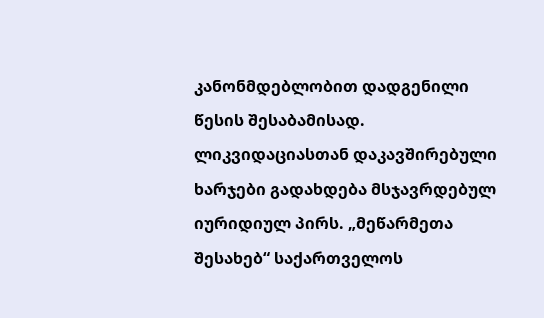კანონმდებლობით დადგენილი წესის შესაბამისად. ლიკვიდაციასთან დაკავშირებული ხარჯები გადახდება მსჯავრდებულ იურიდიულ პირს. „მეწარმეთა შესახებ“ საქართველოს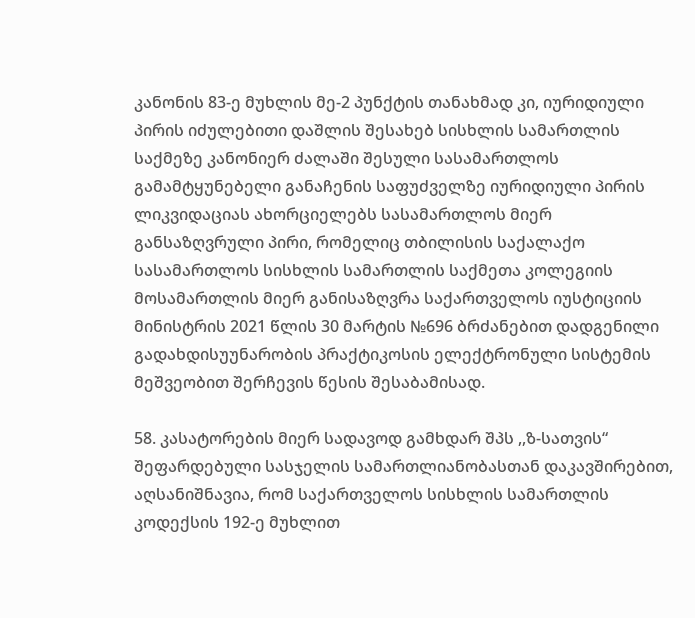კანონის 83-ე მუხლის მე-2 პუნქტის თანახმად კი, იურიდიული პირის იძულებითი დაშლის შესახებ სისხლის სამართლის საქმეზე კანონიერ ძალაში შესული სასამართლოს გამამტყუნებელი განაჩენის საფუძველზე იურიდიული პირის ლიკვიდაციას ახორციელებს სასამართლოს მიერ განსაზღვრული პირი, რომელიც თბილისის საქალაქო სასამართლოს სისხლის სამართლის საქმეთა კოლეგიის მოსამართლის მიერ განისაზღვრა საქართველოს იუსტიციის მინისტრის 2021 წლის 30 მარტის №696 ბრძანებით დადგენილი გადახდისუუნარობის პრაქტიკოსის ელექტრონული სისტემის მეშვეობით შერჩევის წესის შესაბამისად.

58. კასატორების მიერ სადავოდ გამხდარ შპს ,,ზ-სათვის“ შეფარდებული სასჯელის სამართლიანობასთან დაკავშირებით, აღსანიშნავია, რომ საქართველოს სისხლის სამართლის კოდექსის 192-ე მუხლით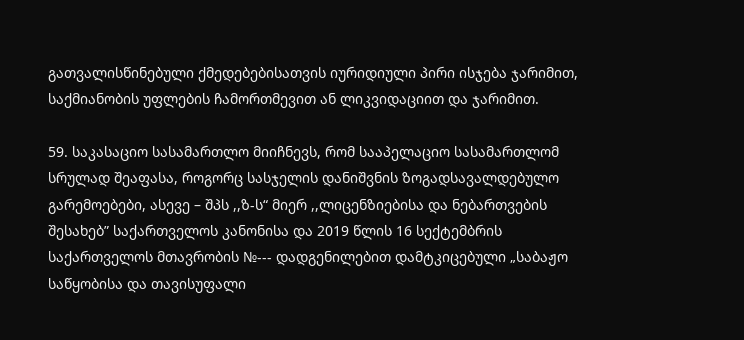გათვალისწინებული ქმედებებისათვის იურიდიული პირი ისჯება ჯარიმით, საქმიანობის უფლების ჩამორთმევით ან ლიკვიდაციით და ჯარიმით.

59. საკასაციო სასამართლო მიიჩნევს, რომ სააპელაციო სასამართლომ სრულად შეაფასა, როგორც სასჯელის დანიშვნის ზოგადსავალდებულო გარემოებები, ასევე – შპს ,,ზ-ს“ მიერ ,,ლიცენზიებისა და ნებართვების შესახებ” საქართველოს კანონისა და 2019 წლის 16 სექტემბრის საქართველოს მთავრობის №--- დადგენილებით დამტკიცებული „საბაჟო საწყობისა და თავისუფალი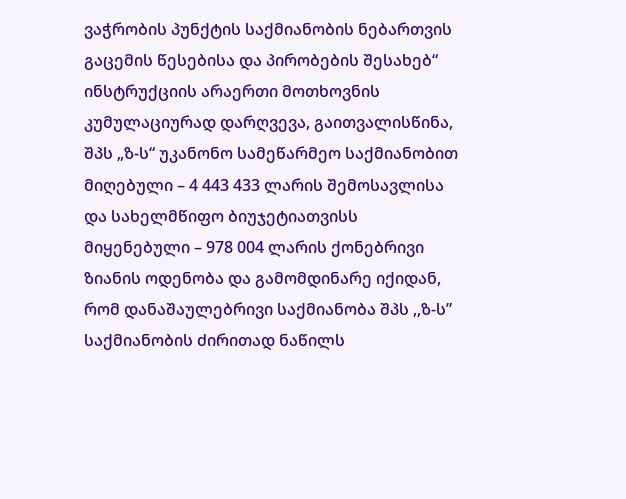ვაჭრობის პუნქტის საქმიანობის ნებართვის გაცემის წესებისა და პირობების შესახებ“ ინსტრუქციის არაერთი მოთხოვნის კუმულაციურად დარღვევა, გაითვალისწინა, შპს „ზ-ს“ უკანონო სამეწარმეო საქმიანობით მიღებული – 4 443 433 ლარის შემოსავლისა და სახელმწიფო ბიუჯეტიათვისს მიყენებული – 978 004 ლარის ქონებრივი ზიანის ოდენობა და გამომდინარე იქიდან, რომ დანაშაულებრივი საქმიანობა შპს ,,ზ-ს” საქმიანობის ძირითად ნაწილს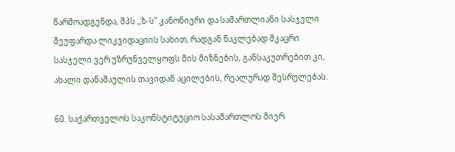წარმოადგენდა, შპს ,,ზ-ს“ კანონიერი და სამართლიანი სასჯელი შეუფარდა ლიკვიდაციის სახით, რადგან ნაკლებად მკაცრი სასჯელი ვერ უზრუნველყოფს მის მიზნების, განსაკუთრებით კი, ახალი დანაშაულის თავიდან აცილების, რეალურად შესრულებას.

60. საქართველოს საკონსტიტუციო სასამართლოს მიერ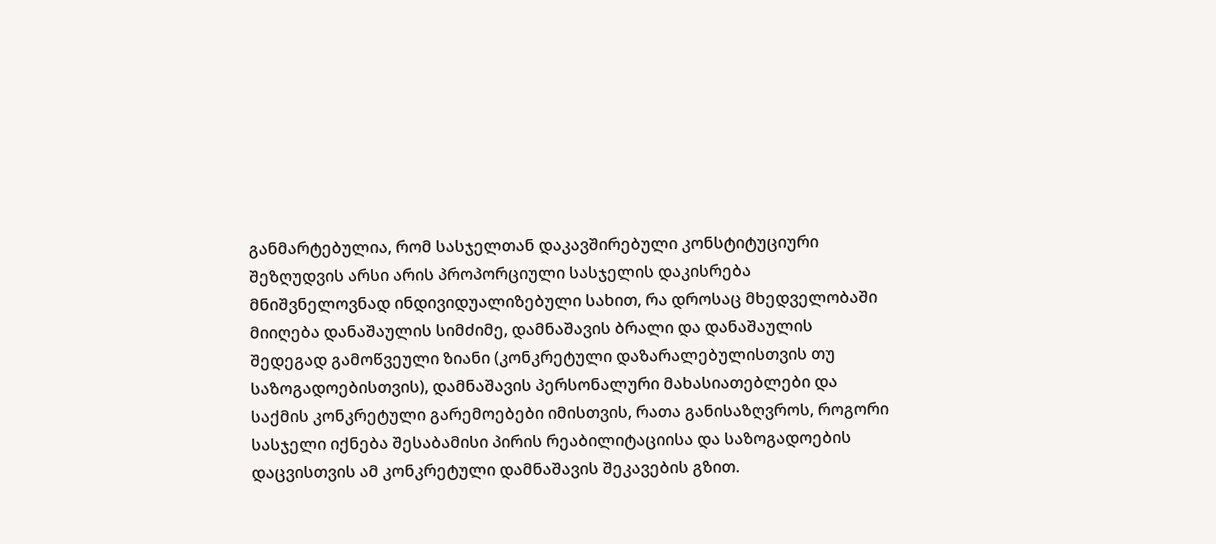განმარტებულია, რომ სასჯელთან დაკავშირებული კონსტიტუციური შეზღუდვის არსი არის პროპორციული სასჯელის დაკისრება მნიშვნელოვნად ინდივიდუალიზებული სახით, რა დროსაც მხედველობაში მიიღება დანაშაულის სიმძიმე, დამნაშავის ბრალი და დანაშაულის შედეგად გამოწვეული ზიანი (კონკრეტული დაზარალებულისთვის თუ საზოგადოებისთვის), დამნაშავის პერსონალური მახასიათებლები და საქმის კონკრეტული გარემოებები იმისთვის, რათა განისაზღვროს, როგორი სასჯელი იქნება შესაბამისი პირის რეაბილიტაციისა და საზოგადოების დაცვისთვის ამ კონკრეტული დამნაშავის შეკავების გზით.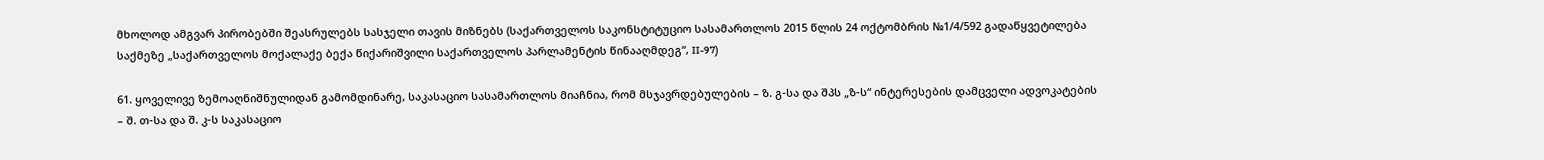მხოლოდ ამგვარ პირობებში შეასრულებს სასჯელი თავის მიზნებს (საქართველოს საკონსტიტუციო სასამართლოს 2015 წლის 24 ოქტომბრის №1/4/592 გადაწყვეტილება საქმეზე „საქართველოს მოქალაქე ბექა წიქარიშვილი საქართველოს პარლამენტის წინააღმდეგ“, II-97)

61. ყოველივე ზემოაღნიშნულიდან გამომდინარე, საკასაციო სასამართლოს მიაჩნია, რომ მსჯავრდებულების – ზ. გ-სა და შპს „ზ-ს“ ინტერესების დამცველი ადვოკატების – შ. თ-სა და შ. კ-ს საკასაციო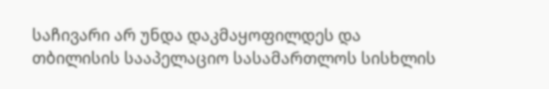საჩივარი არ უნდა დაკმაყოფილდეს და თბილისის სააპელაციო სასამართლოს სისხლის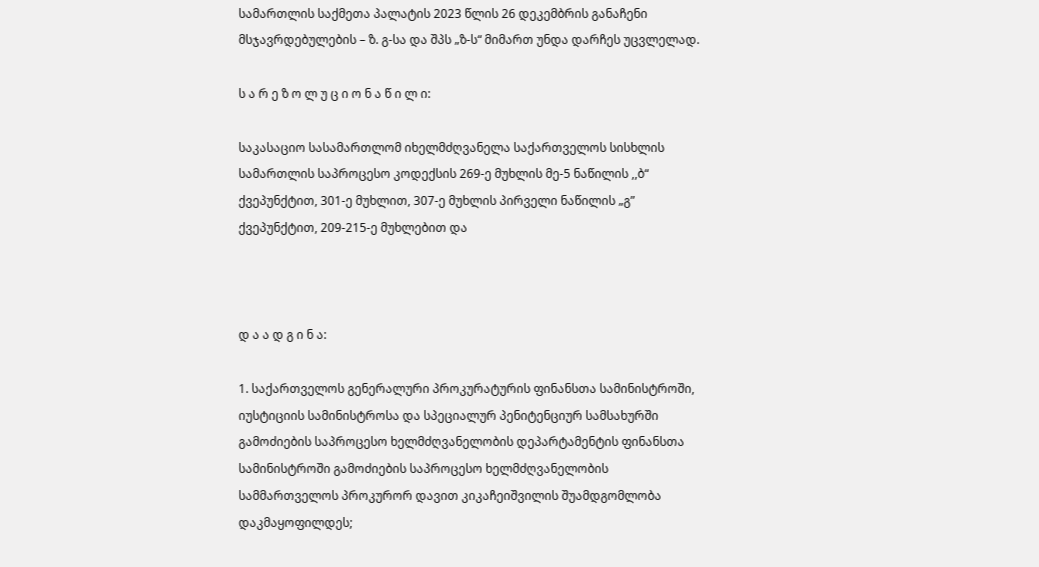სამართლის საქმეთა პალატის 2023 წლის 26 დეკემბრის განაჩენი მსჯავრდებულების – ზ. გ-სა და შპს „ზ-ს“ მიმართ უნდა დარჩეს უცვლელად.

ს ა რ ე ზ ო ლ უ ც ი ო ნ ა წ ი ლ ი:

საკასაციო სასამართლომ იხელმძღვანელა საქართველოს სისხლის სამართლის საპროცესო კოდექსის 269-ე მუხლის მე-5 ნაწილის ,,ბ“ ქვეპუნქტით, 301-ე მუხლით, 307-ე მუხლის პირველი ნაწილის „გ” ქვეპუნქტით, 209-215-ე მუხლებით და



დ ა ა დ გ ი ნ ა:

1. საქართველოს გენერალური პროკურატურის ფინანსთა სამინისტროში, იუსტიციის სამინისტროსა და სპეციალურ პენიტენციურ სამსახურში გამოძიების საპროცესო ხელმძღვანელობის დეპარტამენტის ფინანსთა სამინისტროში გამოძიების საპროცესო ხელმძღვანელობის სამმართველოს პროკურორ დავით კიკაჩეიშვილის შუამდგომლობა დაკმაყოფილდეს;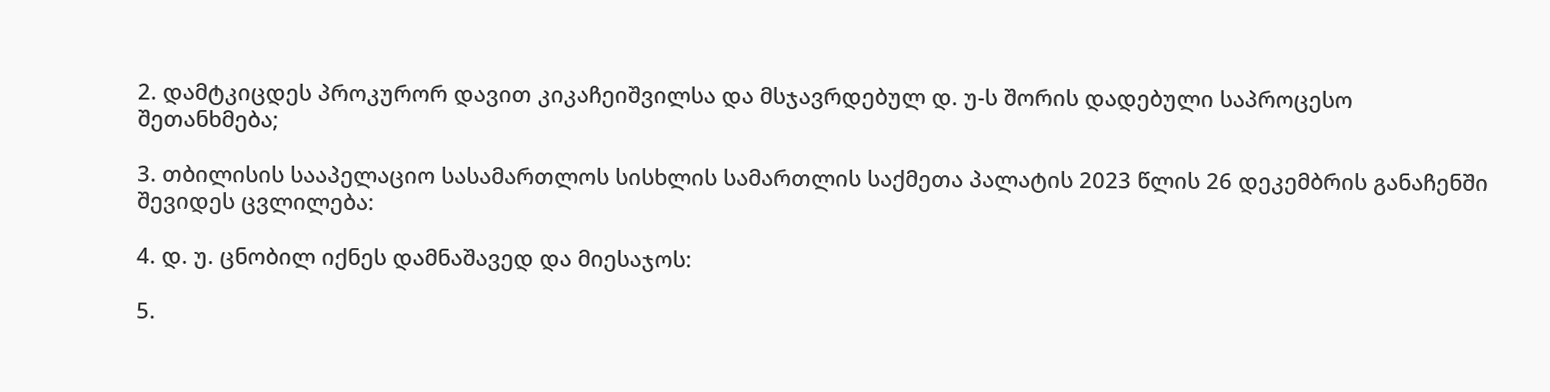2. დამტკიცდეს პროკურორ დავით კიკაჩეიშვილსა და მსჯავრდებულ დ. უ-ს შორის დადებული საპროცესო შეთანხმება;

3. თბილისის სააპელაციო სასამართლოს სისხლის სამართლის საქმეთა პალატის 2023 წლის 26 დეკემბრის განაჩენში შევიდეს ცვლილება:

4. დ. უ. ცნობილ იქნეს დამნაშავედ და მიესაჯოს:

5.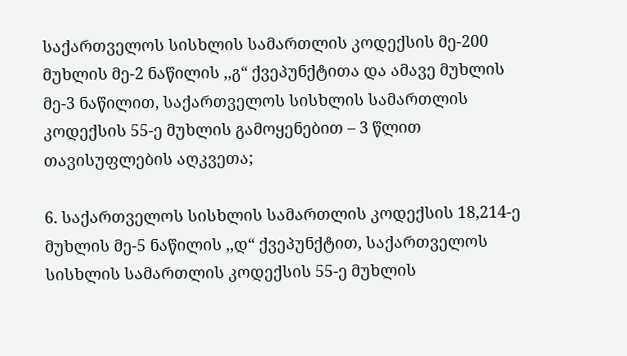საქართველოს სისხლის სამართლის კოდექსის მე-200 მუხლის მე-2 ნაწილის ,,გ“ ქვეპუნქტითა და ამავე მუხლის მე-3 ნაწილით, საქართველოს სისხლის სამართლის კოდექსის 55-ე მუხლის გამოყენებით – 3 წლით თავისუფლების აღკვეთა;

6. საქართველოს სისხლის სამართლის კოდექსის 18,214-ე მუხლის მე-5 ნაწილის ,,დ“ ქვეპუნქტით, საქართველოს სისხლის სამართლის კოდექსის 55-ე მუხლის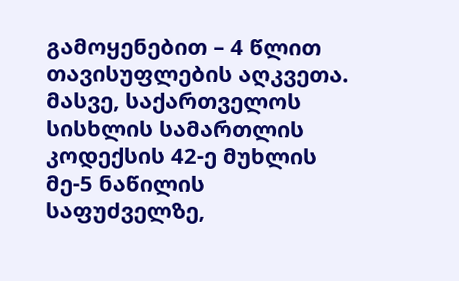გამოყენებით – 4 წლით თავისუფლების აღკვეთა. მასვე, საქართველოს სისხლის სამართლის კოდექსის 42-ე მუხლის მე-5 ნაწილის საფუძველზე,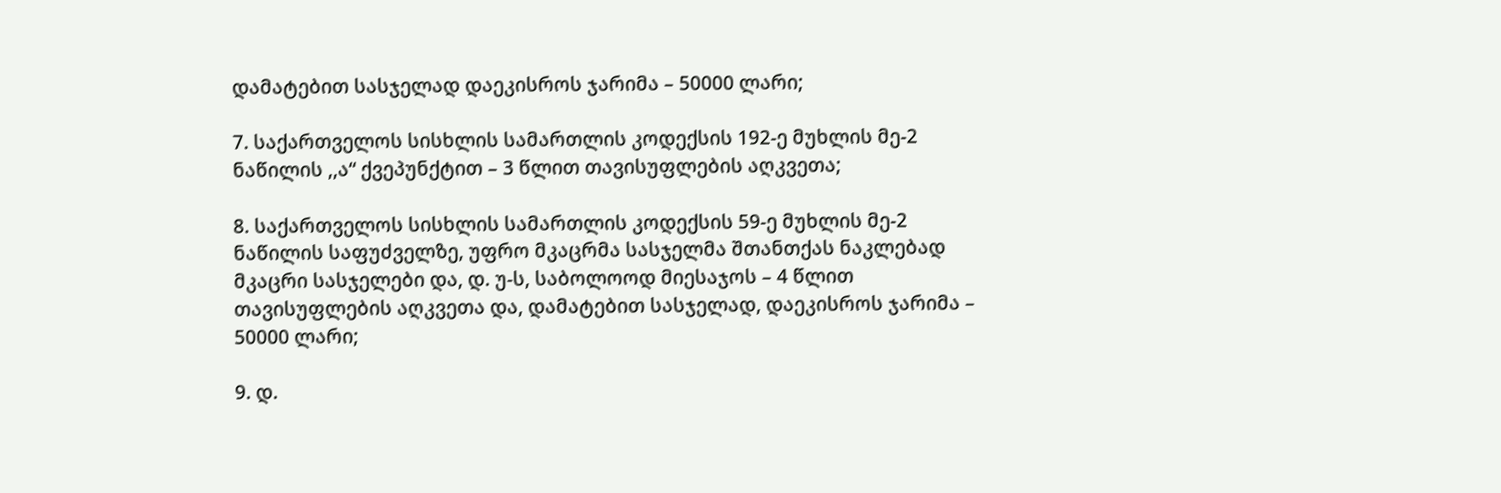დამატებით სასჯელად დაეკისროს ჯარიმა – 50000 ლარი;

7. საქართველოს სისხლის სამართლის კოდექსის 192-ე მუხლის მე-2 ნაწილის ,,ა“ ქვეპუნქტით – 3 წლით თავისუფლების აღკვეთა;

8. საქართველოს სისხლის სამართლის კოდექსის 59-ე მუხლის მე-2 ნაწილის საფუძველზე, უფრო მკაცრმა სასჯელმა შთანთქას ნაკლებად მკაცრი სასჯელები და, დ. უ-ს, საბოლოოდ მიესაჯოს – 4 წლით თავისუფლების აღკვეთა და, დამატებით სასჯელად, დაეკისროს ჯარიმა – 50000 ლარი;

9. დ.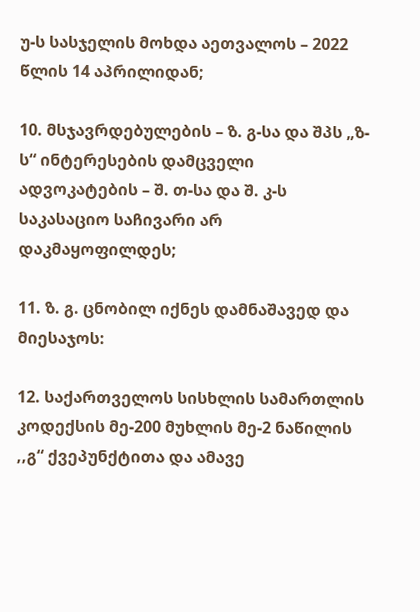უ-ს სასჯელის მოხდა აეთვალოს – 2022 წლის 14 აპრილიდან;

10. მსჯავრდებულების – ზ. გ-სა და შპს „ზ-ს“ ინტერესების დამცველი ადვოკატების – შ. თ-სა და შ. კ-ს საკასაციო საჩივარი არ დაკმაყოფილდეს;

11. ზ. გ. ცნობილ იქნეს დამნაშავედ და მიესაჯოს:

12. საქართველოს სისხლის სამართლის კოდექსის მე-200 მუხლის მე-2 ნაწილის ,,გ“ ქვეპუნქტითა და ამავე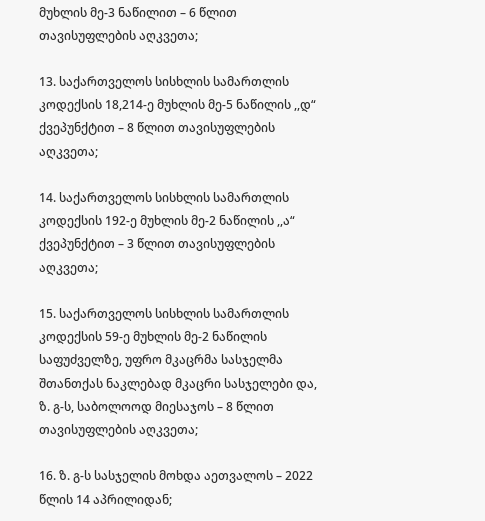მუხლის მე-3 ნაწილით – 6 წლით თავისუფლების აღკვეთა;

13. საქართველოს სისხლის სამართლის კოდექსის 18,214-ე მუხლის მე-5 ნაწილის ,,დ“ ქვეპუნქტით – 8 წლით თავისუფლების აღკვეთა;

14. საქართველოს სისხლის სამართლის კოდექსის 192-ე მუხლის მე-2 ნაწილის ,,ა“ ქვეპუნქტით – 3 წლით თავისუფლების აღკვეთა;

15. საქართველოს სისხლის სამართლის კოდექსის 59-ე მუხლის მე-2 ნაწილის საფუძველზე, უფრო მკაცრმა სასჯელმა შთანთქას ნაკლებად მკაცრი სასჯელები და, ზ. გ-ს, საბოლოოდ მიესაჯოს – 8 წლით თავისუფლების აღკვეთა;

16. ზ. გ-ს სასჯელის მოხდა აეთვალოს – 2022 წლის 14 აპრილიდან;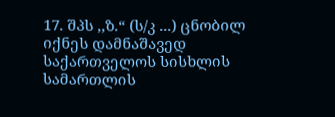17. შპს ,,ზ.“ (ს/კ ...) ცნობილ იქნეს დამნაშავედ საქართველოს სისხლის სამართლის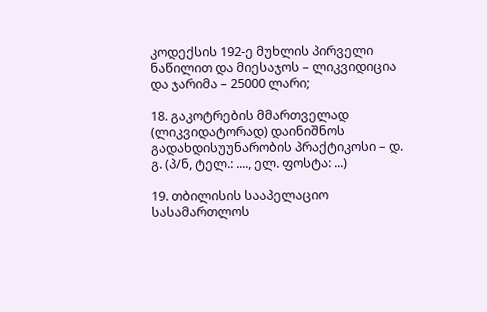კოდექსის 192-ე მუხლის პირველი ნაწილით და მიესაჯოს – ლიკვიდიცია და ჯარიმა – 25000 ლარი;

18. გაკოტრების მმართველად (ლიკვიდატორად) დაინიშნოს გადახდისუუნარობის პრაქტიკოსი – დ. გ. (პ/ნ, ტელ.: ...., ელ. ფოსტა: ...)

19. თბილისის სააპელაციო სასამართლოს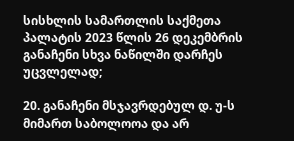სისხლის სამართლის საქმეთა პალატის 2023 წლის 26 დეკემბრის განაჩენი სხვა ნაწილში დარჩეს უცვლელად;

20. განაჩენი მსჯავრდებულ დ. უ-ს მიმართ საბოლოოა და არ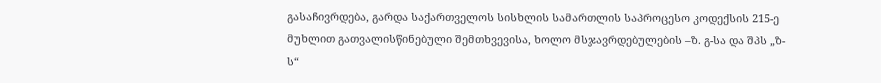გასაჩივრდება, გარდა საქართველოს სისხლის სამართლის საპროცესო კოდექსის 215-ე მუხლით გათვალისწინებული შემთხვევისა, ხოლო მსჯავრდებულების –ზ. გ-სა და შპს „ზ-ს“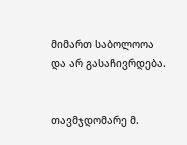მიმართ საბოლოოა და არ გასაჩივრდება.


თავმჯდომარე მ.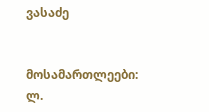ვასაძე


მოსამართლეები: ლ.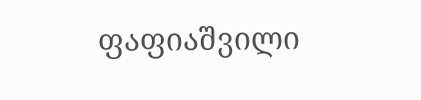ფაფიაშვილი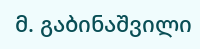მ. გაბინაშვილი